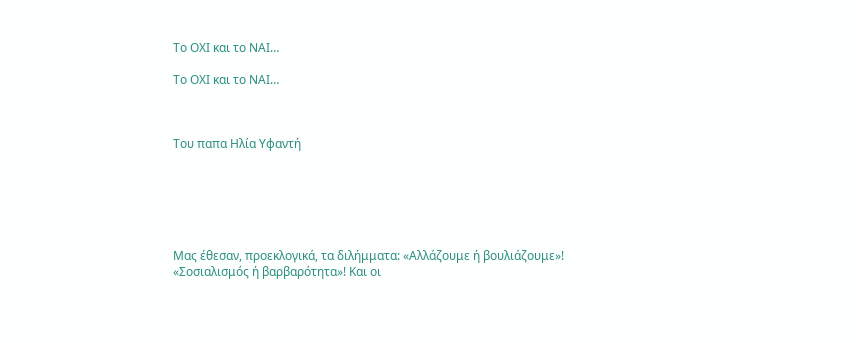Το ΟΧΙ και το ΝΑΙ…

Το ΟΧΙ και το ΝΑΙ…



Του παπα Ηλία Υφαντή






Μας έθεσαν, προεκλογικά, τα διλήμματα: «Αλλάζουμε ή βουλιάζουμε»! «Σοσιαλισμός ή βαρβαρότητα»! Και οι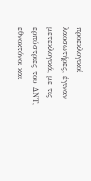προεκλογικοί λαοσωτήρες, έγιναν μετεκλογικά, με τις ερπύστριες του ΔΝΤ, εθνοκτόνοι και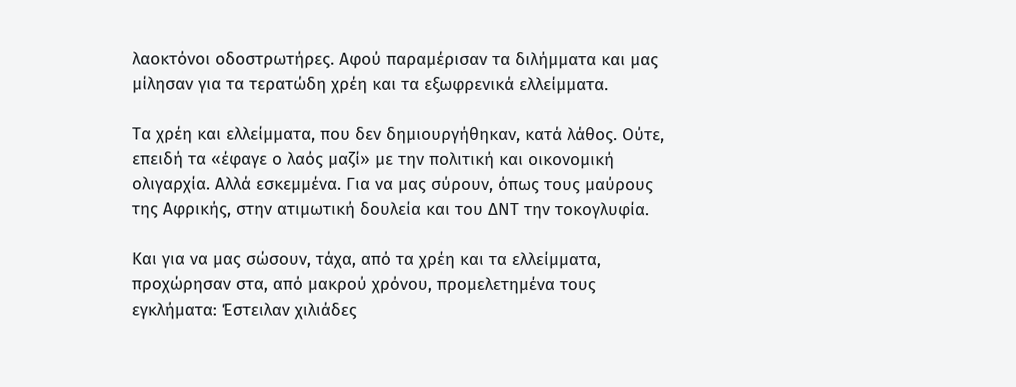λαοκτόνοι οδοστρωτήρες. Αφού παραμέρισαν τα διλήμματα και μας μίλησαν για τα τερατώδη χρέη και τα εξωφρενικά ελλείμματα.

Τα χρέη και ελλείμματα, που δεν δημιουργήθηκαν, κατά λάθος. Ούτε, επειδή τα «έφαγε ο λαός μαζί» με την πολιτική και οικονομική ολιγαρχία. Αλλά εσκεμμένα. Για να μας σύρουν, όπως τους μαύρους της Αφρικής, στην ατιμωτική δουλεία και του ΔΝΤ την τοκογλυφία.

Και για να μας σώσουν, τάχα, από τα χρέη και τα ελλείμματα, προχώρησαν στα, από μακρού χρόνου, προμελετημένα τους εγκλήματα: Έστειλαν χιλιάδες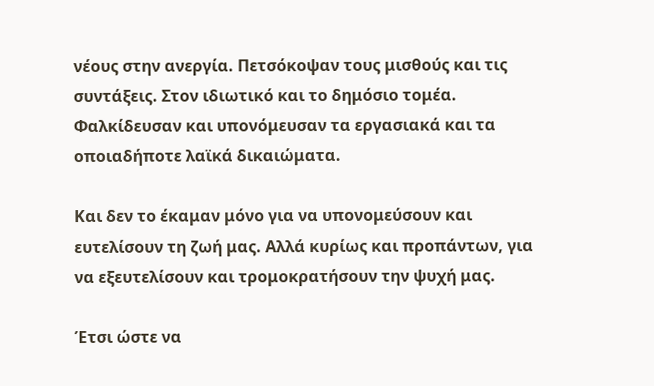νέους στην ανεργία. Πετσόκοψαν τους μισθούς και τις συντάξεις. Στον ιδιωτικό και το δημόσιο τομέα. Φαλκίδευσαν και υπονόμευσαν τα εργασιακά και τα οποιαδήποτε λαϊκά δικαιώματα.

Και δεν το έκαμαν μόνο για να υπονομεύσουν και ευτελίσουν τη ζωή μας. Αλλά κυρίως και προπάντων, για να εξευτελίσουν και τρομοκρατήσουν την ψυχή μας.

Έτσι ώστε να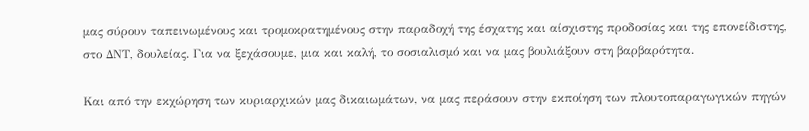μας σύρουν ταπεινωμένους και τρομοκρατημένους στην παραδοχή της έσχατης και αίσχιστης προδοσίας και της επονείδιστης, στο ΔΝΤ, δουλείας. Για να ξεχάσουμε, μια και καλή, το σοσιαλισμό και να μας βουλιάξουν στη βαρβαρότητα.

Και από την εκχώρηση των κυριαρχικών μας δικαιωμάτων, να μας περάσουν στην εκποίηση των πλουτοπαραγωγικών πηγών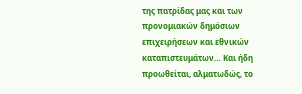της πατρίδας μας και των προνομιακών δημόσιων επιχειρήσεων και εθνικών καταπιστευμάτων… Και ήδη προωθείται, αλματωδώς, το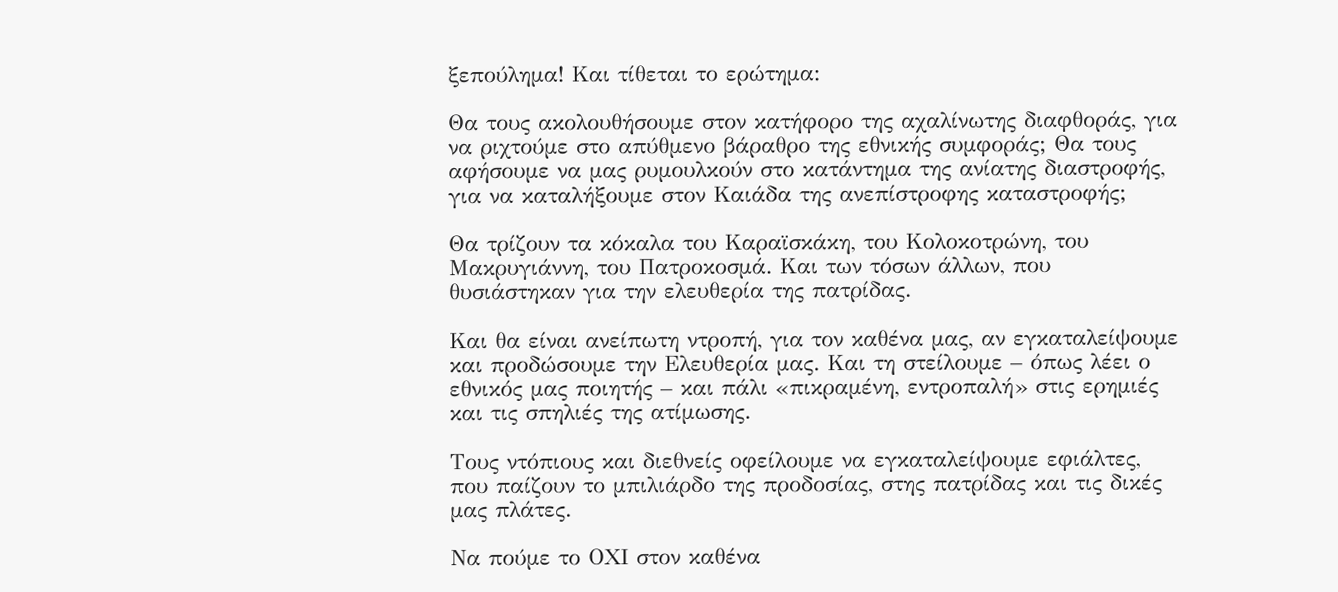ξεπούλημα! Και τίθεται το ερώτημα:

Θα τους ακολουθήσουμε στον κατήφορο της αχαλίνωτης διαφθοράς, για να ριχτούμε στο απύθμενο βάραθρο της εθνικής συμφοράς; Θα τους αφήσουμε να μας ρυμουλκούν στο κατάντημα της ανίατης διαστροφής, για να καταλήξουμε στον Καιάδα της ανεπίστροφης καταστροφής;

Θα τρίζουν τα κόκαλα του Καραϊσκάκη, του Κολοκοτρώνη, του Μακρυγιάννη, του Πατροκοσμά. Και των τόσων άλλων, που θυσιάστηκαν για την ελευθερία της πατρίδας.

Και θα είναι ανείπωτη ντροπή, για τον καθένα μας, αν εγκαταλείψουμε και προδώσουμε την Ελευθερία μας. Και τη στείλουμε – όπως λέει ο εθνικός μας ποιητής – και πάλι «πικραμένη, εντροπαλή» στις ερημιές και τις σπηλιές της ατίμωσης.

Τους ντόπιους και διεθνείς οφείλουμε να εγκαταλείψουμε εφιάλτες, που παίζουν το μπιλιάρδο της προδοσίας, στης πατρίδας και τις δικές μας πλάτες.

Να πούμε το ΟΧΙ στον καθένα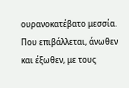ουρανοκατέβατο μεσσία. Που επιβάλλεται, άνωθεν και έξωθεν, με τους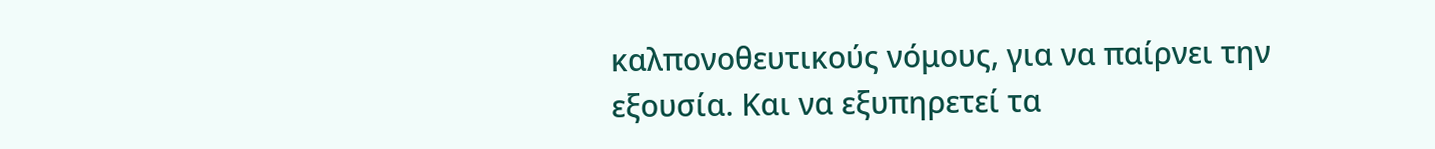καλπονοθευτικούς νόμους, για να παίρνει την εξουσία. Και να εξυπηρετεί τα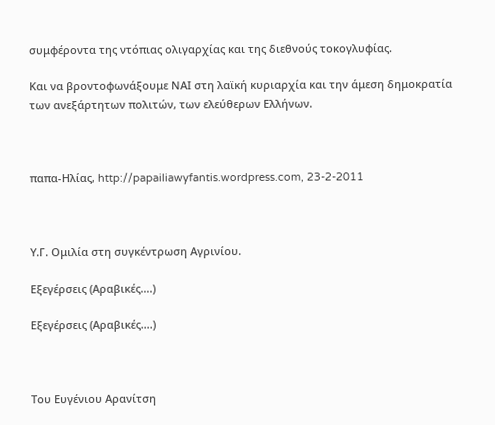συμφέροντα της ντόπιας ολιγαρχίας και της διεθνούς τοκογλυφίας.

Και να βροντοφωνάξουμε ΝΑΙ στη λαϊκή κυριαρχία και την άμεση δημοκρατία των ανεξάρτητων πολιτών, των ελεύθερων Ελλήνων.



παπα-Ηλίας, http://papailiawyfantis.wordpress.com, 23-2-2011



Υ.Γ. Ομιλία στη συγκέντρωση Αγρινίου.

Εξεγέρσεις (Αραβικές….)

Εξεγέρσεις (Αραβικές….)



Του Ευγένιου Αρανίτση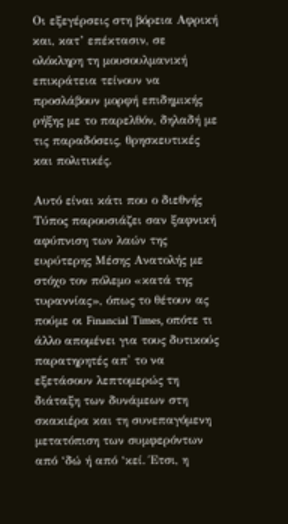Οι εξεγέρσεις στη βόρεια Αφρική και, κατ’ επέκτασιν, σε ολόκληρη τη μουσουλμανική επικράτεια τείνουν να προσλάβουν μορφή επιδημικής ρήξης με το παρελθόν, δηλαδή με τις παραδόσεις, θρησκευτικές και πολιτικές.

Αυτό είναι κάτι που ο διεθνής Τύπος παρουσιάζει σαν ξαφνική αφύπνιση των λαών της ευρύτερης Μέσης Ανατολής με στόχο τον πόλεμο «κατά της τυραννίας», όπως το θέτουν ας πούμε οι Financial Times, οπότε τι άλλο απομένει για τους δυτικούς παρατηρητές απ' το να εξετάσουν λεπτομερώς τη διάταξη των δυνάμεων στη σκακιέρα και τη συνεπαγόμενη μετατόπιση των συμφερόντων από ‘δώ ή από ‘κεί. Έτσι, η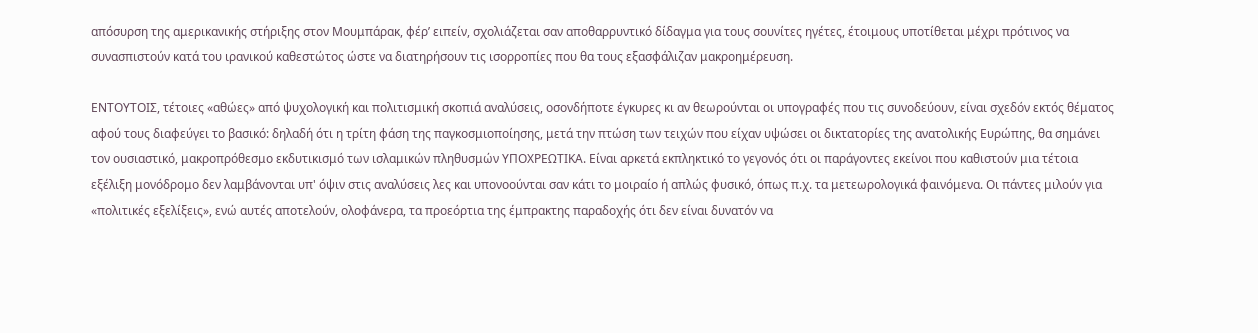απόσυρση της αμερικανικής στήριξης στον Μουμπάρακ, φέρ’ ειπείν, σχολιάζεται σαν αποθαρρυντικό δίδαγμα για τους σουνίτες ηγέτες, έτοιμους υποτίθεται μέχρι πρότινος να συνασπιστούν κατά του ιρανικού καθεστώτος ώστε να διατηρήσουν τις ισορροπίες που θα τους εξασφάλιζαν μακροημέρευση.

ΕΝΤΟΥΤΟΙΣ, τέτοιες «αθώες» από ψυχολογική και πολιτισμική σκοπιά αναλύσεις, οσονδήποτε έγκυρες κι αν θεωρούνται οι υπογραφές που τις συνοδεύουν, είναι σχεδόν εκτός θέματος αφού τους διαφεύγει το βασικό: δηλαδή ότι η τρίτη φάση της παγκοσμιοποίησης, μετά την πτώση των τειχών που είχαν υψώσει οι δικτατορίες της ανατολικής Ευρώπης, θα σημάνει τον ουσιαστικό, μακροπρόθεσμο εκδυτικισμό των ισλαμικών πληθυσμών ΥΠΟΧΡΕΩΤΙΚΑ. Είναι αρκετά εκπληκτικό το γεγονός ότι οι παράγοντες εκείνοι που καθιστούν μια τέτοια εξέλιξη μονόδρομο δεν λαμβάνονται υπ' όψιν στις αναλύσεις λες και υπονοούνται σαν κάτι το μοιραίο ή απλώς φυσικό, όπως π.χ. τα μετεωρολογικά φαινόμενα. Οι πάντες μιλούν για «πολιτικές εξελίξεις», ενώ αυτές αποτελούν, ολοφάνερα, τα προεόρτια της έμπρακτης παραδοχής ότι δεν είναι δυνατόν να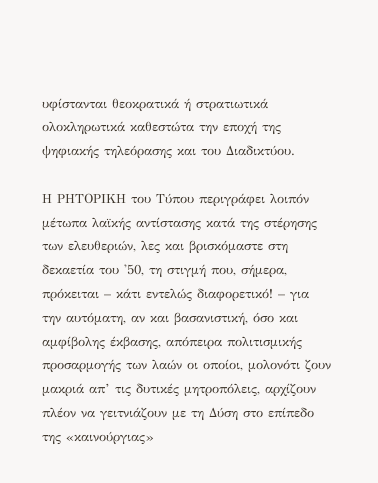υφίστανται θεοκρατικά ή στρατιωτικά ολοκληρωτικά καθεστώτα την εποχή της ψηφιακής τηλεόρασης και του Διαδικτύου.

Η ΡΗΤΟΡΙΚΗ του Τύπου περιγράφει λοιπόν μέτωπα λαϊκής αντίστασης κατά της στέρησης των ελευθεριών, λες και βρισκόμαστε στη δεκαετία του '50, τη στιγμή που, σήμερα, πρόκειται – κάτι εντελώς διαφορετικό! – για την αυτόματη, αν και βασανιστική, όσο και αμφίβολης έκβασης, απόπειρα πολιτισμικής προσαρμογής των λαών οι οποίοι, μολονότι ζουν μακριά απ’ τις δυτικές μητροπόλεις, αρχίζουν πλέον να γειτνιάζουν με τη Δύση στο επίπεδο της «καινούργιας»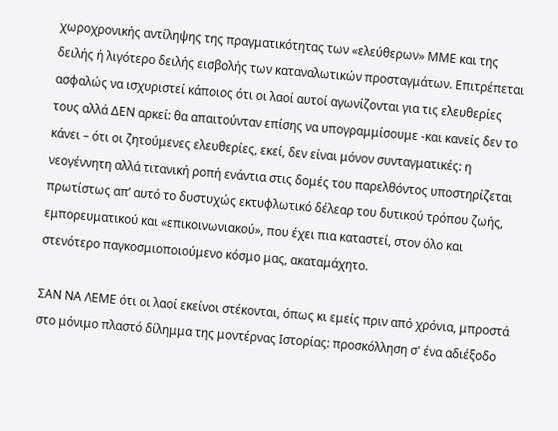χωροχρονικής αντίληψης της πραγματικότητας των «ελεύθερων» ΜΜΕ και της δειλής ή λιγότερο δειλής εισβολής των καταναλωτικών προσταγμάτων. Επιτρέπεται ασφαλώς να ισχυριστεί κάποιος ότι οι λαοί αυτοί αγωνίζονται για τις ελευθερίες τους αλλά ΔΕΝ αρκεί: θα απαιτούνταν επίσης να υπογραμμίσουμε -και κανείς δεν το κάνει – ότι οι ζητούμενες ελευθερίες, εκεί, δεν είναι μόνον συνταγματικές: η νεογέννητη αλλά τιτανική ροπή ενάντια στις δομές του παρελθόντος υποστηρίζεται πρωτίστως απ’ αυτό το δυστυχώς εκτυφλωτικό δέλεαρ του δυτικού τρόπου ζωής, εμπορευματικού και «επικοινωνιακού», που έχει πια καταστεί, στον όλο και στενότερο παγκοσμιοποιούμενο κόσμο μας, ακαταμάχητο.

ΣΑΝ ΝΑ ΛΕΜΕ ότι οι λαοί εκείνοι στέκονται, όπως κι εμείς πριν από χρόνια, μπροστά στο μόνιμο πλαστό δίλημμα της μοντέρνας Ιστορίας: προσκόλληση σ' ένα αδιέξοδο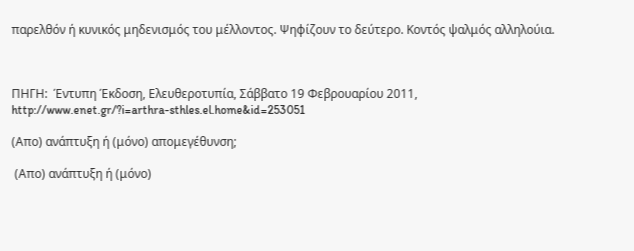παρελθόν ή κυνικός μηδενισμός του μέλλοντος. Ψηφίζουν το δεύτερο. Κοντός ψαλμός αλληλούια.



ΠΗΓΗ:  Έντυπη Έκδοση, Ελευθεροτυπία, Σάββατο 19 Φεβρουαρίου 2011,  http://www.enet.gr/?i=arthra-sthles.el.home&id=253051

(Απο) ανάπτυξη ή (μόνο) απομεγέθυνση;

 (Απο) ανάπτυξη ή (μόνο)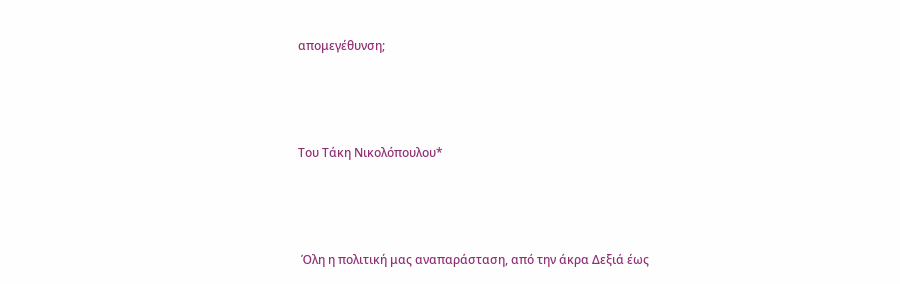απομεγέθυνση;



Του Τάκη Νικολόπουλου*



 Όλη η πολιτική μας αναπαράσταση, από την άκρα Δεξιά έως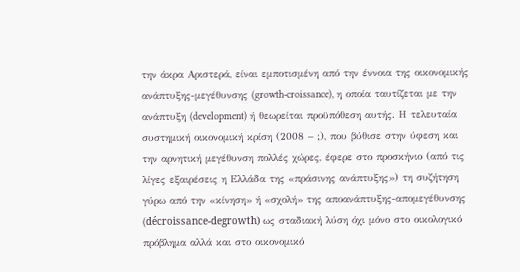την άκρα Αριστερά, είναι εμποτισμένη από την έννοια της οικονομικής ανάπτυξης-μεγέθυνσης (growth-croissance), η οποία ταυτίζεται με την ανάπτυξη (development) ή θεωρείται προϋπόθεση αυτής. Η τελευταία συστημική οικονομική κρίση (2008 – ;), που βύθισε στην ύφεση και την αρνητική μεγέθυνση πολλές χώρες, έφερε στο προσκήνιο (από τις λίγες εξαιρέσεις η Ελλάδα της «πράσινης ανάπτυξης») τη συζήτηση γύρω από την «κίνηση» ή «σχολή» της αποανάπτυξης-απομεγέθυνσης (décroissance-degrowth) ως σταδιακή λύση όχι μόνο στο οικολογικό πρόβλημα αλλά και στο οικονομικό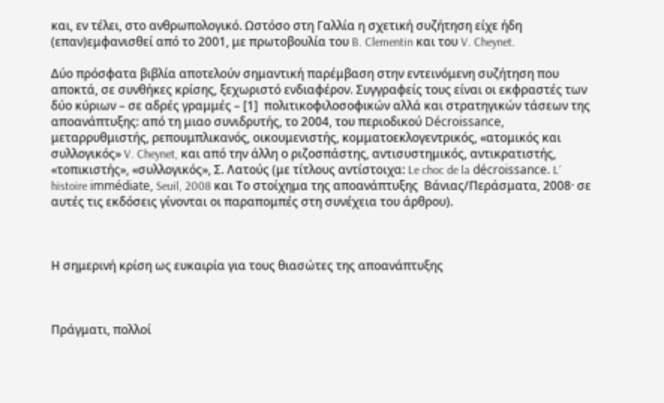και, εν τέλει, στο ανθρωπολογικό. Ωστόσο στη Γαλλία η σχετική συζήτηση είχε ήδη (επαν)εμφανισθεί από το 2001, με πρωτοβουλία του B. Clementin και του V. Cheynet.

Δύο πρόσφατα βιβλία αποτελούν σημαντική παρέμβαση στην εντεινόμενη συζήτηση που αποκτά, σε συνθήκες κρίσης, ξεχωριστό ενδιαφέρον. Συγγραφείς τους είναι οι εκφραστές των δύο κύριων – σε αδρές γραμμές – [1]  πολιτικοφιλοσοφικών αλλά και στρατηγικών τάσεων της αποανάπτυξης: από τη μιαο συνιδρυτής, το 2004, του περιοδικού Décroissance, μεταρρυθμιστής, ρεπουμπλικανός, οικουμενιστής, κομματοεκλογεντρικός, «ατομικός και συλλογικός» V. Cheynet, και από την άλλη ο ριζοσπάστης, αντισυστημικός, αντικρατιστής, «τοπικιστής», «συλλογικός», Σ. Λατούς (με τίτλους αντίστοιχα: Le choc de la décroissance. Lʼ histoire immédiate, Seuil, 2008 και Το στοίχημα της αποανάπτυξης  Βάνιας/Περάσματα, 2008· σε αυτές τις εκδόσεις γίνονται οι παραπομπές στη συνέχεια του άρθρου).



Η σημερινή κρίση ως ευκαιρία για τους θιασώτες της αποανάπτυξης



Πράγματι, πολλοί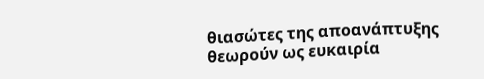θιασώτες της αποανάπτυξης θεωρούν ως ευκαιρία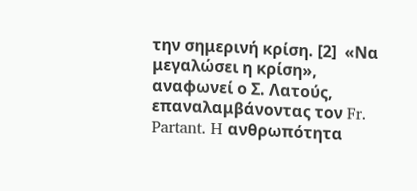την σημερινή κρίση. [2]  «Να μεγαλώσει η κρίση», αναφωνεί ο Σ. Λατούς, επαναλαμβάνοντας τον Fr. Partant. H ανθρωπότητα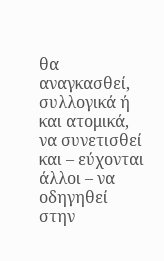θα αναγκασθεί, συλλογικά ή και ατομικά, να συνετισθεί και – εύχονται άλλοι – να οδηγηθεί στην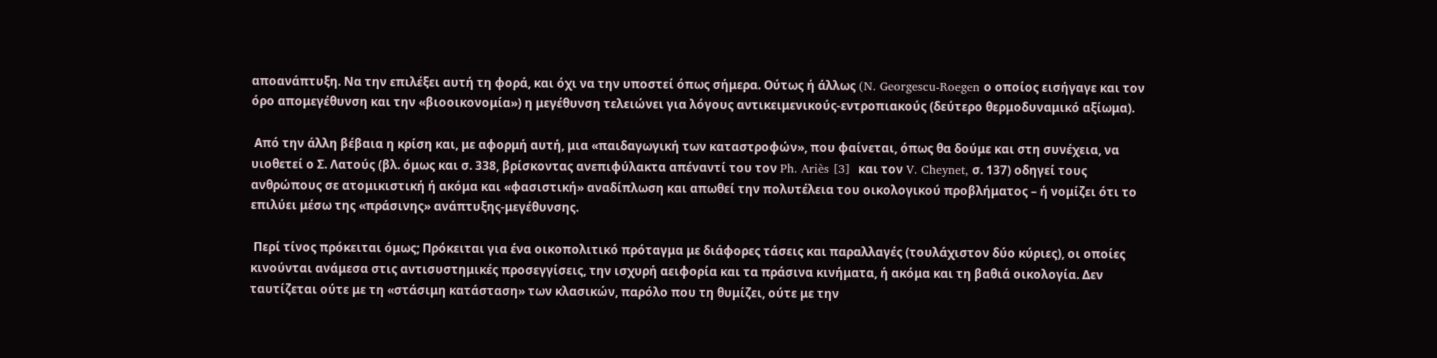αποανάπτυξη. Να την επιλέξει αυτή τη φορά, και όχι να την υποστεί όπως σήμερα. Ούτως ή άλλως (N. Georgescu-Roegen ο οποίος εισήγαγε και τον όρο απομεγέθυνση και την «βιοοικονομία») η μεγέθυνση τελειώνει για λόγους αντικειμενικούς-εντροπιακούς (δεύτερο θερμοδυναμικό αξίωμα).

 Από την άλλη βέβαια η κρίση και, με αφορμή αυτή, μια «παιδαγωγική των καταστροφών», που φαίνεται, όπως θα δούμε και στη συνέχεια, να υιοθετεί ο Σ. Λατούς (βλ. όμως και σ. 338, βρίσκοντας ανεπιφύλακτα απέναντί του τον Ph. Ariès [3]  και τον V. Cheynet, σ. 137) οδηγεί τους ανθρώπους σε ατομικιστική ή ακόμα και «φασιστική» αναδίπλωση και απωθεί την πολυτέλεια του οικολογικού προβλήματος – ή νομίζει ότι το επιλύει μέσω της «πράσινης» ανάπτυξης-μεγέθυνσης.

 Περί τίνος πρόκειται όμως; Πρόκειται για ένα οικοπολιτικό πρόταγμα με διάφορες τάσεις και παραλλαγές (τουλάχιστον δύο κύριες), οι οποίες κινούνται ανάμεσα στις αντισυστημικές προσεγγίσεις, την ισχυρή αειφορία και τα πράσινα κινήματα, ή ακόμα και τη βαθιά οικολογία. Δεν ταυτίζεται ούτε με τη «στάσιμη κατάσταση» των κλασικών, παρόλο που τη θυμίζει, ούτε με την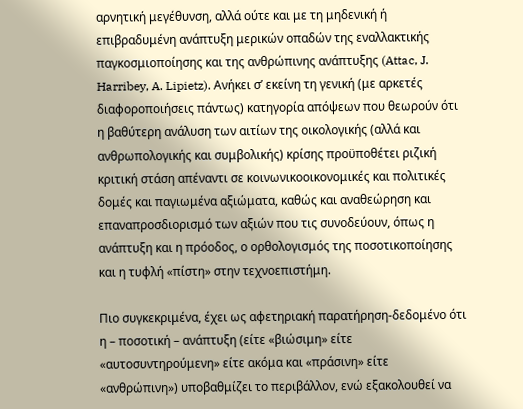αρνητική μεγέθυνση, αλλά ούτε και με τη μηδενική ή επιβραδυμένη ανάπτυξη μερικών οπαδών της εναλλακτικής παγκοσμιοποίησης και της ανθρώπινης ανάπτυξης (Attac, J. Harribey, A. Lipietz). Ανήκει σ’ εκείνη τη γενική (με αρκετές διαφοροποιήσεις πάντως) κατηγορία απόψεων που θεωρούν ότι η βαθύτερη ανάλυση των αιτίων της οικολογικής (αλλά και ανθρωπολογικής και συμβολικής) κρίσης προϋποθέτει ριζική κριτική στάση απέναντι σε κοινωνικοοικονομικές και πολιτικές δομές και παγιωμένα αξιώματα, καθώς και αναθεώρηση και επαναπροσδιορισμό των αξιών που τις συνοδεύουν, όπως η ανάπτυξη και η πρόοδος, ο ορθολογισμός της ποσοτικοποίησης και η τυφλή «πίστη» στην τεχνοεπιστήμη.

Πιο συγκεκριμένα, έχει ως αφετηριακή παρατήρηση-δεδομένο ότι η – ποσοτική – ανάπτυξη (είτε «βιώσιμη» είτε «αυτοσυντηρούμενη» είτε ακόμα και «πράσινη» είτε «ανθρώπινη») υποβαθμίζει το περιβάλλον, ενώ εξακολουθεί να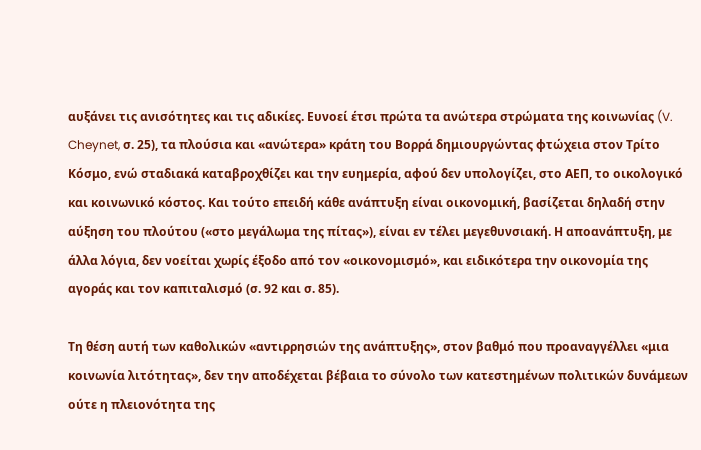αυξάνει τις ανισότητες και τις αδικίες. Ευνοεί έτσι πρώτα τα ανώτερα στρώματα της κοινωνίας (V. Cheynet, σ. 25), τα πλούσια και «ανώτερα» κράτη του Βορρά δημιουργώντας φτώχεια στον Τρίτο Κόσμο, ενώ σταδιακά καταβροχθίζει και την ευημερία, αφού δεν υπολογίζει, στο ΑΕΠ, το οικολογικό και κοινωνικό κόστος. Και τούτο επειδή κάθε ανάπτυξη είναι οικονομική, βασίζεται δηλαδή στην αύξηση του πλούτου («στο μεγάλωμα της πίτας»), είναι εν τέλει μεγεθυνσιακή. Η αποανάπτυξη, με άλλα λόγια, δεν νοείται χωρίς έξοδο από τον «οικονομισμό», και ειδικότερα την οικονομία της αγοράς και τον καπιταλισμό (σ. 92 και σ. 85).

Τη θέση αυτή των καθολικών «αντιρρησιών της ανάπτυξης», στον βαθμό που προαναγγέλλει «μια κοινωνία λιτότητας», δεν την αποδέχεται βέβαια το σύνολο των κατεστημένων πολιτικών δυνάμεων ούτε η πλειονότητα της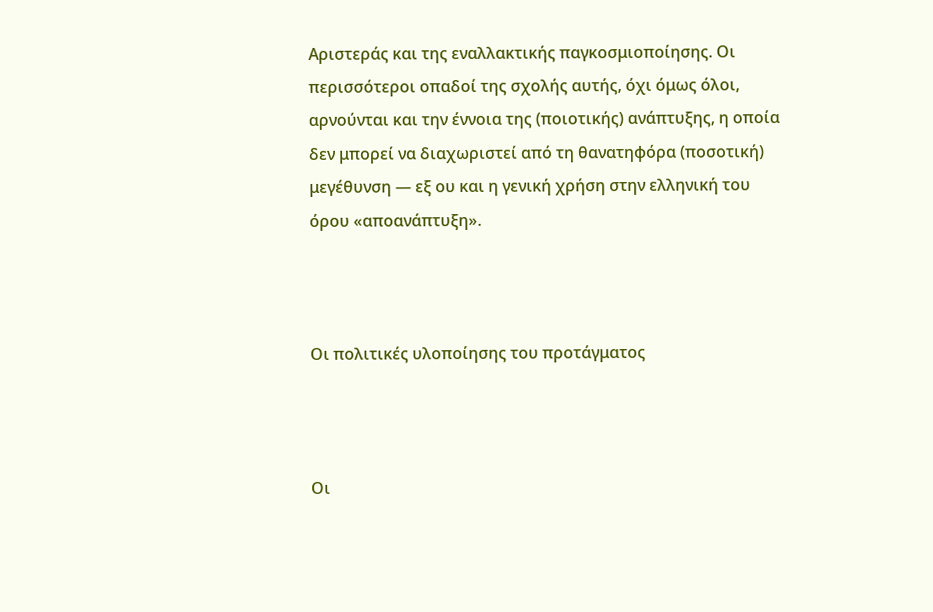Αριστεράς και της εναλλακτικής παγκοσμιοποίησης. Οι περισσότεροι οπαδοί της σχολής αυτής, όχι όμως όλοι, αρνούνται και την έννοια της (ποιοτικής) ανάπτυξης, η οποία δεν μπορεί να διαχωριστεί από τη θανατηφόρα (ποσοτική) μεγέθυνση — εξ ου και η γενική χρήση στην ελληνική του όρου «αποανάπτυξη».



Οι πολιτικές υλοποίησης του προτάγματος



Οι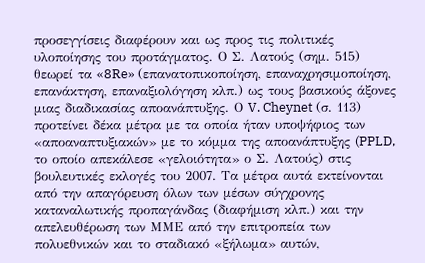προσεγγίσεις διαφέρουν και ως προς τις πολιτικές υλοποίησης του προτάγματος. Ο Σ. Λατούς (σημ. 515) θεωρεί τα «8Re» (επανατοπικοποίηση, επαναχρησιμοποίηση, επανάκτηση, επαναξιολόγηση κλπ.) ως τους βασικούς άξονες μιας διαδικασίας αποανάπτυξης. Ο V. Cheynet (σ. 113) προτείνει δέκα μέτρα με τα οποία ήταν υποψήφιος των «αποαναπτυξιακών» με το κόμμα της αποανάπτυξης (PPLD, το οποίο απεκάλεσε «γελοιότητα» ο Σ. Λατούς) στις βουλευτικές εκλογές του 2007. Τα μέτρα αυτά εκτείνονται από την απαγόρευση όλων των μέσων σύγχρονης καταναλωτικής προπαγάνδας (διαφήμιση κλπ.) και την απελευθέρωση των ΜΜΕ από την επιτροπεία των πολυεθνικών και το σταδιακό «ξήλωμα» αυτών,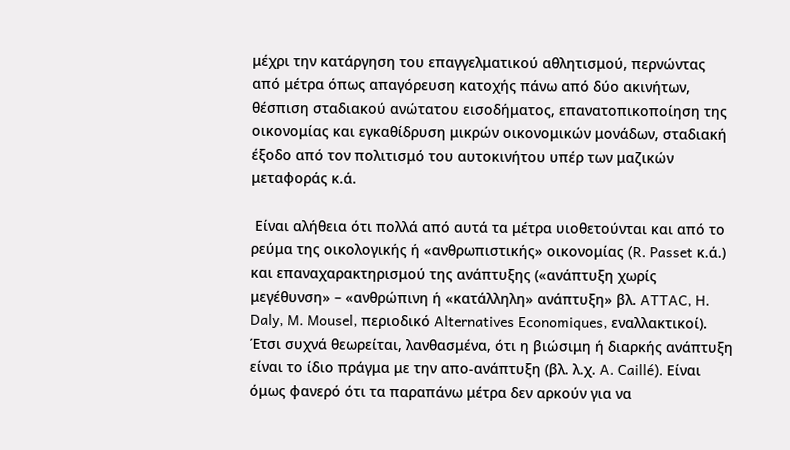μέχρι την κατάργηση του επαγγελματικού αθλητισμού, περνώντας από μέτρα όπως απαγόρευση κατοχής πάνω από δύο ακινήτων, θέσπιση σταδιακού ανώτατου εισοδήματος, επανατοπικοποίηση της οικονομίας και εγκαθίδρυση μικρών οικονομικών μονάδων, σταδιακή έξοδο από τον πολιτισμό του αυτοκινήτου υπέρ των μαζικών μεταφοράς κ.ά.

 Είναι αλήθεια ότι πολλά από αυτά τα μέτρα υιοθετούνται και από το ρεύμα της οικολογικής ή «ανθρωπιστικής» οικονομίας (R. Passet κ.ά.) και επαναχαρακτηρισμού της ανάπτυξης («ανάπτυξη χωρίς μεγέθυνση» – «ανθρώπινη ή «κατάλληλη» ανάπτυξη» βλ. ATTAC, H. Daly, M. Mousel, περιοδικό Alternatives Economiques, εναλλακτικοί). Έτσι συχνά θεωρείται, λανθασμένα, ότι η βιώσιμη ή διαρκής ανάπτυξη είναι το ίδιο πράγμα με την απο-ανάπτυξη (βλ. λ.χ. A. Caillé). Είναι όμως φανερό ότι τα παραπάνω μέτρα δεν αρκούν για να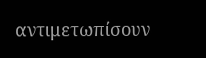αντιμετωπίσουν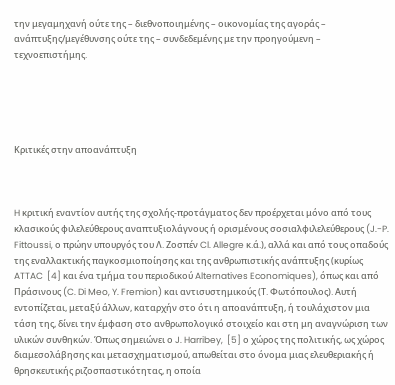την μεγαμηχανή ούτε της – διεθνοποιημένης – οικονομίας της αγοράς – ανάπτυξης/μεγέθυνσης ούτε της – συνδεδεμένης με την προηγούμενη –  τεχνοεπιστήμης.





Κριτικές στην αποανάπτυξη



H κριτική εναντίον αυτής της σχολής-προτάγματος δεν προέρχεται μόνο από τους κλασικούς φιλελεύθερους αναπτυξιολάγνους ή ορισμένους σοσιαλφιλελεύθερους (J.-P. Fittoussi, ο πρώην υπουργός του Λ. Ζοσπέν Cl. Allegre κ.ά.), αλλά και από τους οπαδούς της εναλλακτικής παγκοσμιοποίησης και της ανθρωπιστικής ανάπτυξης (κυρίως ATTAC  [4] και ένα τμήμα του περιοδικού Alternatives Economiques), όπως και από Πράσινους (C. Di Meo, Y. Fremion) και αντισυστημικούς (Τ. Φωτόπουλος). Αυτή εντοπίζεται, μεταξύ άλλων, καταρχήν στο ότι η αποανάπτυξη, ή τουλάχιστον μια τάση της, δίνει την έμφαση στο ανθρωπολογικό στοιχείο και στη μη αναγνώριση των υλικών συνθηκών. Όπως σημειώνει ο J. Harribey,  [5] ο χώρος της πολιτικής, ως χώρος διαμεσολάβησης και μετασχηματισμού, απωθείται στο όνομα μιας ελευθεριακής ή θρησκευτικής ριζοσπαστικότητας, η οποία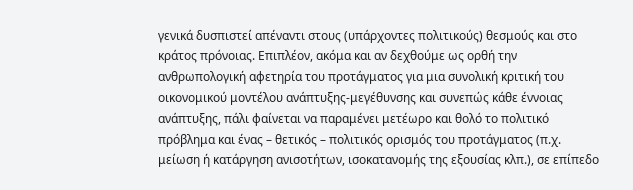γενικά δυσπιστεί απέναντι στους (υπάρχοντες πολιτικούς) θεσμούς και στο κράτος πρόνοιας. Επιπλέον, ακόμα και αν δεχθούμε ως ορθή την ανθρωπολογική αφετηρία του προτάγματος για μια συνολική κριτική του οικονομικού μοντέλου ανάπτυξης-μεγέθυνσης και συνεπώς κάθε έννοιας ανάπτυξης, πάλι φαίνεται να παραμένει μετέωρο και θολό το πολιτικό πρόβλημα και ένας – θετικός – πολιτικός ορισμός του προτάγματος (π.χ. μείωση ή κατάργηση ανισοτήτων, ισοκατανομής της εξουσίας κλπ.), σε επίπεδο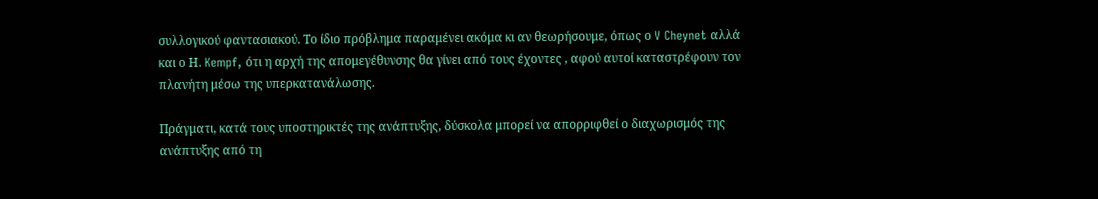συλλογικού φαντασιακού. Το ίδιο πρόβλημα παραμένει ακόμα κι αν θεωρήσουμε, όπως ο V Cheynet αλλά και ο Η. Kempf, ότι η αρχή της απομεγέθυνσης θα γίνει από τους έχοντες , αφού αυτοί καταστρέφουν τον πλανήτη μέσω της υπερκατανάλωσης.

Πράγματι, κατά τους υποστηρικτές της ανάπτυξης, δύσκολα μπορεί να απορριφθεί ο διαχωρισμός της ανάπτυξης από τη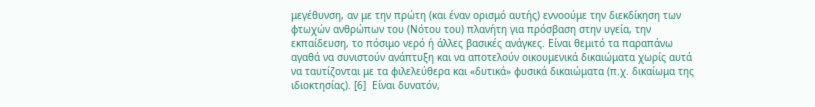μεγέθυνση, αν με την πρώτη (και έναν ορισμό αυτής) εννοούμε την διεκδίκηση των φτωχών ανθρώπων του (Νότου του) πλανήτη για πρόσβαση στην υγεία, την εκπαίδευση, το πόσιμο νερό ή άλλες βασικές ανάγκες. Είναι θεμιτό τα παραπάνω αγαθά να συνιστούν ανάπτυξη και να αποτελούν οικουμενικά δικαιώματα χωρίς αυτά να ταυτίζονται με τα φιλελεύθερα και «δυτικά» φυσικά δικαιώματα (π.χ. δικαίωμα της ιδιοκτησίας). [6]  Είναι δυνατόν,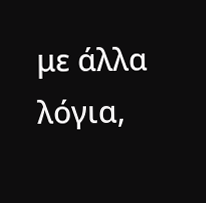με άλλα λόγια,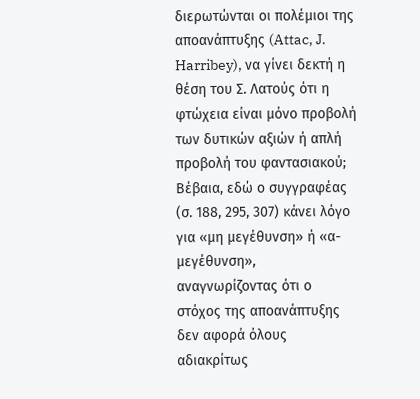διερωτώνται οι πολέμιοι της αποανάπτυξης (Attac, J. Harribey), να γίνει δεκτή η θέση του Σ. Λατούς ότι η φτώχεια είναι μόνο προβολή των δυτικών αξιών ή απλή προβολή του φαντασιακού; Βέβαια, εδώ ο συγγραφέας (σ. 188, 295, 307) κάνει λόγο για «μη μεγέθυνση» ή «α-μεγέθυνση», αναγνωρίζοντας ότι ο στόχος της αποανάπτυξης δεν αφορά όλους αδιακρίτως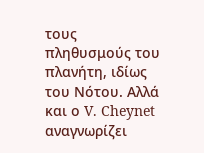τους πληθυσμούς του πλανήτη, ιδίως του Νότου. Αλλά και ο V. Cheynet αναγνωρίζει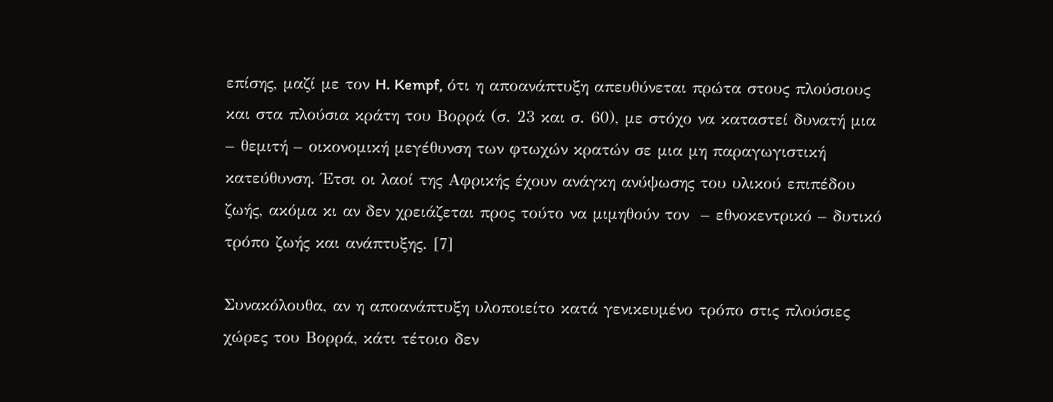επίσης, μαζί με τον H. Kempf, ότι η αποανάπτυξη απευθύνεται πρώτα στους πλούσιους και στα πλούσια κράτη του Βορρά (σ. 23 και σ. 60), με στόχο να καταστεί δυνατή μια – θεμιτή – οικονομική μεγέθυνση των φτωχών κρατών σε μια μη παραγωγιστική κατεύθυνση. Έτσι οι λαοί της Αφρικής έχουν ανάγκη ανύψωσης του υλικού επιπέδου ζωής, ακόμα κι αν δεν χρειάζεται προς τούτο να μιμηθούν τον  – εθνοκεντρικό – δυτικό τρόπο ζωής και ανάπτυξης. [7]

Συνακόλουθα, αν η αποανάπτυξη υλοποιείτο κατά γενικευμένο τρόπο στις πλούσιες χώρες του Βορρά, κάτι τέτοιο δεν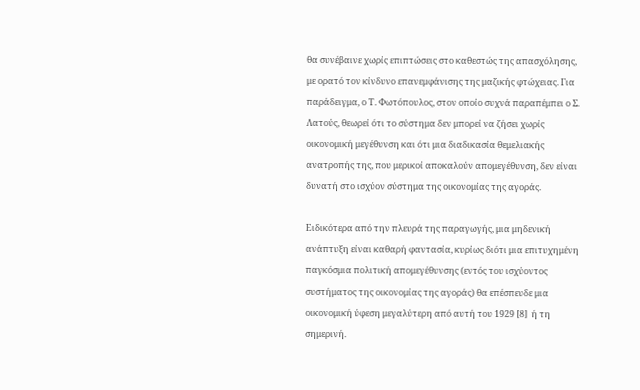θα συνέβαινε χωρίς επιπτώσεις στο καθεστώς της απασχόλησης, με ορατό τον κίνδυνο επανεμφάνισης της μαζικής φτώχειας. Για παράδειγμα, ο Τ. Φωτόπουλος, στον οποίο συχνά παραπέμπει ο Σ. Λατούς, θεωρεί ότι το σύστημα δεν μπορεί να ζήσει χωρίς οικονομική μεγέθυνση και ότι μια διαδικασία θεμελιακής ανατροπής της, που μερικοί αποκαλούν απομεγέθυνση, δεν είναι δυνατή στο ισχύον σύστημα της οικονομίας της αγοράς.

Ειδικότερα από την πλευρά της παραγωγής, μια μηδενική ανάπτυξη είναι καθαρή φαντασία, κυρίως διότι μια επιτυχημένη παγκόσμια πολιτική απομεγέθυνσης (εντός του ισχύοντος συστήματος της οικονομίας της αγοράς) θα επέσπευδε μια οικονομική ύφεση μεγαλύτερη από αυτή του 1929 [8]  ή τη σημερινή.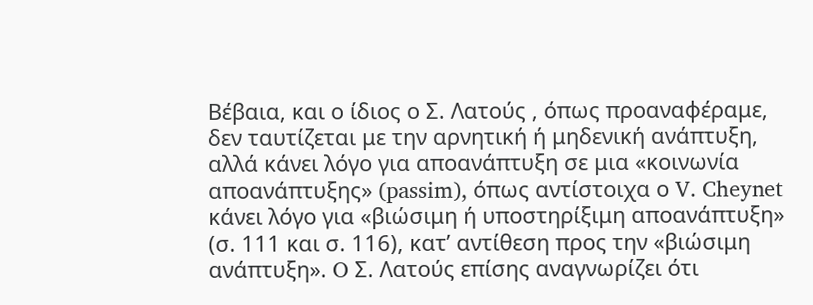Βέβαια, και ο ίδιος ο Σ. Λατούς , όπως προαναφέραμε, δεν ταυτίζεται με την αρνητική ή μηδενική ανάπτυξη, αλλά κάνει λόγο για αποανάπτυξη σε μια «κοινωνία αποανάπτυξης» (passim), όπως αντίστοιχα ο V. Cheynet κάνει λόγο για «βιώσιμη ή υποστηρίξιμη αποανάπτυξη» (σ. 111 και σ. 116), κατ’ αντίθεση προς την «βιώσιμη ανάπτυξη». O Σ. Λατούς επίσης αναγνωρίζει ότι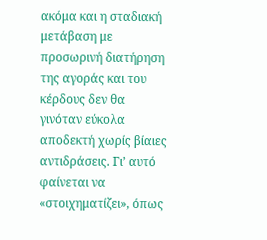ακόμα και η σταδιακή μετάβαση με προσωρινή διατήρηση της αγοράς και του κέρδους δεν θα γινόταν εύκολα αποδεκτή χωρίς βίαιες αντιδράσεις. Γιʼ αυτό φαίνεται να «στοιχηματίζει», όπως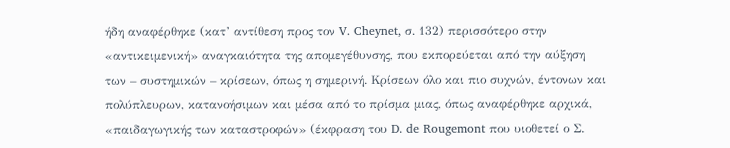ήδη αναφέρθηκε (κατ’ αντίθεση προς τον V. Cheynet, σ. 132) περισσότερο στην «αντικειμενική» αναγκαιότητα της απομεγέθυνσης, που εκπορεύεται από την αύξηση των – συστημικών – κρίσεων, όπως η σημερινή. Κρίσεων όλο και πιο συχνών, έντονων και πολύπλευρων, κατανοήσιμων και μέσα από το πρίσμα μιας, όπως αναφέρθηκε αρχικά, «παιδαγωγικής των καταστροφών» (έκφραση του D. de Rougemont που υιοθετεί ο Σ.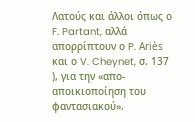Λατούς και άλλοι όπως ο F. Partant, αλλά απορρίπτουν ο P. Ariès και ο V. Cheynet, σ. 137 ), για την «απο-αποικιοποίηση του φαντασιακού».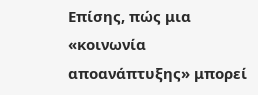Επίσης, πώς μια «κοινωνία αποανάπτυξης» μπορεί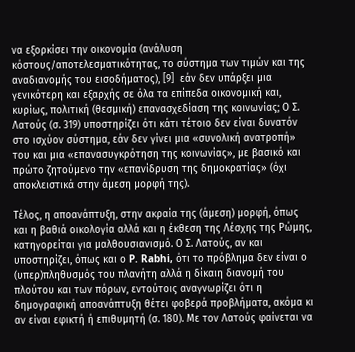να εξορκίσει την οικονομία (ανάλυση κόστους/αποτελεσματικότητας, το σύστημα των τιμών και της αναδιανομής του εισοδήματος), [9]  εάν δεν υπάρξει μια γενικότερη και εξαρχής σε όλα τα επίπεδα οικονομική και, κυρίως, πολιτική (θεσμική) επανασχεδίαση της κοινωνίας; Ο Σ. Λατούς (σ. 319) υποστηρίζει ότι κάτι τέτοιο δεν είναι δυνατόν στο ισχύον σύστημα, εάν δεν γίνει μια «συνολική ανατροπή» του και μια «επανασυγκρότηση της κοινωνίας», με βασικό και πρώτο ζητούμενο την «επανίδρυση της δημοκρατίας» (όχι αποκλειστικά στην άμεση μορφή της).

Τέλος, η αποανάπτυξη, στην ακραία της (άμεση) μορφή, όπως και η βαθιά οικολογία αλλά και η έκθεση της Λέσχης της Ρώμης, κατηγορείται για μαλθουσιανισμό. Ο Σ. Λατούς, αν και υποστηρίζει, όπως και ο P. Rabhi, ότι το πρόβλημα δεν είναι ο (υπερ)πληθυσμός του πλανήτη αλλά η δίκαιη διανομή του πλούτου και των πόρων, εντούτοις αναγνωρίζει ότι η δημογραφική αποανάπτυξη θέτει φοβερά προβλήματα, ακόμα κι αν είναι εφικτή ή επιθυμητή (σ. 180). Με τον Λατούς φαίνεται να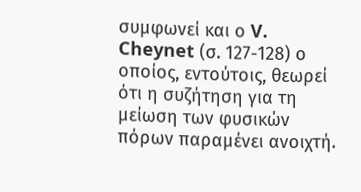συμφωνεί και ο V. Cheynet (σ. 127-128) ο οποίος, εντούτοις, θεωρεί ότι η συζήτηση για τη μείωση των φυσικών πόρων παραμένει ανοιχτή.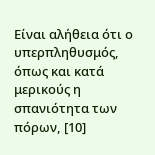Είναι αλήθεια ότι ο υπερπληθυσμός, όπως και κατά μερικούς η σπανιότητα των πόρων, [10]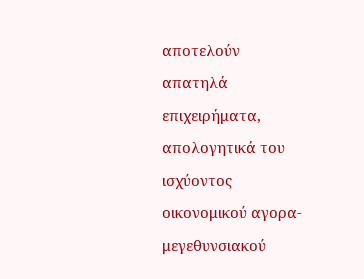αποτελούν απατηλά επιχειρήματα, απολογητικά του ισχύοντος οικονομικού αγορα-μεγεθυνσιακού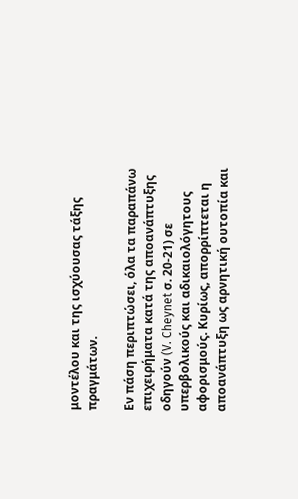μοντέλου και της ισχύουσας τάξης πραγμάτων.

Εν πάση περιπτώσει, όλα τα παραπάνω επιχειρήματα κατά της αποανάπτυξης οδηγούν (V. Cheynet σ. 20-21) σε υπερβολικούς και αδικαιολόγητους αφορισμούς. Κυρίως, απορρίπτεται η αποανάπτυξη ως αρνητική ουτοπία και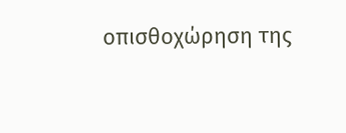οπισθοχώρηση της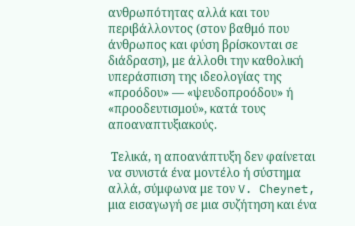ανθρωπότητας αλλά και του περιβάλλοντος (στον βαθμό που άνθρωπος και φύση βρίσκονται σε διάδραση), με άλλοθι την καθολική υπεράσπιση της ιδεολογίας της «προόδου» — «ψευδοπροόδου» ή «προοδευτισμού», κατά τους αποαναπτυξιακούς.

 Τελικά, η αποανάπτυξη δεν φαίνεται να συνιστά ένα μοντέλο ή σύστημα αλλά, σύμφωνα με τον V. Cheynet, μια εισαγωγή σε μια συζήτηση και ένα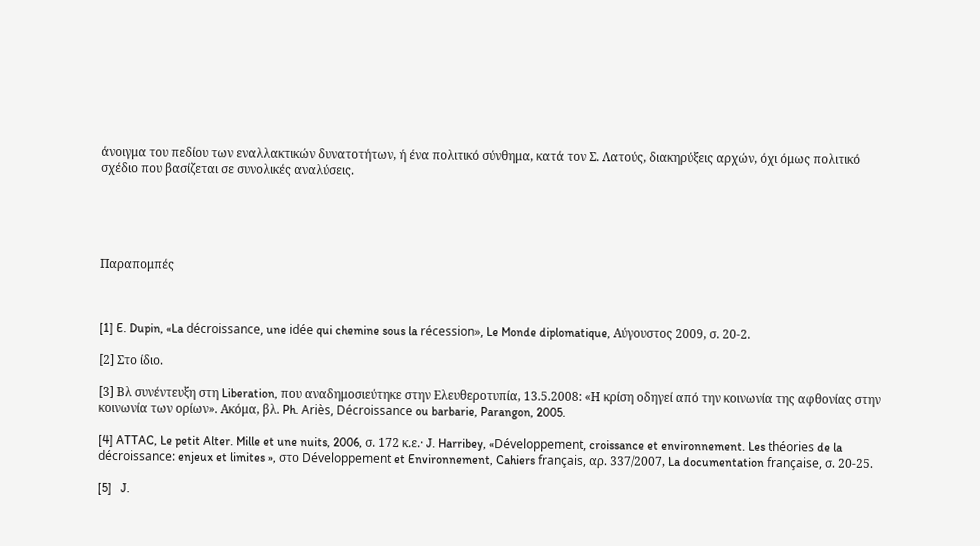άνοιγμα του πεδίου των εναλλακτικών δυνατοτήτων, ή ένα πολιτικό σύνθημα, κατά τον Σ. Λατούς, διακηρύξεις αρχών, όχι όμως πολιτικό σχέδιο που βασίζεται σε συνολικές αναλύσεις.





Παραπομπές



[1] E. Dupin, «La décroissance, une idée qui chemine sous la récession», Le Monde diplomatique, Αύγουστος 2009, σ. 20-2.

[2] Στο ίδιο.

[3] Βλ συνέντευξη στη Liberation, που αναδημοσιεύτηκε στην Ελευθεροτυπία, 13.5.2008: «Η κρίση οδηγεί από την κοινωνία της αφθονίας στην κοινωνία των ορίων». Ακόμα, βλ. Ph. Ariès, Décroissance ou barbarie, Parangon, 2005.

[4] ATTAC, Le petit Alter. Mille et une nuits, 2006, σ. 172 κ.ε.· J. Harribey, «Développement, croissance et environnement. Les théories de la décroissance: enjeux et limites », στο Développement et Environnement, Cahiers français, αρ. 337/2007, La documentation française, σ. 20-25.

[5]   J.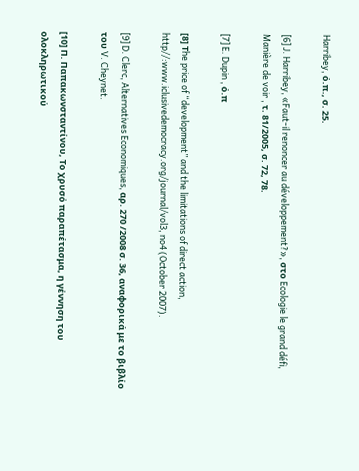Harribey, ό.π., σ. 25.

[6] J. Harribey, «Faut-il renoncer au développement?», στο Ecologie le grand défi, Manière de voir , τ. 81/2005, σ. 72, 78.

[7] E. Dupin , ό.π

[8] Τhe price of “development” and the limitations of direct action, http//:www.iclusivedemocracy.org/journal/vol3, no4 (October 2007).

[9] D. Clerc, Alternatives Economiques, αρ. 270 /2008 σ. 36, αναφορικά με το βιβλίο του V. Cheynet.

[10] Π. Παπακωνσταντίνου, Το χρυσό παραπέτασμα, η γέννηση του ολοκληρωτικού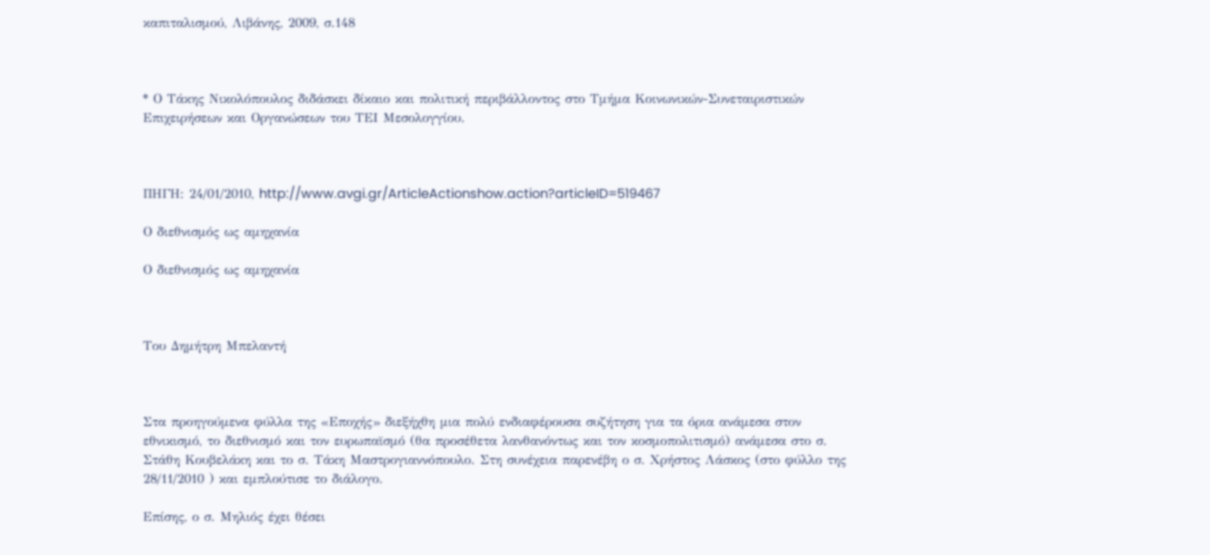καπιταλισμού, Λιβάνης, 2009, σ.148



* Ο Τάκης Νικολόπουλος διδάσκει δίκαιο και πολιτική περιβάλλοντος στο Τμήμα Κοινωνικών-Συνεταιριστικών Επιχειρήσεων και Οργανώσεων του ΤΕΙ Μεσολογγίου.



ΠΗΓΗ: 24/01/2010, http://www.avgi.gr/ArticleActionshow.action?articleID=519467

Ο διεθνισμός ως αμηχανία

Ο διεθνισμός ως αμηχανία



Του Δημήτρη Μπελαντή



Στα προηγούμενα φύλλα της «Εποχής» διεξήχθη μια πολύ ενδιαφέρουσα συζήτηση για τα όρια ανάμεσα στον εθνικισμό, το διεθνισμό και τον ευρωπαϊσμό (θα προσέθετα λανθανόντως και τον κοσμοπολιτισμό) ανάμεσα στο σ. Στάθη Κουβελάκη και το σ. Τάκη Μαστρογιαννόπουλο. Στη συνέχεια παρενέβη ο σ. Χρήστος Λάσκος (στο φύλλο της 28/11/2010 ) και εμπλούτισε το διάλογο.

Επίσης, ο σ. Μηλιός έχει θέσει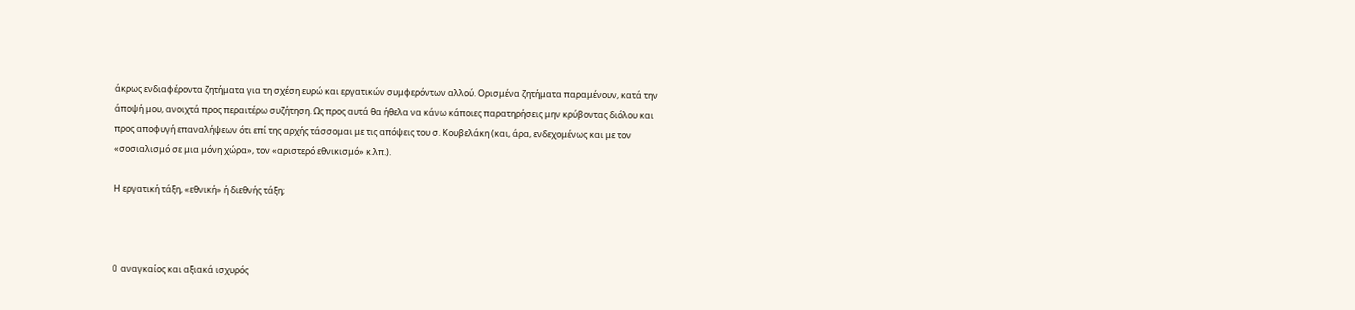άκρως ενδιαφέροντα ζητήματα για τη σχέση ευρώ και εργατικών συμφερόντων αλλού. Ορισμένα ζητήματα παραμένουν, κατά την άποψή μου, ανοιχτά προς περαιτέρω συζήτηση. Ως προς αυτά θα ήθελα να κάνω κάποιες παρατηρήσεις μην κρύβοντας διόλου και προς αποφυγή επαναλήψεων ότι επί της αρχής τάσσομαι με τις απόψεις του σ. Κουβελάκη (και, άρα, ενδεχομένως και με τον «σοσιαλισμό σε μια μόνη χώρα», τον «αριστερό εθνικισμό» κ.λπ.).

Η εργατική τάξη, «εθνική» ή διεθνής τάξη;



O αναγκαίος και αξιακά ισχυρός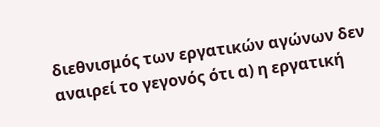διεθνισμός των εργατικών αγώνων δεν αναιρεί το γεγονός ότι α) η εργατική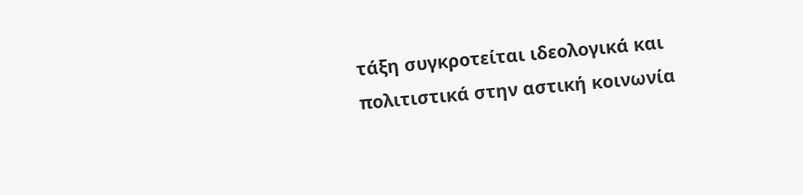τάξη συγκροτείται ιδεολογικά και πολιτιστικά στην αστική κοινωνία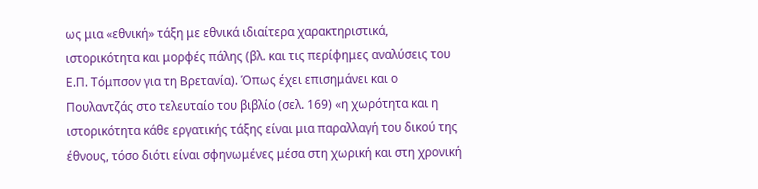ως μια «εθνική» τάξη με εθνικά ιδιαίτερα χαρακτηριστικά, ιστορικότητα και μορφές πάλης (βλ. και τις περίφημες αναλύσεις του Ε.Π. Τόμπσον για τη Βρετανία). Όπως έχει επισημάνει και ο Πουλαντζάς στο τελευταίο του βιβλίο (σελ. 169) «η χωρότητα και η ιστορικότητα κάθε εργατικής τάξης είναι μια παραλλαγή του δικού της έθνους, τόσο διότι είναι σφηνωμένες μέσα στη χωρική και στη χρονική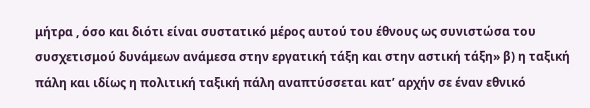μήτρα , όσο και διότι είναι συστατικό μέρος αυτού του έθνους ως συνιστώσα του συσχετισμού δυνάμεων ανάμεσα στην εργατική τάξη και στην αστική τάξη» β) η ταξική πάλη και ιδίως η πολιτική ταξική πάλη αναπτύσσεται κατ’ αρχήν σε έναν εθνικό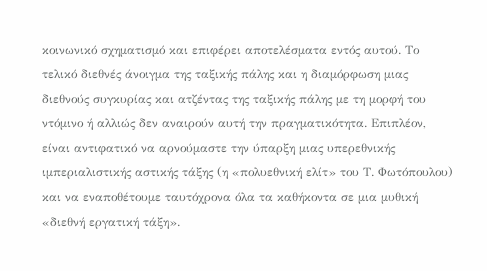κοινωνικό σχηματισμό και επιφέρει αποτελέσματα εντός αυτού. Το τελικό διεθνές άνοιγμα της ταξικής πάλης και η διαμόρφωση μιας διεθνούς συγκυρίας και ατζέντας της ταξικής πάλης με τη μορφή του ντόμινο ή αλλιώς δεν αναιρούν αυτή την πραγματικότητα. Επιπλέον, είναι αντιφατικό να αρνούμαστε την ύπαρξη μιας υπερεθνικής ιμπεριαλιστικής αστικής τάξης (η «πολυεθνική ελίτ» του Τ. Φωτόπουλου) και να εναποθέτουμε ταυτόχρονα όλα τα καθήκοντα σε μια μυθική «διεθνή εργατική τάξη».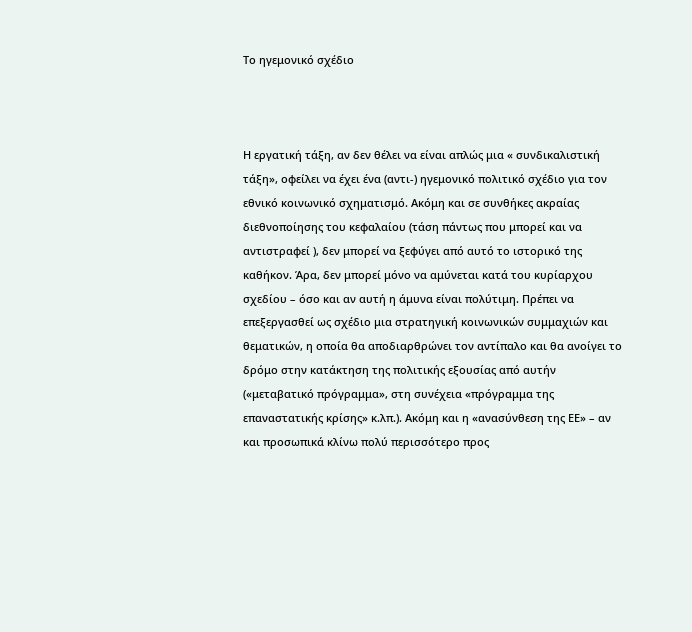Το ηγεμονικό σχέδιο



Η εργατική τάξη, αν δεν θέλει να είναι απλώς μια « συνδικαλιστική τάξη», οφείλει να έχει ένα (αντι-) ηγεμονικό πολιτικό σχέδιο για τον εθνικό κοινωνικό σχηματισμό. Ακόμη και σε συνθήκες ακραίας διεθνοποίησης του κεφαλαίου (τάση πάντως που μπορεί και να αντιστραφεί ), δεν μπορεί να ξεφύγει από αυτό το ιστορικό της καθήκον. Άρα, δεν μπορεί μόνο να αμύνεται κατά του κυρίαρχου σχεδίου – όσο και αν αυτή η άμυνα είναι πολύτιμη. Πρέπει να επεξεργασθεί ως σχέδιο μια στρατηγική κοινωνικών συμμαχιών και θεματικών, η οποία θα αποδιαρθρώνει τον αντίπαλο και θα ανοίγει το δρόμο στην κατάκτηση της πολιτικής εξουσίας από αυτήν («μεταβατικό πρόγραμμα», στη συνέχεια «πρόγραμμα της επαναστατικής κρίσης» κ.λπ.). Ακόμη και η «ανασύνθεση της ΕΕ» – αν και προσωπικά κλίνω πολύ περισσότερο προς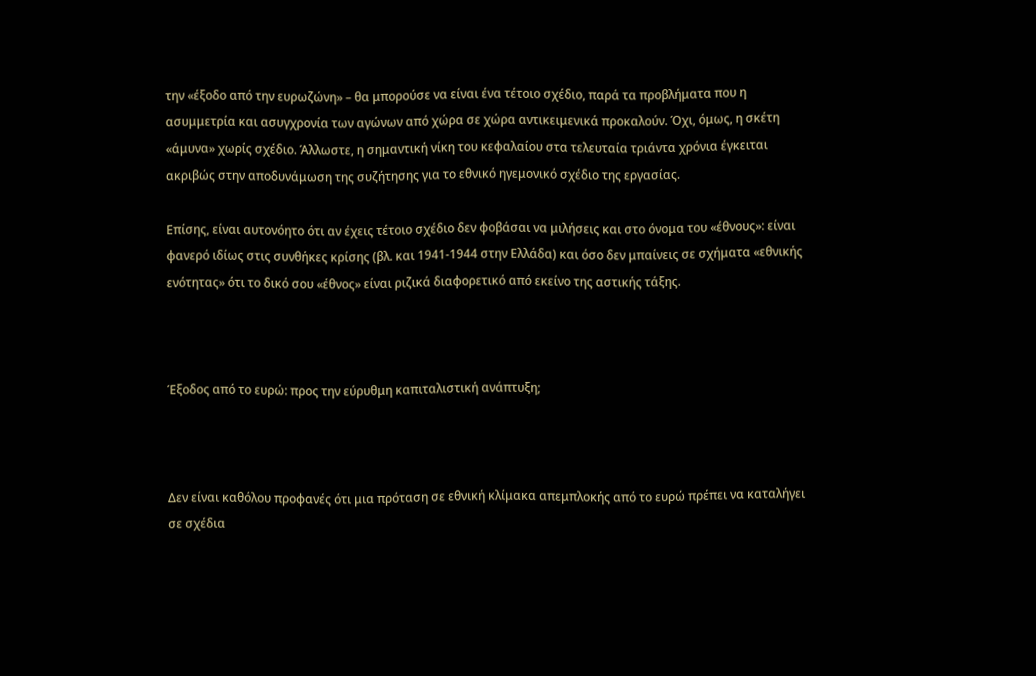την «έξοδο από την ευρωζώνη» – θα μπορούσε να είναι ένα τέτοιο σχέδιο, παρά τα προβλήματα που η ασυμμετρία και ασυγχρονία των αγώνων από χώρα σε χώρα αντικειμενικά προκαλούν. Όχι, όμως, η σκέτη «άμυνα» χωρίς σχέδιο. Άλλωστε, η σημαντική νίκη του κεφαλαίου στα τελευταία τριάντα χρόνια έγκειται ακριβώς στην αποδυνάμωση της συζήτησης για το εθνικό ηγεμονικό σχέδιο της εργασίας.

Επίσης, είναι αυτονόητο ότι αν έχεις τέτοιο σχέδιο δεν φοβάσαι να μιλήσεις και στο όνομα του «έθνους»: είναι φανερό ιδίως στις συνθήκες κρίσης (βλ. και 1941-1944 στην Ελλάδα) και όσο δεν μπαίνεις σε σχήματα «εθνικής ενότητας» ότι το δικό σου «έθνος» είναι ριζικά διαφορετικό από εκείνο της αστικής τάξης.



Έξοδος από το ευρώ: προς την εύρυθμη καπιταλιστική ανάπτυξη;



Δεν είναι καθόλου προφανές ότι μια πρόταση σε εθνική κλίμακα απεμπλοκής από το ευρώ πρέπει να καταλήγει σε σχέδια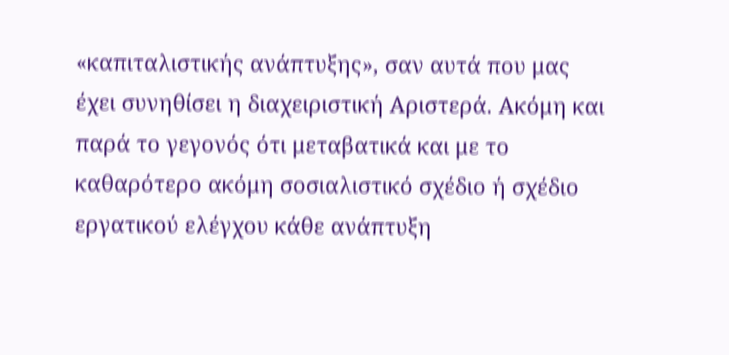«καπιταλιστικής ανάπτυξης», σαν αυτά που μας έχει συνηθίσει η διαχειριστική Αριστερά. Ακόμη και παρά το γεγονός ότι μεταβατικά και με το καθαρότερο ακόμη σοσιαλιστικό σχέδιο ή σχέδιο εργατικού ελέγχου κάθε ανάπτυξη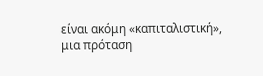είναι ακόμη «καπιταλιστική», μια πρόταση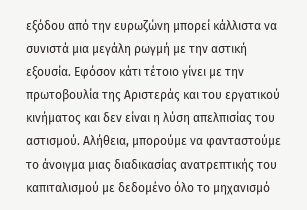εξόδου από την ευρωζώνη μπορεί κάλλιστα να συνιστά μια μεγάλη ρωγμή με την αστική εξουσία. Εφόσον κάτι τέτοιο γίνει με την πρωτοβουλία της Αριστεράς και του εργατικού κινήματος και δεν είναι η λύση απελπισίας του αστισμού. Αλήθεια, μπορούμε να φανταστούμε το άνοιγμα μιας διαδικασίας ανατρεπτικής του καπιταλισμού με δεδομένο όλο το μηχανισμό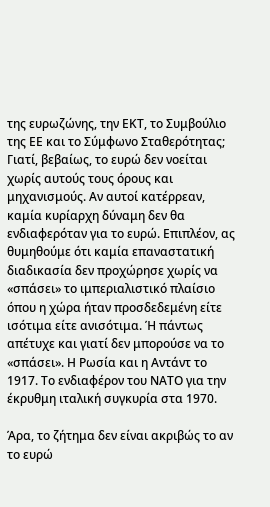της ευρωζώνης, την ΕΚΤ, το Συμβούλιο της ΕΕ και το Σύμφωνο Σταθερότητας; Γιατί, βεβαίως, το ευρώ δεν νοείται χωρίς αυτούς τους όρους και μηχανισμούς. Αν αυτοί κατέρρεαν, καμία κυρίαρχη δύναμη δεν θα ενδιαφερόταν για το ευρώ. Επιπλέον, ας θυμηθούμε ότι καμία επαναστατική διαδικασία δεν προχώρησε χωρίς να «σπάσει» το ιμπεριαλιστικό πλαίσιο όπου η χώρα ήταν προσδεδεμένη είτε ισότιμα είτε ανισότιμα. Ή πάντως απέτυχε και γιατί δεν μπορούσε να το «σπάσει». Η Ρωσία και η Αντάντ το 1917. Το ενδιαφέρον του ΝΑΤΟ για την έκρυθμη ιταλική συγκυρία στα 1970.

Άρα, το ζήτημα δεν είναι ακριβώς το αν το ευρώ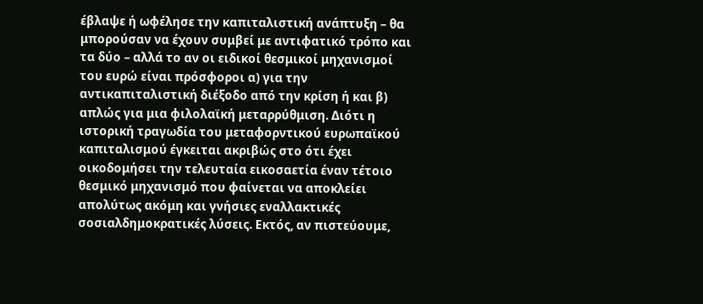έβλαψε ή ωφέλησε την καπιταλιστική ανάπτυξη – θα μπορούσαν να έχουν συμβεί με αντιφατικό τρόπο και τα δύο – αλλά το αν οι ειδικοί θεσμικοί μηχανισμοί του ευρώ είναι πρόσφοροι α) για την αντικαπιταλιστική διέξοδο από την κρίση ή και β) απλώς για μια φιλολαϊκή μεταρρύθμιση. Διότι η ιστορική τραγωδία του μεταφορντικού ευρωπαϊκού καπιταλισμού έγκειται ακριβώς στο ότι έχει οικοδομήσει την τελευταία εικοσαετία έναν τέτοιο θεσμικό μηχανισμό που φαίνεται να αποκλείει απολύτως ακόμη και γνήσιες εναλλακτικές σοσιαλδημοκρατικές λύσεις. Εκτός, αν πιστεύουμε,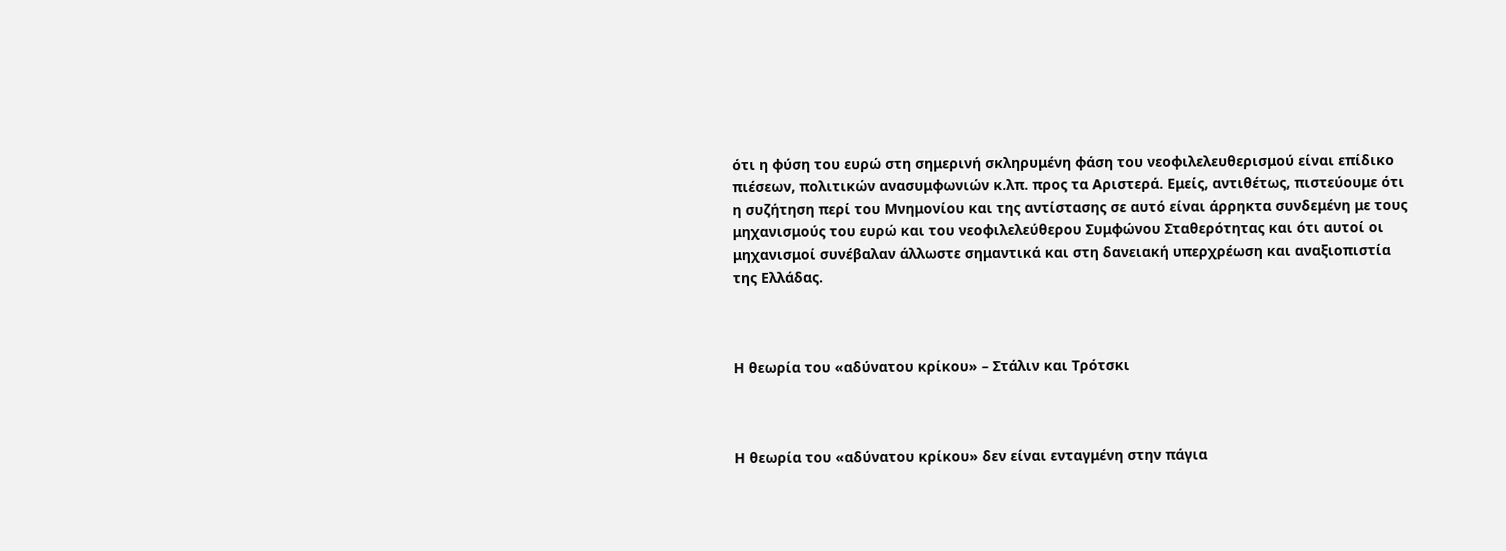ότι η φύση του ευρώ στη σημερινή σκληρυμένη φάση του νεοφιλελευθερισμού είναι επίδικο πιέσεων, πολιτικών ανασυμφωνιών κ.λπ. προς τα Αριστερά. Εμείς, αντιθέτως, πιστεύουμε ότι η συζήτηση περί του Μνημονίου και της αντίστασης σε αυτό είναι άρρηκτα συνδεμένη με τους μηχανισμούς του ευρώ και του νεοφιλελεύθερου Συμφώνου Σταθερότητας και ότι αυτοί οι μηχανισμοί συνέβαλαν άλλωστε σημαντικά και στη δανειακή υπερχρέωση και αναξιοπιστία της Ελλάδας.



Η θεωρία του «αδύνατου κρίκου» – Στάλιν και Τρότσκι



Η θεωρία του «αδύνατου κρίκου» δεν είναι ενταγμένη στην πάγια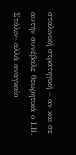σταλινική στρατηγική – αν και σε αυτήν συνέβαλε θεωρητικά ο Ι.Β. Στάλιν- αλλά αναγκαίο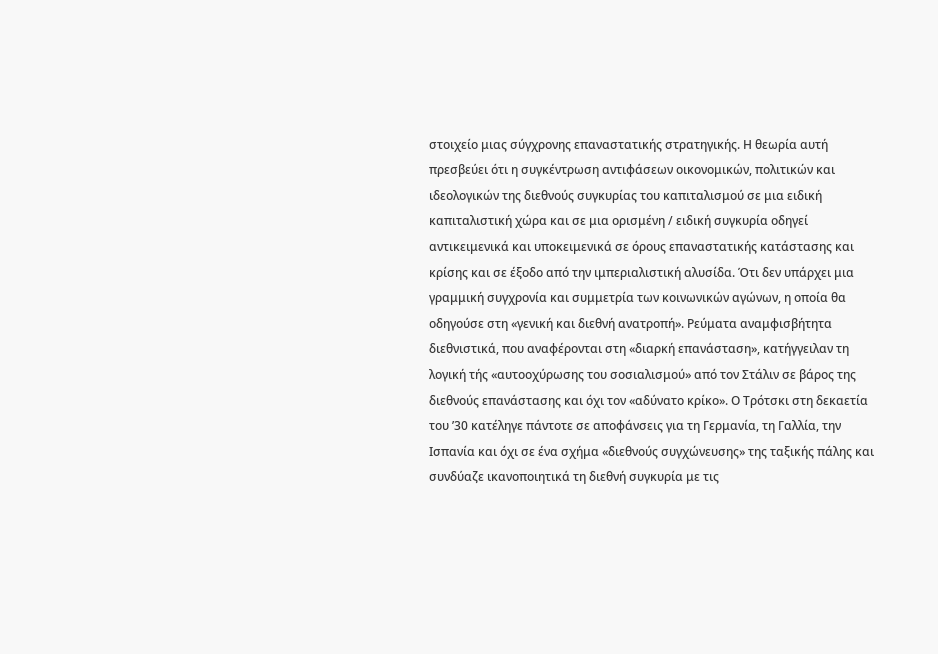στοιχείο μιας σύγχρονης επαναστατικής στρατηγικής. Η θεωρία αυτή πρεσβεύει ότι η συγκέντρωση αντιφάσεων οικονομικών, πολιτικών και ιδεολογικών της διεθνούς συγκυρίας του καπιταλισμού σε μια ειδική καπιταλιστική χώρα και σε μια ορισμένη / ειδική συγκυρία οδηγεί αντικειμενικά και υποκειμενικά σε όρους επαναστατικής κατάστασης και κρίσης και σε έξοδο από την ιμπεριαλιστική αλυσίδα. Ότι δεν υπάρχει μια γραμμική συγχρονία και συμμετρία των κοινωνικών αγώνων, η οποία θα οδηγούσε στη «γενική και διεθνή ανατροπή». Ρεύματα αναμφισβήτητα διεθνιστικά, που αναφέρονται στη «διαρκή επανάσταση», κατήγγειλαν τη λογική τής «αυτοοχύρωσης του σοσιαλισμού» από τον Στάλιν σε βάρος της διεθνούς επανάστασης και όχι τον «αδύνατο κρίκο». Ο Τρότσκι στη δεκαετία του ’30 κατέληγε πάντοτε σε αποφάνσεις για τη Γερμανία, τη Γαλλία, την Ισπανία και όχι σε ένα σχήμα «διεθνούς συγχώνευσης» της ταξικής πάλης και συνδύαζε ικανοποιητικά τη διεθνή συγκυρία με τις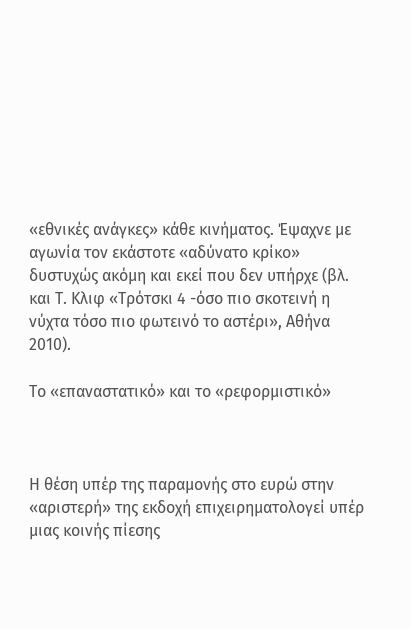«εθνικές ανάγκες» κάθε κινήματος. Έψαχνε με αγωνία τον εκάστοτε «αδύνατο κρίκο» δυστυχώς ακόμη και εκεί που δεν υπήρχε (βλ. και Τ. Κλιφ «Τρότσκι 4 -όσο πιο σκοτεινή η νύχτα τόσο πιο φωτεινό το αστέρι», Αθήνα 2010).

Το «επαναστατικό» και το «ρεφορμιστικό»



Η θέση υπέρ της παραμονής στο ευρώ στην «αριστερή» της εκδοχή επιχειρηματολογεί υπέρ μιας κοινής πίεσης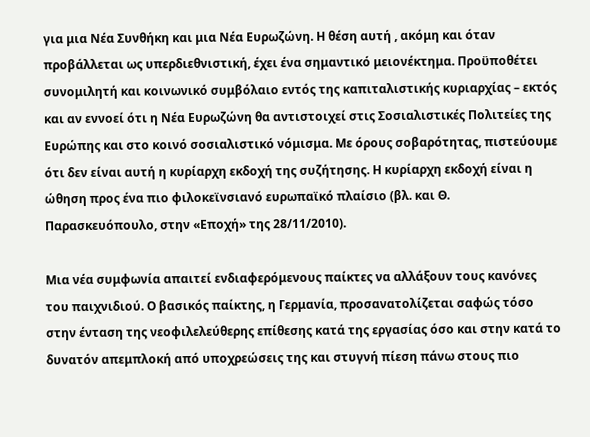για μια Νέα Συνθήκη και μια Νέα Ευρωζώνη. Η θέση αυτή , ακόμη και όταν προβάλλεται ως υπερδιεθνιστική, έχει ένα σημαντικό μειονέκτημα. Προϋποθέτει συνομιλητή και κοινωνικό συμβόλαιο εντός της καπιταλιστικής κυριαρχίας – εκτός και αν εννοεί ότι η Νέα Ευρωζώνη θα αντιστοιχεί στις Σοσιαλιστικές Πολιτείες της Ευρώπης και στο κοινό σοσιαλιστικό νόμισμα. Με όρους σοβαρότητας, πιστεύουμε ότι δεν είναι αυτή η κυρίαρχη εκδοχή της συζήτησης. Η κυρίαρχη εκδοχή είναι η ώθηση προς ένα πιο φιλοκεϊνσιανό ευρωπαϊκό πλαίσιο (βλ. και Θ. Παρασκευόπουλο, στην «Εποχή» της 28/11/2010).

Μια νέα συμφωνία απαιτεί ενδιαφερόμενους παίκτες να αλλάξουν τους κανόνες του παιχνιδιού. Ο βασικός παίκτης, η Γερμανία, προσανατολίζεται σαφώς τόσο στην ένταση της νεοφιλελεύθερης επίθεσης κατά της εργασίας όσο και στην κατά το δυνατόν απεμπλοκή από υποχρεώσεις της και στυγνή πίεση πάνω στους πιο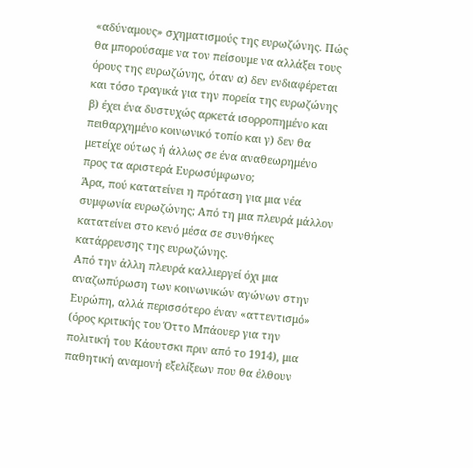«αδύναμους» σχηματισμούς της ευρωζώνης. Πώς θα μπορούσαμε να τον πείσουμε να αλλάξει τους όρους της ευρωζώνης, όταν α) δεν ενδιαφέρεται και τόσο τραγικά για την πορεία της ευρωζώνης β) έχει ένα δυστυχώς αρκετά ισορροπημένο και πειθαρχημένο κοινωνικό τοπίο και γ) δεν θα μετείχε ούτως ή άλλως σε ένα αναθεωρημένο προς τα αριστερά Ευρωσύμφωνο;
Άρα, πού κατατείνει η πρόταση για μια νέα συμφωνία ευρωζώνης; Από τη μια πλευρά μάλλον κατατείνει στο κενό μέσα σε συνθήκες κατάρρευσης της ευρωζώνης.
Από την άλλη πλευρά καλλιεργεί όχι μια αναζωπύρωση των κοινωνικών αγώνων στην Ευρώπη, αλλά περισσότερο έναν «αττεντισμό» (όρος κριτικής του Όττο Μπάουερ για την πολιτική του Κάουτσκι πριν από το 1914), μια παθητική αναμονή εξελίξεων που θα έλθουν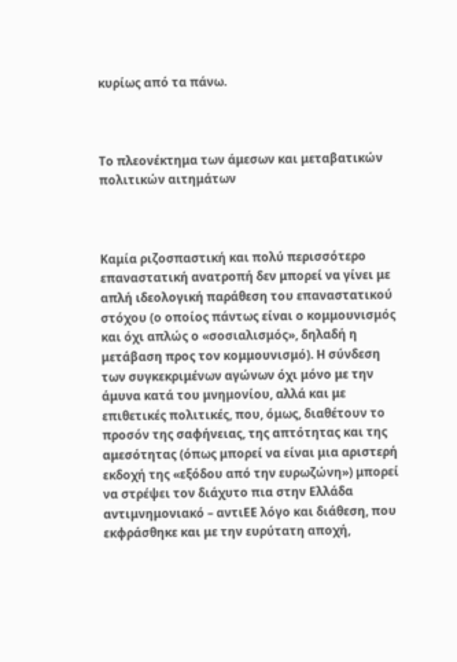κυρίως από τα πάνω.



Το πλεονέκτημα των άμεσων και μεταβατικών πολιτικών αιτημάτων



Καμία ριζοσπαστική και πολύ περισσότερο επαναστατική ανατροπή δεν μπορεί να γίνει με απλή ιδεολογική παράθεση του επαναστατικού στόχου (ο οποίος πάντως είναι ο κομμουνισμός και όχι απλώς ο «σοσιαλισμός», δηλαδή η μετάβαση προς τον κομμουνισμό). Η σύνδεση των συγκεκριμένων αγώνων όχι μόνο με την άμυνα κατά του μνημονίου, αλλά και με επιθετικές πολιτικές, που, όμως, διαθέτουν το προσόν της σαφήνειας, της απτότητας και της αμεσότητας (όπως μπορεί να είναι μια αριστερή εκδοχή της «εξόδου από την ευρωζώνη») μπορεί να στρέψει τον διάχυτο πια στην Ελλάδα αντιμνημονιακό – αντιΕΕ λόγο και διάθεση, που εκφράσθηκε και με την ευρύτατη αποχή,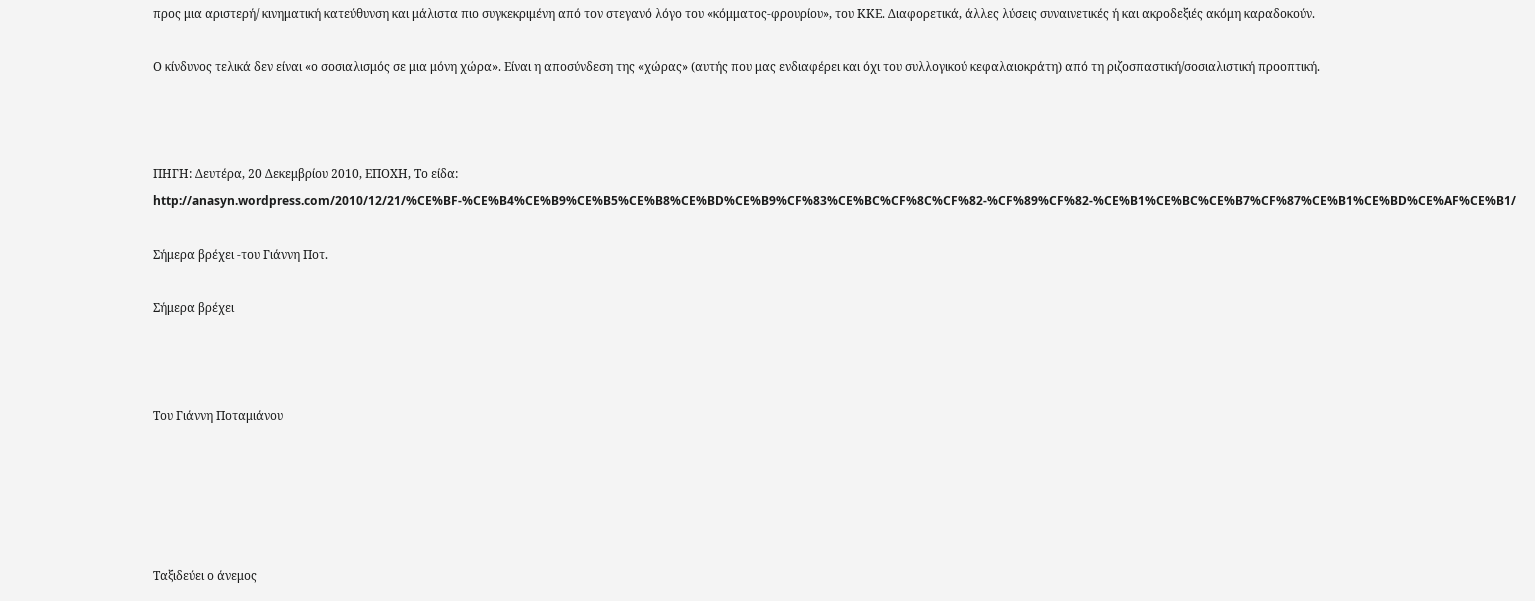προς μια αριστερή/ κινηματική κατεύθυνση και μάλιστα πιο συγκεκριμένη από τον στεγανό λόγο του «κόμματος-φρουρίου», του ΚΚΕ. Διαφορετικά, άλλες λύσεις συναινετικές ή και ακροδεξιές ακόμη καραδοκούν.

Ο κίνδυνος τελικά δεν είναι «ο σοσιαλισμός σε μια μόνη χώρα». Είναι η αποσύνδεση της «χώρας» (αυτής που μας ενδιαφέρει και όχι του συλλογικού κεφαλαιοκράτη) από τη ριζοσπαστική/σοσιαλιστική προοπτική.



ΠΗΓΗ: Δευτέρα, 20 Δεκεμβρίου 2010, ΕΠΟΧΗ, Το είδα: http://anasyn.wordpress.com/2010/12/21/%CE%BF-%CE%B4%CE%B9%CE%B5%CE%B8%CE%BD%CE%B9%CF%83%CE%BC%CF%8C%CF%82-%CF%89%CF%82-%CE%B1%CE%BC%CE%B7%CF%87%CE%B1%CE%BD%CE%AF%CE%B1/

Σήμερα βρέχει -του Γιάννη Ποτ.

Σήμερα βρέχει



Του Γιάννη Ποταμιάνου





Ταξιδεύει ο άνεμος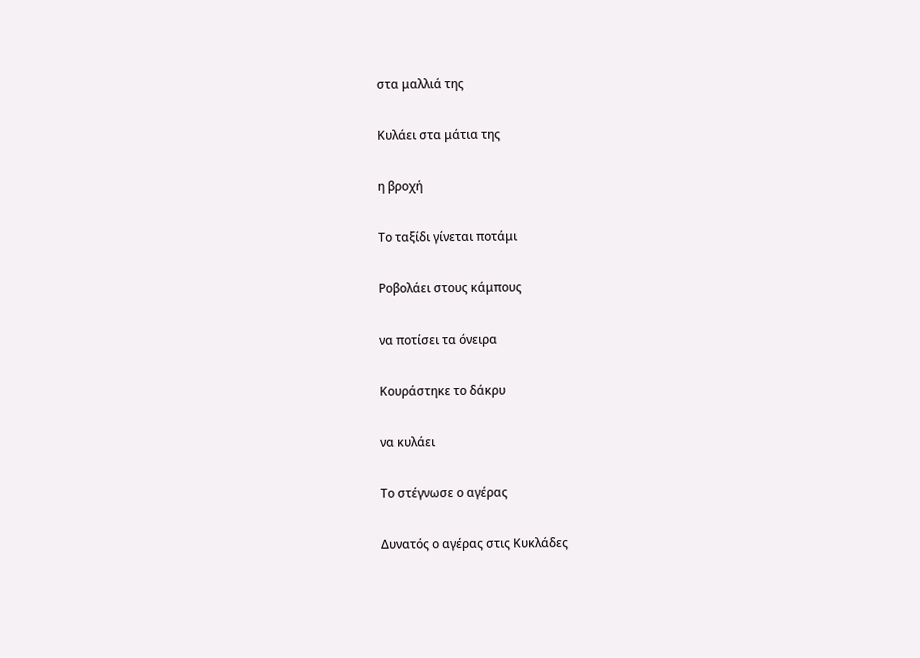στα μαλλιά της

Κυλάει στα μάτια της

η βροχή

Το ταξίδι γίνεται ποτάμι

Ροβολάει στους κάμπους

να ποτίσει τα όνειρα

Κουράστηκε το δάκρυ

να κυλάει

Το στέγνωσε ο αγέρας

Δυνατός ο αγέρας στις Κυκλάδες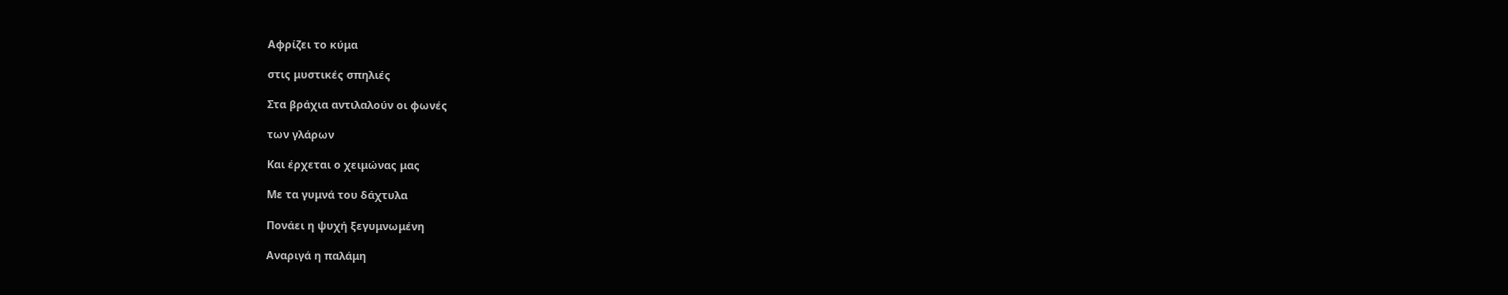Αφρίζει το κύμα

στις μυστικές σπηλιές

Στα βράχια αντιλαλούν οι φωνές

των γλάρων

Και έρχεται ο χειμώνας μας

Με τα γυμνά του δάχτυλα

Πονάει η ψυχή ξεγυμνωμένη

Αναριγά η παλάμη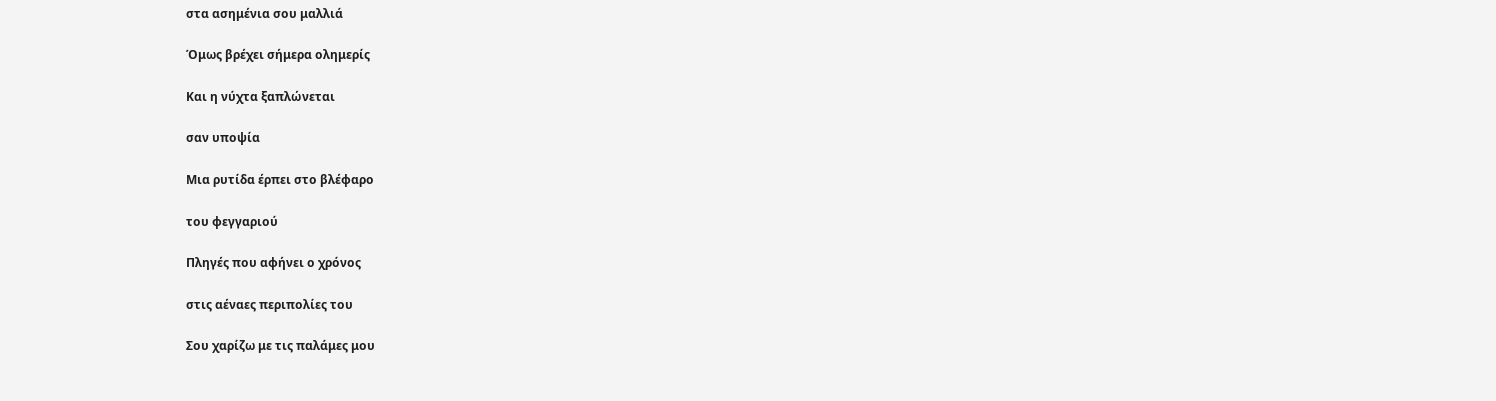στα ασημένια σου μαλλιά

Όμως βρέχει σήμερα ολημερίς

Και η νύχτα ξαπλώνεται

σαν υποψία

Μια ρυτίδα έρπει στο βλέφαρο

του φεγγαριού

Πληγές που αφήνει ο χρόνος

στις αέναες περιπολίες του

Σου χαρίζω με τις παλάμες μου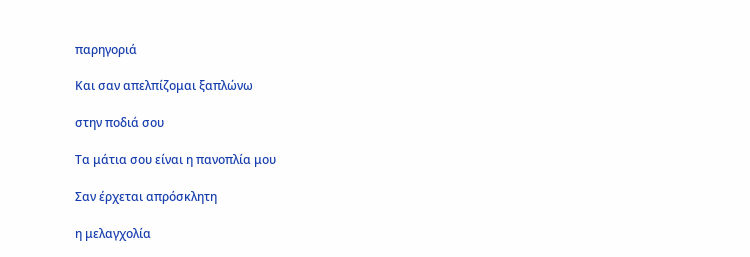παρηγοριά

Και σαν απελπίζομαι ξαπλώνω

στην ποδιά σου

Τα μάτια σου είναι η πανοπλία μου

Σαν έρχεται απρόσκλητη

η μελαγχολία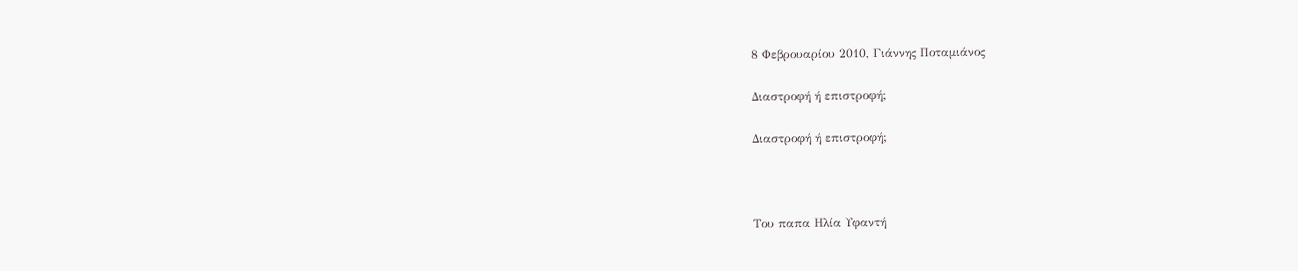8 Φεβρουαρίου 2010, Γιάννης Ποταμιάνος

Διαστροφή ή επιστροφή;

Διαστροφή ή επιστροφή;



Του παπα Ηλία Υφαντή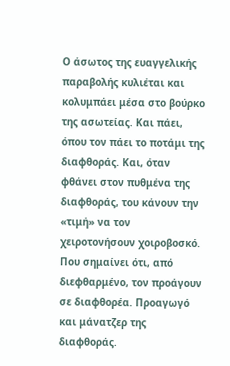Ο άσωτος της ευαγγελικής παραβολής κυλιέται και κολυμπάει μέσα στο βούρκο της ασωτείας. Και πάει, όπου τον πάει το ποτάμι της διαφθοράς. Και, όταν φθάνει στον πυθμένα της διαφθοράς, του κάνουν την «τιμή» να τον χειροτονήσουν χοιροβοσκό. Που σημαίνει ότι, από διεφθαρμένο, τον προάγουν σε διαφθορέα. Προαγωγό και μάνατζερ της διαφθοράς.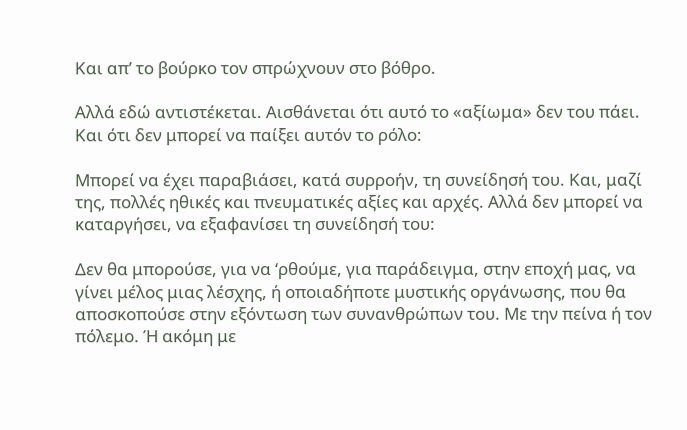Και απ’ το βούρκο τον σπρώχνουν στο βόθρο.

Αλλά εδώ αντιστέκεται. Αισθάνεται ότι αυτό το «αξίωμα» δεν του πάει. Και ότι δεν μπορεί να παίξει αυτόν το ρόλο:

Μπορεί να έχει παραβιάσει, κατά συρροήν, τη συνείδησή του. Και, μαζί της, πολλές ηθικές και πνευματικές αξίες και αρχές. Αλλά δεν μπορεί να καταργήσει, να εξαφανίσει τη συνείδησή του:

Δεν θα μπορούσε, για να ‘ρθούμε, για παράδειγμα, στην εποχή μας, να γίνει μέλος μιας λέσχης, ή οποιαδήποτε μυστικής οργάνωσης, που θα αποσκοπούσε στην εξόντωση των συνανθρώπων του. Με την πείνα ή τον πόλεμο. Ή ακόμη με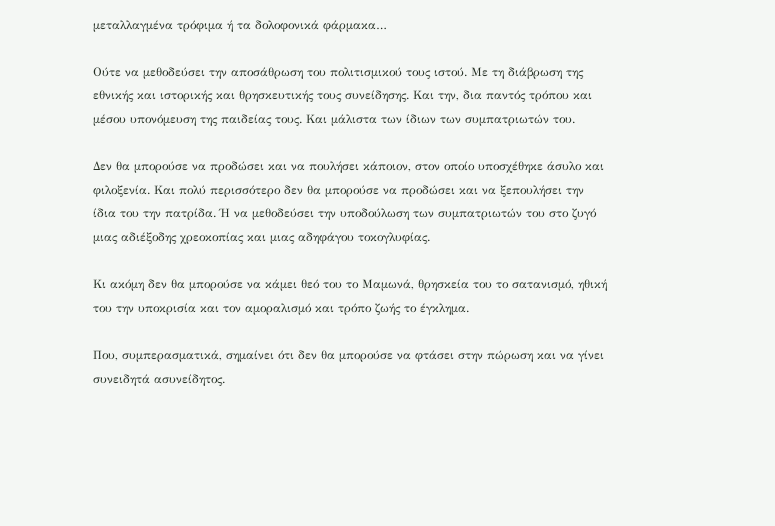μεταλλαγμένα τρόφιμα ή τα δολοφονικά φάρμακα…

Ούτε να μεθοδεύσει την αποσάθρωση του πολιτισμικού τους ιστού. Με τη διάβρωση της εθνικής και ιστορικής και θρησκευτικής τους συνείδησης. Και την, δια παντός τρόπου και μέσου υπονόμευση της παιδείας τους. Και μάλιστα των ίδιων των συμπατριωτών του.

Δεν θα μπορούσε να προδώσει και να πουλήσει κάποιον, στον οποίο υποσχέθηκε άσυλο και φιλοξενία. Και πολύ περισσότερο δεν θα μπορούσε να προδώσει και να ξεπουλήσει την ίδια του την πατρίδα. Ή να μεθοδεύσει την υποδούλωση των συμπατριωτών του στο ζυγό μιας αδιέξοδης χρεοκοπίας και μιας αδηφάγου τοκογλυφίας.

Κι ακόμη δεν θα μπορούσε να κάμει θεό του το Μαμωνά, θρησκεία του το σατανισμό, ηθική του την υποκρισία και τον αμοραλισμό και τρόπο ζωής το έγκλημα.

Που, συμπερασματικά, σημαίνει ότι δεν θα μπορούσε να φτάσει στην πώρωση και να γίνει συνειδητά ασυνείδητος.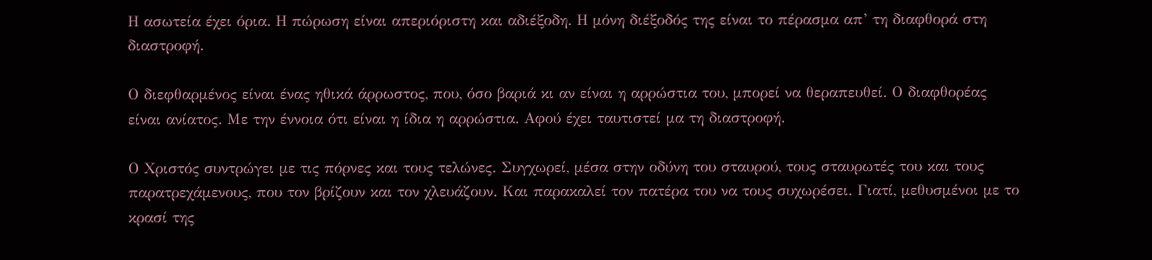Η ασωτεία έχει όρια. Η πώρωση είναι απεριόριστη και αδιέξοδη. Η μόνη διέξοδός της είναι το πέρασμα απ’ τη διαφθορά στη διαστροφή.

Ο διεφθαρμένος είναι ένας ηθικά άρρωστος, που, όσο βαριά κι αν είναι η αρρώστια του, μπορεί να θεραπευθεί. Ο διαφθορέας είναι ανίατος. Με την έννοια ότι είναι η ίδια η αρρώστια. Αφού έχει ταυτιστεί μα τη διαστροφή.

Ο Χριστός συντρώγει με τις πόρνες και τους τελώνες. Συγχωρεί, μέσα στην οδύνη του σταυρού, τους σταυρωτές του και τους παρατρεχάμενους, που τον βρίζουν και τον χλευάζουν. Και παρακαλεί τον πατέρα του να τους συχωρέσει. Γιατί, μεθυσμένοι με το κρασί της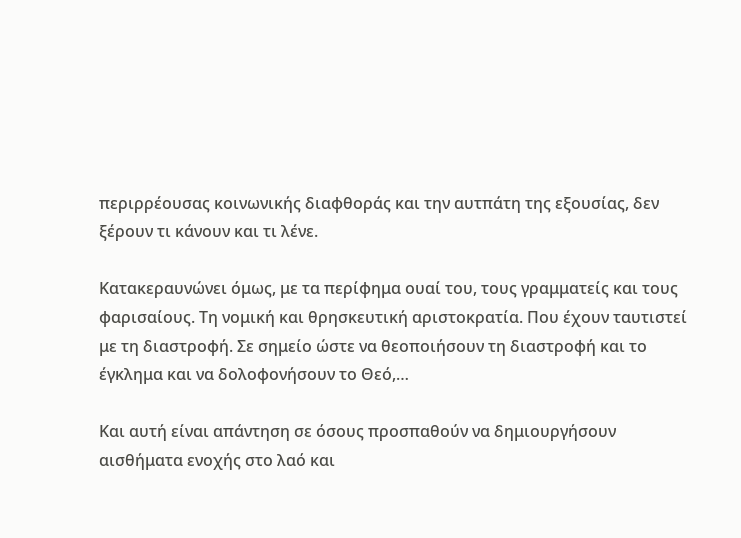περιρρέουσας κοινωνικής διαφθοράς και την αυτπάτη της εξουσίας, δεν ξέρουν τι κάνουν και τι λένε.

Κατακεραυνώνει όμως, με τα περίφημα ουαί του, τους γραμματείς και τους φαρισαίους. Τη νομική και θρησκευτική αριστοκρατία. Που έχουν ταυτιστεί με τη διαστροφή. Σε σημείο ώστε να θεοποιήσουν τη διαστροφή και το έγκλημα και να δολοφονήσουν το Θεό,…

Και αυτή είναι απάντηση σε όσους προσπαθούν να δημιουργήσουν αισθήματα ενοχής στο λαό και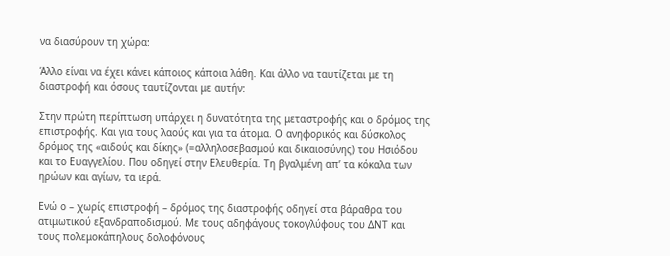να διασύρουν τη χώρα:

Άλλο είναι να έχει κάνει κάποιος κάποια λάθη. Και άλλο να ταυτίζεται με τη διαστροφή και όσους ταυτίζονται με αυτήν:

Στην πρώτη περίπτωση υπάρχει η δυνατότητα της μεταστροφής και ο δρόμος της επιστροφής. Και για τους λαούς και για τα άτομα. Ο ανηφορικός και δύσκολος δρόμος της «αιδούς και δίκης» (=αλληλοσεβασμού και δικαιοσύνης) του Ησιόδου και το Ευαγγελίου. Που οδηγεί στην Ελευθερία. Τη βγαλμένη απ’ τα κόκαλα των ηρώων και αγίων, τα ιερά.

Ενώ ο – χωρίς επιστροφή – δρόμος της διαστροφής οδηγεί στα βάραθρα του ατιμωτικού εξανδραποδισμού. Με τους αδηφάγους τοκογλύφους του ΔΝΤ και τους πολεμοκάπηλους δολοφόνους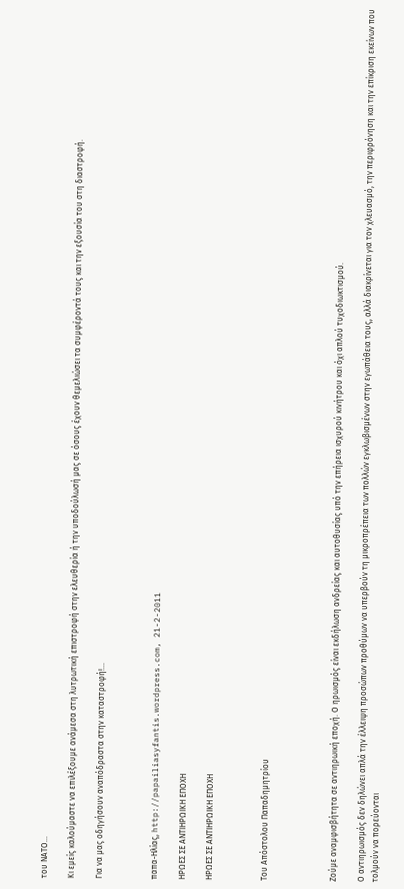του ΝΑΤΟ…

Κι εμείς καλούμαστε να επιλέξουμε ανάμεσα στη λυτρωτική επιστροφή στην ελευθερία ή την υποδούλωσή μας σε όσους έχουν θεμελιώσει τα συμφέροντά τους και την εξουσία του στη διαστροφή.

Για να μας οδηγήσουν αναπόδραστα στην καταστροφή!…



παπα-Ηλίας, http://papailiasyfantis.wordpress.com, 21-2-2011

ΗΡΩΕΣ ΣΕ ΑΝΤΙΗΡΩΙΚΗ ΕΠΟΧΗ

ΗΡΩΕΣ ΣΕ ΑΝΤΙΗΡΩΙΚΗ ΕΠΟΧΗ



Του Απόστολου Παπαδημητρίου




Ζούμε αναμφισβήτητα σε αντιηρωική εποχή. Ο ηρωισμός είναι εκδήλωση ανδρείας και αυτοθυσίας υπό την επήρεια ισχυρού κινήτρου και όχι απλού τυχοδιωκτισμού.

Ο αντιηρωισμός δεν δηλώνει απλά την έλλειψη προσώπων προθύμων να υπερβούν τη μικροπρέπεια των πολλών εγκλωβισμένων στην εγωπάθεια τους, αλλά διακρίνεται για τον χλευασμό, την περιφρόνηση και την επίκριση εκείνων που τολμούν να πορεύονται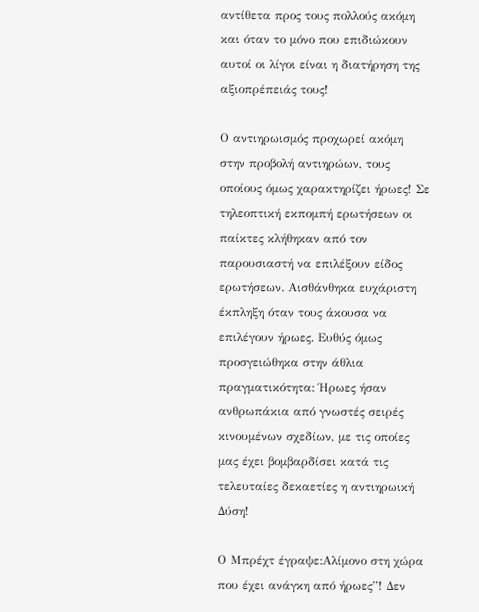αντίθετα προς τους πολλούς ακόμη και όταν το μόνο που επιδιώκουν αυτοί οι λίγοι είναι η διατήρηση της αξιοπρέπειάς τους!

Ο αντιηρωισμός προχωρεί ακόμη στην προβολή αντιηρώων, τους οποίους όμως χαρακτηρίζει ήρωες! Σε τηλεοπτική εκπομπή ερωτήσεων οι παίκτες κλήθηκαν από τον παρουσιαστή να επιλέξουν είδος ερωτήσεων. Αισθάνθηκα ευχάριστη έκπληξη όταν τους άκουσα να επιλέγουν ήρωες. Ευθύς όμως προσγειώθηκα στην άθλια πραγματικότητα: Ήρωες ήσαν ανθρωπάκια από γνωστές σειρές κινουμένων σχεδίων, με τις οποίες μας έχει βομβαρδίσει κατά τις τελευταίες δεκαετίες η αντιηρωική Δύση!

Ο Μπρέχτ έγραψε:Αλίμονο στη χώρα που έχει ανάγκη από ήρωες”! Δεν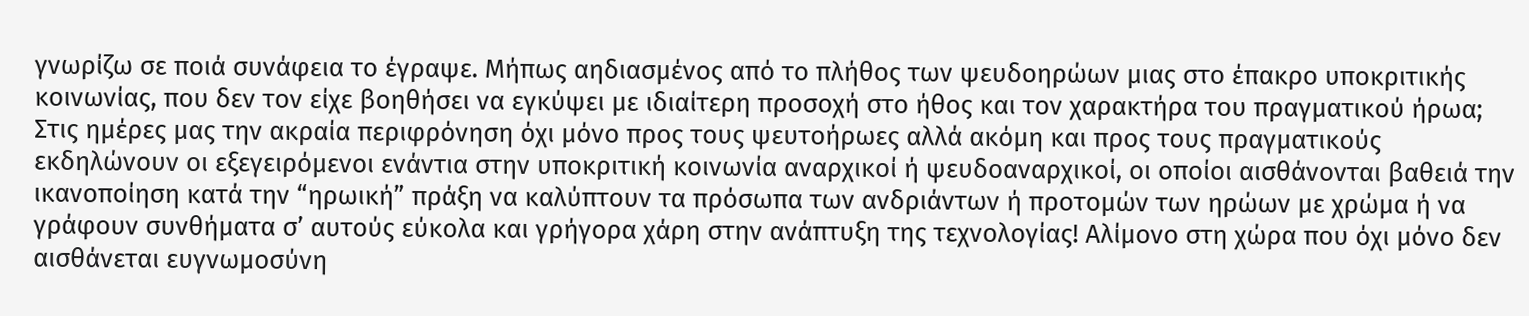γνωρίζω σε ποιά συνάφεια το έγραψε. Μήπως αηδιασμένος από το πλήθος των ψευδοηρώων μιας στο έπακρο υποκριτικής κοινωνίας, που δεν τον είχε βοηθήσει να εγκύψει με ιδιαίτερη προσοχή στο ήθος και τον χαρακτήρα του πραγματικού ήρωα; Στις ημέρες μας την ακραία περιφρόνηση όχι μόνο προς τους ψευτοήρωες αλλά ακόμη και προς τους πραγματικούς εκδηλώνουν οι εξεγειρόμενοι ενάντια στην υποκριτική κοινωνία αναρχικοί ή ψευδοαναρχικοί, οι οποίοι αισθάνονται βαθειά την ικανοποίηση κατά την “ηρωική” πράξη να καλύπτουν τα πρόσωπα των ανδριάντων ή προτομών των ηρώων με χρώμα ή να γράφουν συνθήματα σ’ αυτούς εύκολα και γρήγορα χάρη στην ανάπτυξη της τεχνολογίας! Αλίμονο στη χώρα που όχι μόνο δεν αισθάνεται ευγνωμοσύνη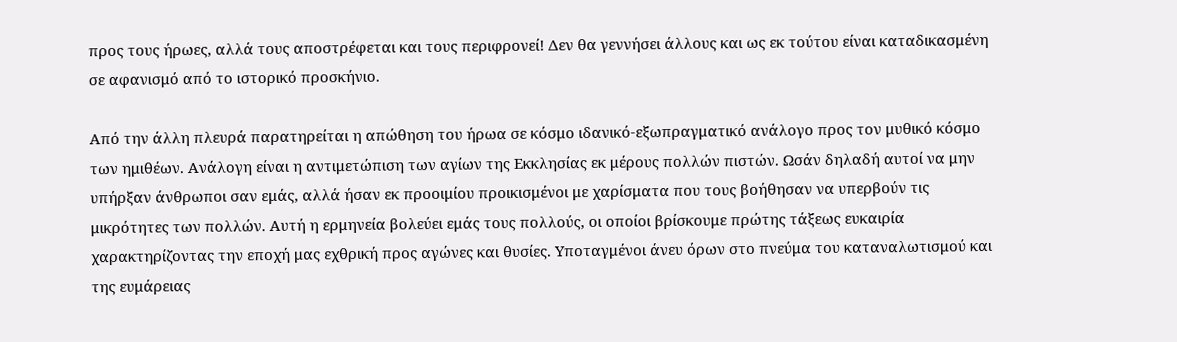προς τους ήρωες, αλλά τους αποστρέφεται και τους περιφρονεί! Δεν θα γεννήσει άλλους και ως εκ τούτου είναι καταδικασμένη σε αφανισμό από το ιστορικό προσκήνιο.

Από την άλλη πλευρά παρατηρείται η απώθηση του ήρωα σε κόσμο ιδανικό-εξωπραγματικό ανάλογο προς τον μυθικό κόσμο των ημιθέων. Ανάλογη είναι η αντιμετώπιση των αγίων της Εκκλησίας εκ μέρους πολλών πιστών. Ωσάν δηλαδή αυτοί να μην υπήρξαν άνθρωποι σαν εμάς, αλλά ήσαν εκ προοιμίου προικισμένοι με χαρίσματα που τους βοήθησαν να υπερβούν τις μικρότητες των πολλών. Αυτή η ερμηνεία βολεύει εμάς τους πολλούς, οι οποίοι βρίσκουμε πρώτης τάξεως ευκαιρία χαρακτηρίζοντας την εποχή μας εχθρική προς αγώνες και θυσίες. Υποταγμένοι άνευ όρων στο πνεύμα του καταναλωτισμού και της ευμάρειας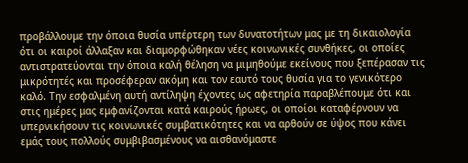προβάλλουμε την όποια θυσία υπέρτερη των δυνατοτήτων μας με τη δικαιολογία ότι οι καιροί άλλαξαν και διαμορφώθηκαν νέες κοινωνικές συνθήκες, οι οποίες αντιστρατεύονται την όποια καλή θέληση να μιμηθούμε εκείνους που ξεπέρασαν τις μικρότητές και προσέφεραν ακόμη και τον εαυτό τους θυσία για το γενικότερο καλό. Την εσφαλμένη αυτή αντίληψη έχοντες ως αφετηρία παραβλέπουμε ότι και στις ημέρες μας εμφανίζονται κατά καιρούς ήρωες, οι οποίοι καταφέρνουν να υπερνικήσουν τις κοινωνικές συμβατικότητες και να αρθούν σε ύψος που κάνει εμάς τους πολλούς συμβιβασμένους να αισθανόμαστε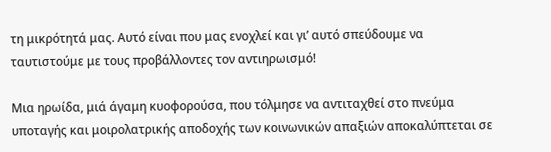τη μικρότητά μας. Αυτό είναι που μας ενοχλεί και γι’ αυτό σπεύδουμε να ταυτιστούμε με τους προβάλλοντες τον αντιηρωισμό!

Μια ηρωίδα, μιά άγαμη κυοφορούσα, που τόλμησε να αντιταχθεί στο πνεύμα υποταγής και μοιρολατρικής αποδοχής των κοινωνικών απαξιών αποκαλύπτεται σε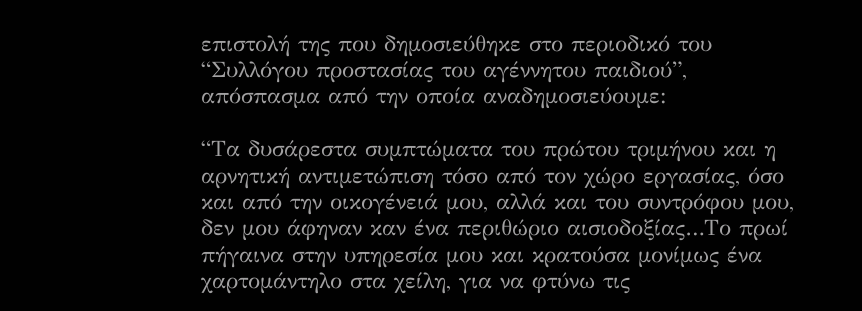επιστολή της που δημοσιεύθηκε στο περιοδικό του “Συλλόγου προστασίας του αγέννητου παιδιού”, απόσπασμα από την οποία αναδημοσιεύουμε:

“Τα δυσάρεστα συμπτώματα του πρώτου τριμήνου και η αρνητική αντιμετώπιση τόσο από τον χώρο εργασίας, όσο και από την οικογένειά μου, αλλά και του συντρόφου μου, δεν μου άφηναν καν ένα περιθώριο αισιοδοξίας…Το πρωί πήγαινα στην υπηρεσία μου και κρατούσα μονίμως ένα χαρτομάντηλο στα χείλη, για να φτύνω τις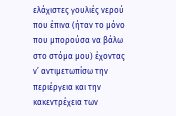ελάχιστες γουλιές νερού που έπινα (ήταν το μόνο που μπορούσα να βάλω στο στόμα μου) έχοντας ν’ αντιμετωπίσω την περιέργεια και την κακεντρέχεια των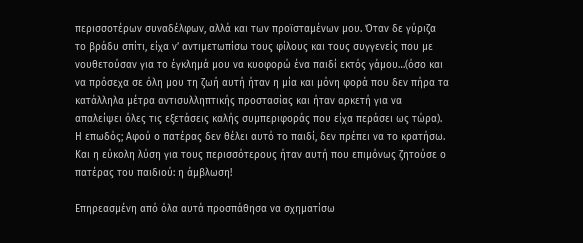περισσοτέρων συναδέλφων, αλλά και των προϊσταμένων μου. Όταν δε γύριζα το βράδυ σπίτι, είχα ν’ αντιμετωπίσω τους φίλους και τους συγγενείς που με νουθετούσαν για το έγκλημά μου να κυοφορώ ένα παιδί εκτός γάμου…(όσο και να πρόσεχα σε όλη μου τη ζωή αυτή ήταν η μία και μόνη φορά που δεν πήρα τα κατάλληλα μέτρα αντισυλληπτικής προστασίας και ήταν αρκετή για να απαλείψει όλες τις εξετάσεις καλής συμπεριφοράς που είχα περάσει ως τώρα). Η επωδός; Αφού ο πατέρας δεν θέλει αυτό το παιδί, δεν πρέπει να το κρατήσω. Και η εύκολη λύση για τους περισσότερους ήταν αυτή που επιμόνως ζητούσε ο πατέρας του παιδιού: η άμβλωση!

Επηρεασμένη από όλα αυτά προσπάθησα να σχηματίσω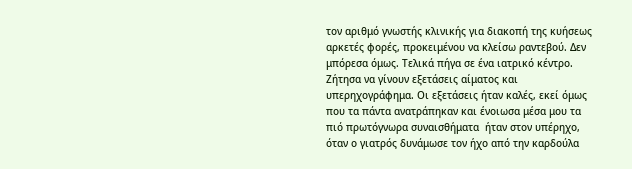τον αριθμό γνωστής κλινικής για διακοπή της κυήσεως αρκετές φορές, προκειμένου να κλείσω ραντεβού. Δεν μπόρεσα όμως. Τελικά πήγα σε ένα ιατρικό κέντρο. Ζήτησα να γίνουν εξετάσεις αίματος και υπερηχογράφημα. Οι εξετάσεις ήταν καλές, εκεί όμως που τα πάντα ανατράπηκαν και ένοιωσα μέσα μου τα πιό πρωτόγνωρα συναισθήματα  ήταν στον υπέρηχο, όταν ο γιατρός δυνάμωσε τον ήχο από την καρδούλα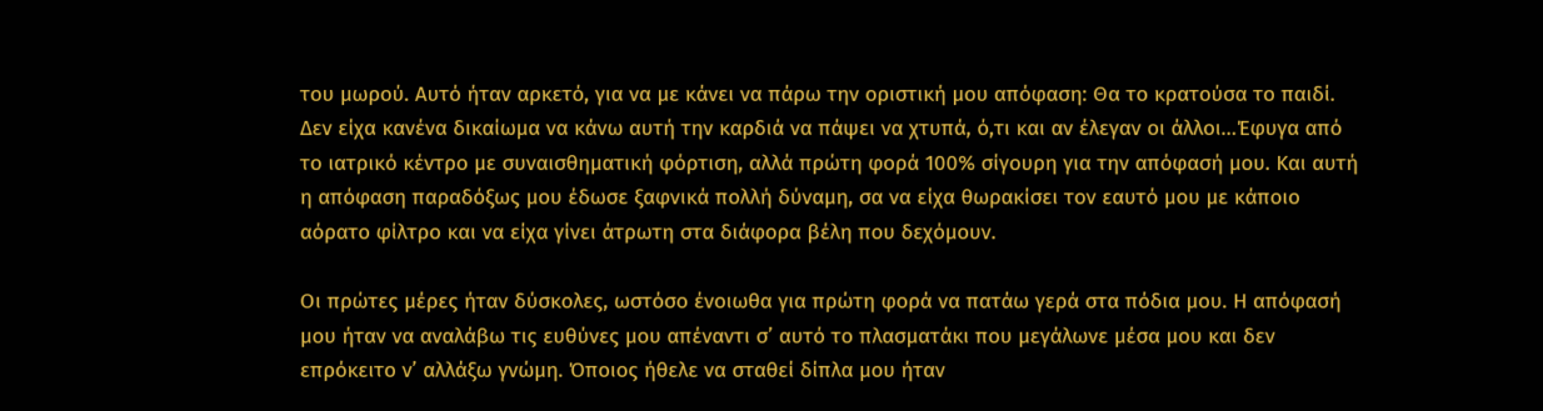του μωρού. Αυτό ήταν αρκετό, για να με κάνει να πάρω την οριστική μου απόφαση: Θα το κρατούσα το παιδί. Δεν είχα κανένα δικαίωμα να κάνω αυτή την καρδιά να πάψει να χτυπά, ό,τι και αν έλεγαν οι άλλοι…Έφυγα από το ιατρικό κέντρο με συναισθηματική φόρτιση, αλλά πρώτη φορά 100% σίγουρη για την απόφασή μου. Και αυτή η απόφαση παραδόξως μου έδωσε ξαφνικά πολλή δύναμη, σα να είχα θωρακίσει τον εαυτό μου με κάποιο αόρατο φίλτρο και να είχα γίνει άτρωτη στα διάφορα βέλη που δεχόμουν.

Οι πρώτες μέρες ήταν δύσκολες, ωστόσο ένοιωθα για πρώτη φορά να πατάω γερά στα πόδια μου. Η απόφασή μου ήταν να αναλάβω τις ευθύνες μου απέναντι σ’ αυτό το πλασματάκι που μεγάλωνε μέσα μου και δεν επρόκειτο ν’ αλλάξω γνώμη. Όποιος ήθελε να σταθεί δίπλα μου ήταν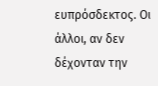ευπρόσδεκτος. Οι άλλοι, αν δεν δέχονταν την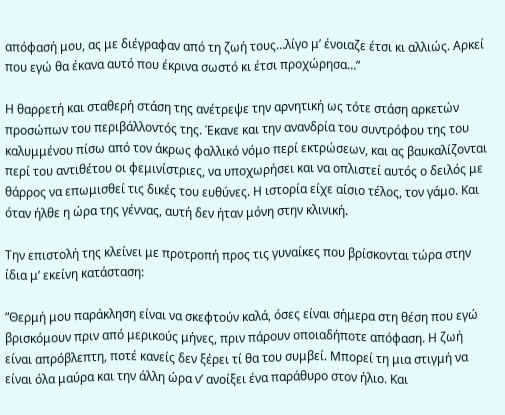απόφασή μου, ας με διέγραφαν από τη ζωή τους…λίγο μ’ ένοιαζε έτσι κι αλλιώς. Αρκεί που εγώ θα έκανα αυτό που έκρινα σωστό κι έτσι προχώρησα…”

Η θαρρετή και σταθερή στάση της ανέτρεψε την αρνητική ως τότε στάση αρκετών προσώπων του περιβάλλοντός της. Έκανε και την ανανδρία του συντρόφου της του καλυμμένου πίσω από τον άκρως φαλλικό νόμο περί εκτρώσεων, και ας βαυκαλίζονται περί του αντιθέτου οι φεμινίστριες, να υποχωρήσει και να οπλιστεί αυτός ο δειλός με θάρρος να επωμισθεί τις δικές του ευθύνες. Η ιστορία είχε αίσιο τέλος, τον γάμο. Και όταν ήλθε η ώρα της γέννας, αυτή δεν ήταν μόνη στην κλινική.

Την επιστολή της κλείνει με προτροπή προς τις γυναίκες που βρίσκονται τώρα στην ίδια μ’ εκείνη κατάσταση:

“Θερμή μου παράκληση είναι να σκεφτούν καλά, όσες είναι σήμερα στη θέση που εγώ βρισκόμουν πριν από μερικούς μήνες, πριν πάρουν οποιαδήποτε απόφαση. Η ζωή είναι απρόβλεπτη, ποτέ κανείς δεν ξέρει τί θα του συμβεί. Μπορεί τη μια στιγμή να είναι όλα μαύρα και την άλλη ώρα ν’ ανοίξει ένα παράθυρο στον ήλιο. Και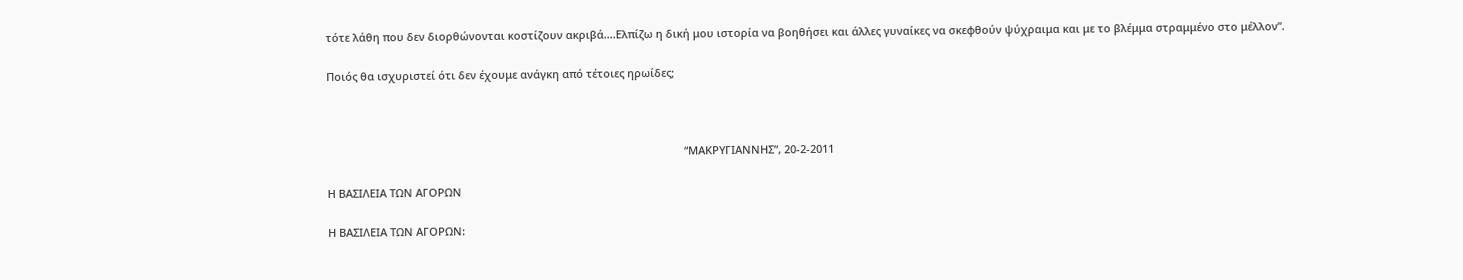τότε λάθη που δεν διορθώνονται κοστίζουν ακριβά….Ελπίζω η δική μου ιστορία να βοηθήσει και άλλες γυναίκες να σκεφθούν ψύχραιμα και με το βλέμμα στραμμένο στο μέλλον”.

Ποιός θα ισχυριστεί ότι δεν έχουμε ανάγκη από τέτοιες ηρωίδες;



                                                                                                                       “ΜΑΚΡΥΓΙΑΝΝΗΣ”, 20-2-2011

Η ΒΑΣΙΛΕΙΑ ΤΩΝ ΑΓΟΡΩΝ

Η ΒΑΣΙΛΕΙΑ ΤΩΝ ΑΓΟΡΩΝ: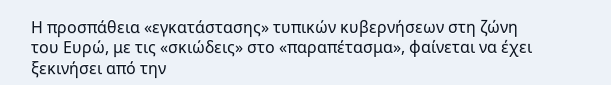Η προσπάθεια «εγκατάστασης» τυπικών κυβερνήσεων στη ζώνη του Ευρώ, με τις «σκιώδεις» στο «παραπέτασμα», φαίνεται να έχει ξεκινήσει από την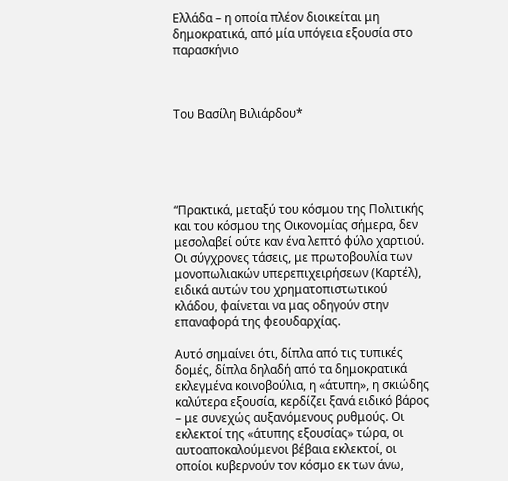Ελλάδα – η οποία πλέον διοικείται μη δημοκρατικά, από μία υπόγεια εξουσία στο παρασκήνιο



Του Βασίλη Βιλιάρδου*





“Πρακτικά, μεταξύ του κόσμου της Πολιτικής και του κόσμου της Οικονομίας σήμερα, δεν μεσολαβεί ούτε καν ένα λεπτό φύλο χαρτιού. Οι σύγχρονες τάσεις, με πρωτοβουλία των μονοπωλιακών υπερεπιχειρήσεων (Καρτέλ), ειδικά αυτών του χρηματοπιστωτικού κλάδου, φαίνεται να μας οδηγούν στην επαναφορά της φεουδαρχίας.

Αυτό σημαίνει ότι, δίπλα από τις τυπικές δομές, δίπλα δηλαδή από τα δημοκρατικά εκλεγμένα κοινοβούλια, η «άτυπη», η σκιώδης καλύτερα εξουσία, κερδίζει ξανά ειδικό βάρος – με συνεχώς αυξανόμενους ρυθμούς. Οι εκλεκτοί της «άτυπης εξουσίας» τώρα, οι αυτοαποκαλούμενοι βέβαια εκλεκτοί, οι οποίοι κυβερνούν τον κόσμο εκ των άνω,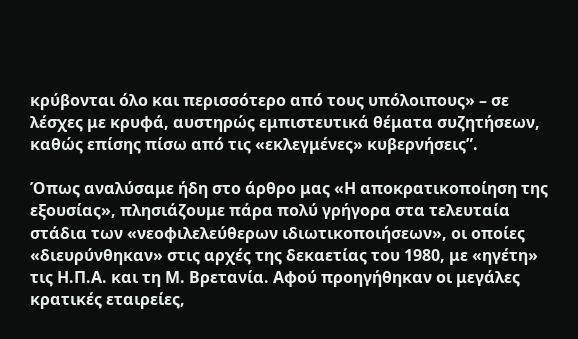κρύβονται όλο και περισσότερο από τους υπόλοιπους» – σε λέσχες με κρυφά, αυστηρώς εμπιστευτικά θέματα συζητήσεων, καθώς επίσης πίσω από τις «εκλεγμένες» κυβερνήσεις”.

Όπως αναλύσαμε ήδη στο άρθρο μας «Η αποκρατικοποίηση της εξουσίας», πλησιάζουμε πάρα πολύ γρήγορα στα τελευταία στάδια των «νεοφιλελεύθερων ιδιωτικοποιήσεων», οι οποίες «διευρύνθηκαν» στις αρχές της δεκαετίας του 1980, με «ηγέτη» τις Η.Π.Α. και τη Μ. Βρετανία. Αφού προηγήθηκαν οι μεγάλες κρατικές εταιρείες,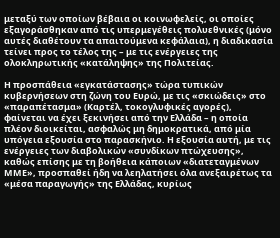μεταξύ των οποίων βέβαια οι κοινωφελείς, οι οποίες εξαγοράσθηκαν από τις υπερμεγέθεις πολυεθνικές (μόνο αυτές διαθέτουν τα απαιτούμενα κεφάλαια), η διαδικασία τείνει προς το τέλος της – με τις ενέργειες της ολοκληρωτικής «κατάληψης» της Πολιτείας.

Η προσπάθεια «εγκατάστασης» τώρα τυπικών κυβερνήσεων στη ζώνη του Ευρώ, με τις «σκιώδεις» στο «παραπέτασμα» (Καρτέλ, τοκογλυφικές αγορές), φαίνεται να έχει ξεκινήσει από την Ελλάδα – η οποία πλέον διοικείται, ασφαλώς μη δημοκρατικά, από μία υπόγεια εξουσία στο παρασκήνιο. Η εξουσία αυτή, με τις ενέργειες των διαβολικών «συνδίκων πτώχευσης», καθώς επίσης με τη βοήθεια κάποιων «διατεταγμένων ΜΜΕ», προσπαθεί ήδη να λεηλατήσει όλα ανεξαιρέτως τα «μέσα παραγωγής» της Ελλάδας, κυρίως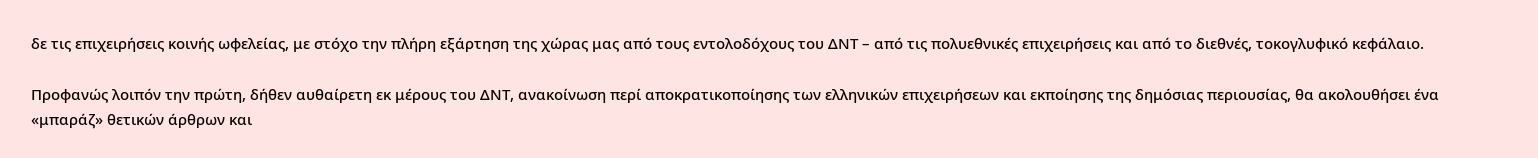δε τις επιχειρήσεις κοινής ωφελείας, με στόχο την πλήρη εξάρτηση της χώρας μας από τους εντολοδόχους του ΔΝΤ – από τις πολυεθνικές επιχειρήσεις και από το διεθνές, τοκογλυφικό κεφάλαιο.

Προφανώς λοιπόν την πρώτη, δήθεν αυθαίρετη εκ μέρους του ΔΝΤ, ανακοίνωση περί αποκρατικοποίησης των ελληνικών επιχειρήσεων και εκποίησης της δημόσιας περιουσίας, θα ακολουθήσει ένα «μπαράζ» θετικών άρθρων και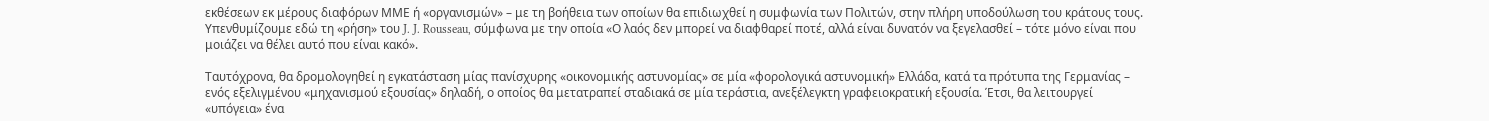εκθέσεων εκ μέρους διαφόρων ΜΜΕ ή «οργανισμών» – με τη βοήθεια των οποίων θα επιδιωχθεί η συμφωνία των Πολιτών, στην πλήρη υποδούλωση του κράτους τους. Υπενθυμίζουμε εδώ τη «ρήση» του J. J. Rousseau, σύμφωνα με την οποία «Ο λαός δεν μπορεί να διαφθαρεί ποτέ, αλλά είναι δυνατόν να ξεγελασθεί – τότε μόνο είναι που μοιάζει να θέλει αυτό που είναι κακό».

Ταυτόχρονα, θα δρομολογηθεί η εγκατάσταση μίας πανίσχυρης «οικονομικής αστυνομίας» σε μία «φορολογικά αστυνομική» Ελλάδα, κατά τα πρότυπα της Γερμανίας – ενός εξελιγμένου «μηχανισμού εξουσίας» δηλαδή, ο οποίος θα μετατραπεί σταδιακά σε μία τεράστια, ανεξέλεγκτη γραφειοκρατική εξουσία. Έτσι, θα λειτουργεί «υπόγεια» ένα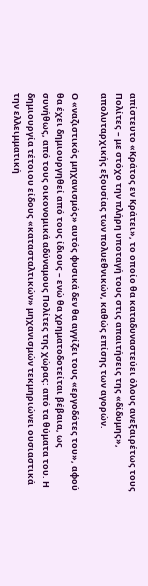απίστευτο «Κράτος εν Κράτει», το οποίο θα καταδυναστεύει όλους ανεξαιρέτως τους Πολίτες – με στόχο την πλήρη υποταγή τους στις απαιτήσεις της «δίδυμης», απολυταρχικής εξουσίας των πολυεθνικών, καθώς επίσης των αγορών.

Ο «ναζιστικός μηχανισμός» αυτός φυσικά δεν θα αγγίζει τους «εργοδότες του», αφού θα έχει δημιουργηθεί από τους ίδιους – ενώ θα χρηματοδοτείται βέβαια, ως συνήθως, από τους οικονομικά αδύναμους Πολίτες της χώρας: από τα θύματα του. Η δημιουργία τέτοιου είδους «κατασταλτικών» μηχανισμών τεκμηριώνει ουσιαστικά την ελλειμματική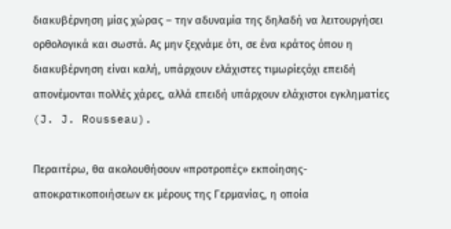διακυβέρνηση μίας χώρας – την αδυναμία της δηλαδή να λειτουργήσει ορθολογικά και σωστά. Ας μην ξεχνάμε ότι, σε ένα κράτος όπου η διακυβέρνηση είναι καλή, υπάρχουν ελάχιστες τιμωρίεςόχι επειδή απονέμονται πολλές χάρες, αλλά επειδή υπάρχουν ελάχιστοι εγκληματίες (J. J. Rousseau).

Περαιτέρω, θα ακολουθήσουν «προτροπές» εκποίησης-αποκρατικοποιήσεων εκ μέρους της Γερμανίας, η οποία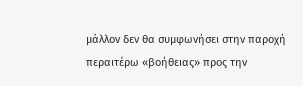μάλλον δεν θα συμφωνήσει στην παροχή περαιτέρω «βοήθειας» προς την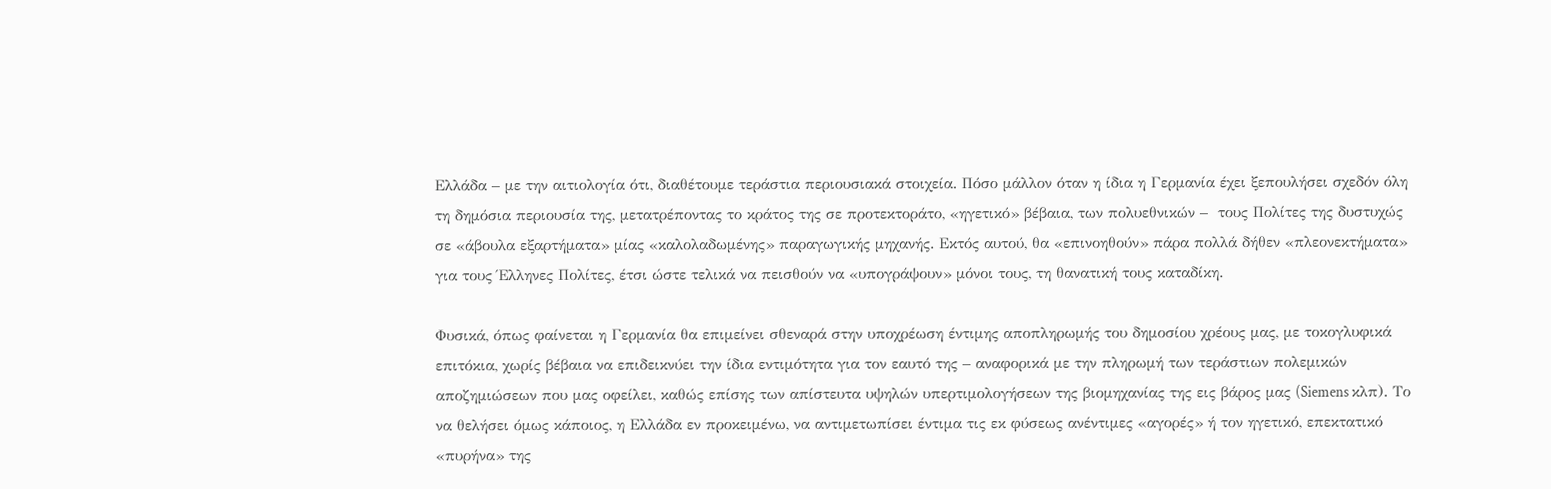Ελλάδα – με την αιτιολογία ότι, διαθέτουμε τεράστια περιουσιακά στοιχεία. Πόσο μάλλον όταν η ίδια η Γερμανία έχει ξεπουλήσει σχεδόν όλη τη δημόσια περιουσία της, μετατρέποντας το κράτος της σε προτεκτοράτο, «ηγετικό» βέβαια, των πολυεθνικών –  τους Πολίτες της δυστυχώς σε «άβουλα εξαρτήματα» μίας «καλολαδωμένης» παραγωγικής μηχανής. Εκτός αυτού, θα «επινοηθούν» πάρα πολλά δήθεν «πλεονεκτήματα» για τους Έλληνες Πολίτες, έτσι ώστε τελικά να πεισθούν να «υπογράψουν» μόνοι τους, τη θανατική τους καταδίκη.

Φυσικά, όπως φαίνεται η Γερμανία θα επιμείνει σθεναρά στην υποχρέωση έντιμης αποπληρωμής του δημοσίου χρέους μας, με τοκογλυφικά επιτόκια, χωρίς βέβαια να επιδεικνύει την ίδια εντιμότητα για τον εαυτό της – αναφορικά με την πληρωμή των τεράστιων πολεμικών αποζημιώσεων που μας οφείλει, καθώς επίσης των απίστευτα υψηλών υπερτιμολογήσεων της βιομηχανίας της εις βάρος μας (Siemens κλπ). Το να θελήσει όμως κάποιος, η Ελλάδα εν προκειμένω, να αντιμετωπίσει έντιμα τις εκ φύσεως ανέντιμες «αγορές» ή τον ηγετικό, επεκτατικό «πυρήνα» της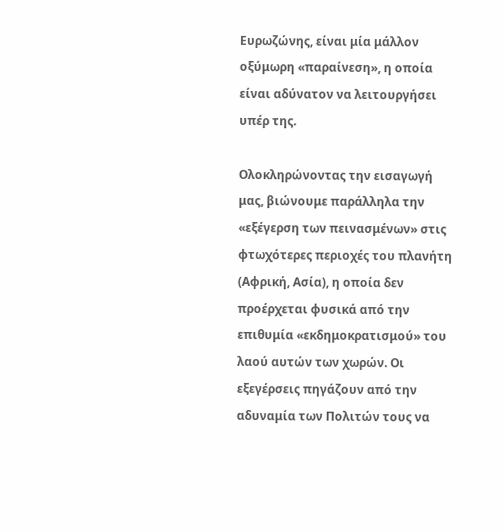Ευρωζώνης, είναι μία μάλλον οξύμωρη «παραίνεση», η οποία είναι αδύνατον να λειτουργήσει υπέρ της.

Ολοκληρώνοντας την εισαγωγή μας, βιώνουμε παράλληλα την «εξέγερση των πεινασμένων» στις φτωχότερες περιοχές του πλανήτη (Αφρική, Ασία), η οποία δεν προέρχεται φυσικά από την επιθυμία «εκδημοκρατισμού» του λαού αυτών των χωρών. Οι εξεγέρσεις πηγάζουν από την αδυναμία των Πολιτών τους να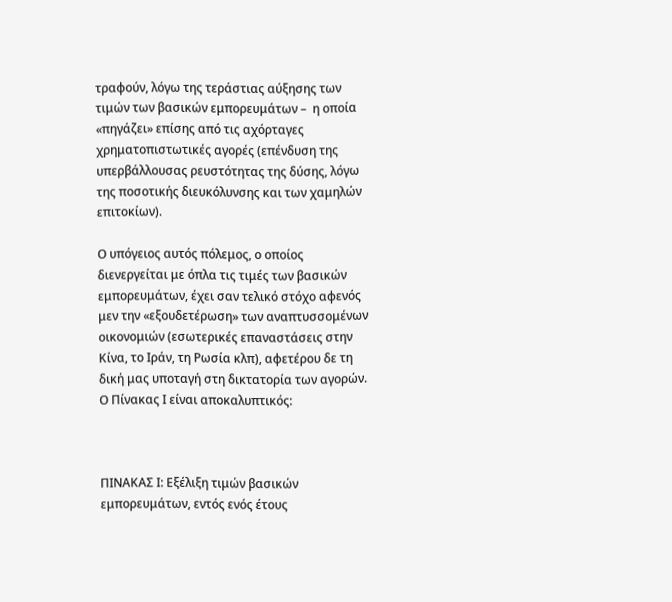τραφούν, λόγω της τεράστιας αύξησης των τιμών των βασικών εμπορευμάτων –  η οποία «πηγάζει» επίσης από τις αχόρταγες χρηματοπιστωτικές αγορές (επένδυση της υπερβάλλουσας ρευστότητας της δύσης, λόγω της ποσοτικής διευκόλυνσης και των χαμηλών επιτοκίων).

Ο υπόγειος αυτός πόλεμος, ο οποίος διενεργείται με όπλα τις τιμές των βασικών εμπορευμάτων, έχει σαν τελικό στόχο αφενός μεν την «εξουδετέρωση» των αναπτυσσομένων οικονομιών (εσωτερικές επαναστάσεις στην Κίνα, το Ιράν, τη Ρωσία κλπ), αφετέρου δε τη δική μας υποταγή στη δικτατορία των αγορών.  Ο Πίνακας Ι είναι αποκαλυπτικός:



ΠΙΝΑΚΑΣ Ι: Εξέλιξη τιμών βασικών εμπορευμάτων, εντός ενός έτους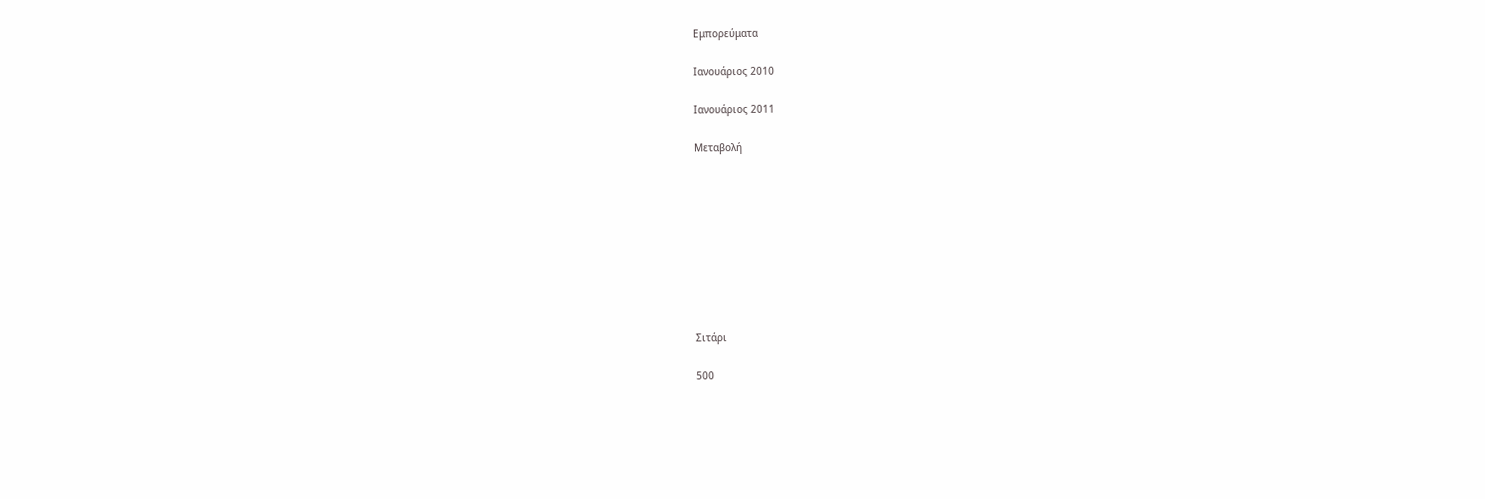Εμπορεύματα

Ιανουάριος 2010

Ιανουάριος 2011

Μεταβολή









Σιτάρι

500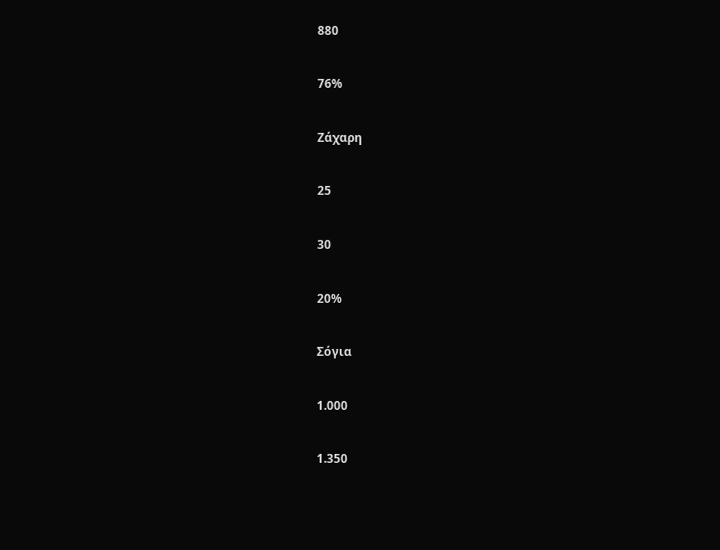880

76%

Ζάχαρη

25

30

20%

Σόγια

1.000

1.350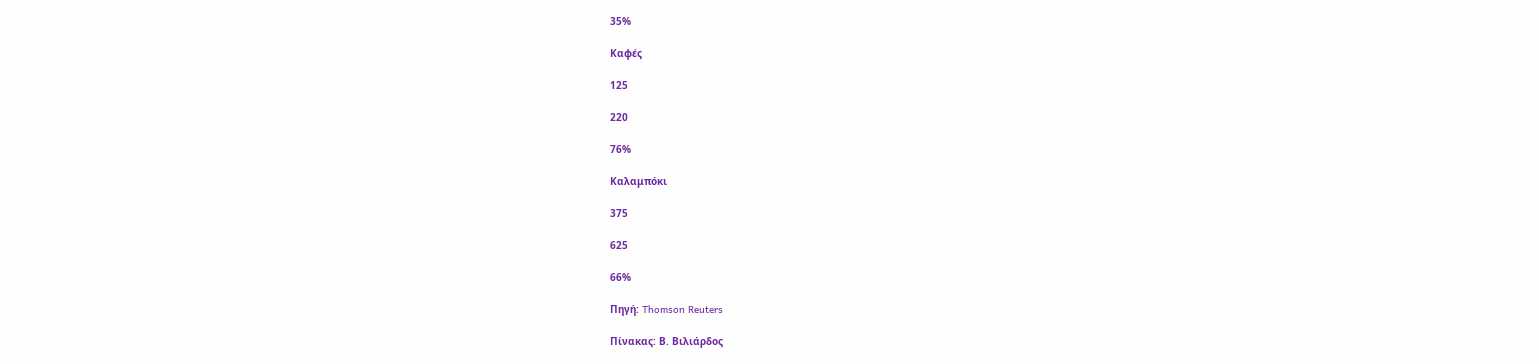35%

Καφές

125

220

76%

Καλαμπόκι

375

625

66%

Πηγή: Thomson Reuters

Πίνακας: Β. Βιλιάρδος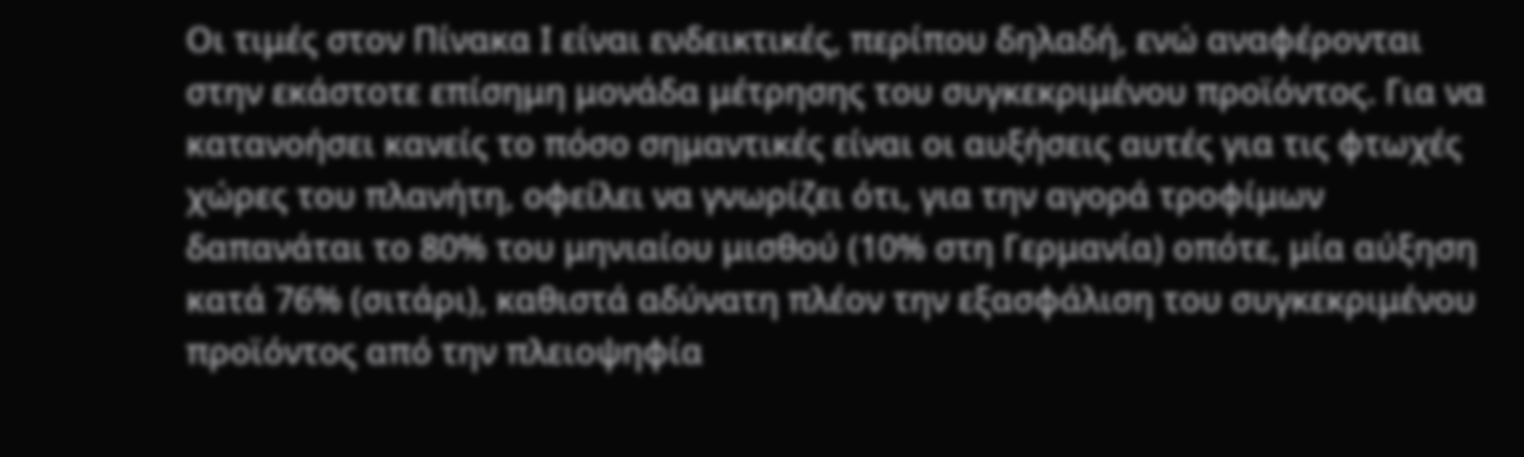Οι τιμές στον Πίνακα Ι είναι ενδεικτικές, περίπου δηλαδή, ενώ αναφέρονται στην εκάστοτε επίσημη μονάδα μέτρησης του συγκεκριμένου προϊόντος. Για να κατανοήσει κανείς το πόσο σημαντικές είναι οι αυξήσεις αυτές για τις φτωχές χώρες του πλανήτη, οφείλει να γνωρίζει ότι, για την αγορά τροφίμων δαπανάται το 80% του μηνιαίου μισθού (10% στη Γερμανία) οπότε, μία αύξηση κατά 76% (σιτάρι), καθιστά αδύνατη πλέον την εξασφάλιση του συγκεκριμένου προϊόντος από την πλειοψηφία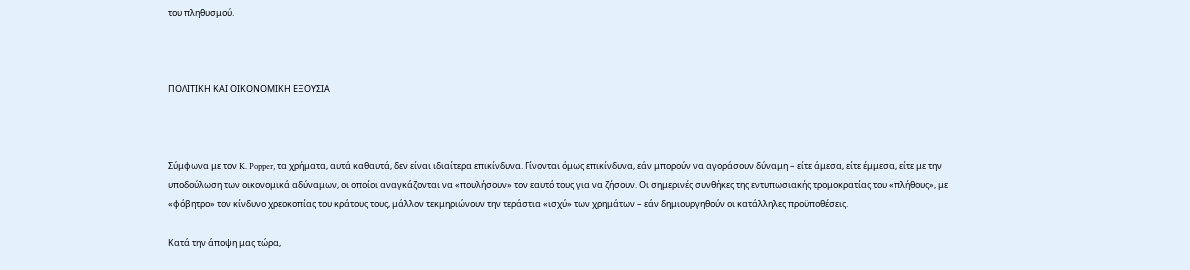του πληθυσμού.



ΠΟΛΙΤΙΚΗ ΚΑΙ ΟΙΚΟΝΟΜΙΚΗ ΕΞΟΥΣΙΑ



Σύμφωνα με τον K. Popper, τα χρήματα, αυτά καθαυτά, δεν είναι ιδιαίτερα επικίνδυνα. Γίνονται όμως επικίνδυνα, εάν μπορούν να αγοράσουν δύναμη – είτε άμεσα, είτε έμμεσα, είτε με την υποδούλωση των οικονομικά αδύναμων, οι οποίοι αναγκάζονται να «πουλήσουν» τον εαυτό τους για να ζήσουν. Οι σημερινές συνθήκες της εντυπωσιακής τρομοκρατίας του «πλήθους», με «φόβητρο» τον κίνδυνο χρεοκοπίας του κράτους τους, μάλλον τεκμηριώνουν την τεράστια «ισχύ» των χρημάτων – εάν δημιουργηθούν οι κατάλληλες προϋποθέσεις.

Κατά την άποψη μας τώρα,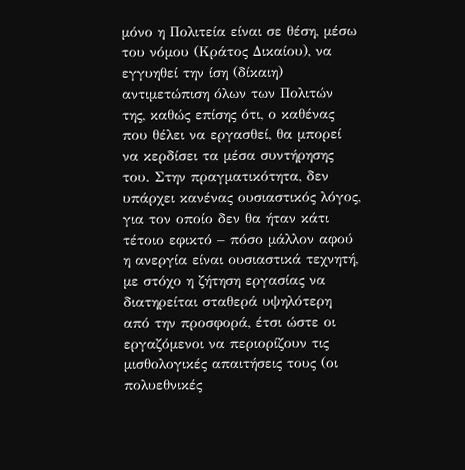μόνο η Πολιτεία είναι σε θέση, μέσω του νόμου (Κράτος Δικαίου), να εγγυηθεί την ίση (δίκαιη) αντιμετώπιση όλων των Πολιτών της, καθώς επίσης ότι, ο καθένας που θέλει να εργασθεί, θα μπορεί να κερδίσει τα μέσα συντήρησης του. Στην πραγματικότητα, δεν υπάρχει κανένας ουσιαστικός λόγος, για τον οποίο δεν θα ήταν κάτι τέτοιο εφικτό – πόσο μάλλον αφού η ανεργία είναι ουσιαστικά τεχνητή, με στόχο η ζήτηση εργασίας να διατηρείται σταθερά υψηλότερη από την προσφορά, έτσι ώστε οι εργαζόμενοι να περιορίζουν τις μισθολογικές απαιτήσεις τους (οι πολυεθνικές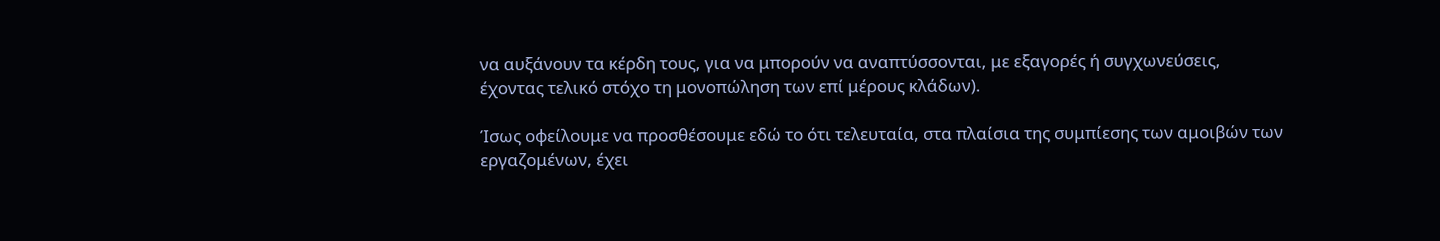να αυξάνουν τα κέρδη τους, για να μπορούν να αναπτύσσονται, με εξαγορές ή συγχωνεύσεις, έχοντας τελικό στόχο τη μονοπώληση των επί μέρους κλάδων).

Ίσως οφείλουμε να προσθέσουμε εδώ το ότι τελευταία, στα πλαίσια της συμπίεσης των αμοιβών των εργαζομένων, έχει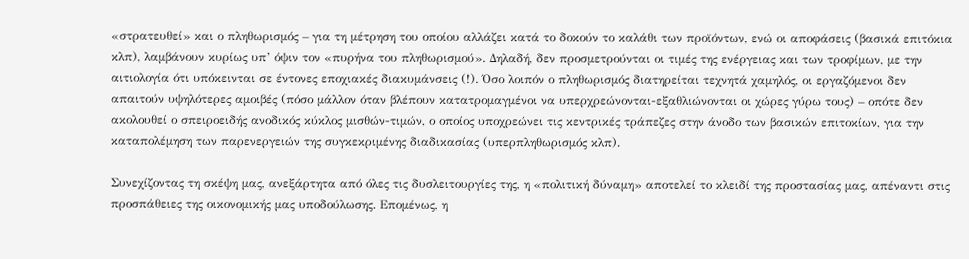«στρατευθεί» και ο πληθωρισμός – για τη μέτρηση του οποίου αλλάζει κατά το δοκούν το καλάθι των προϊόντων, ενώ οι αποφάσεις (βασικά επιτόκια κλπ), λαμβάνουν κυρίως υπ’ όψιν τον «πυρήνα του πληθωρισμού». Δηλαδή, δεν προσμετρούνται οι τιμές της ενέργειας και των τροφίμων, με την αιτιολογία ότι υπόκεινται σε έντονες εποχιακές διακυμάνσεις (!). Όσο λοιπόν ο πληθωρισμός διατηρείται τεχνητά χαμηλός, οι εργαζόμενοι δεν απαιτούν υψηλότερες αμοιβές (πόσο μάλλον όταν βλέπουν κατατρομαγμένοι να υπερχρεώνονται-εξαθλιώνονται οι χώρες γύρω τους) – οπότε δεν ακολουθεί ο σπειροειδής ανοδικός κύκλος μισθών-τιμών, ο οποίος υποχρεώνει τις κεντρικές τράπεζες στην άνοδο των βασικών επιτοκίων, για την καταπολέμηση των παρενεργειών της συγκεκριμένης διαδικασίας (υπερπληθωρισμός κλπ).

Συνεχίζοντας τη σκέψη μας, ανεξάρτητα από όλες τις δυσλειτουργίες της, η «πολιτική δύναμη» αποτελεί το κλειδί της προστασίας μας, απέναντι στις προσπάθειες της οικονομικής μας υποδούλωσης. Επομένως, η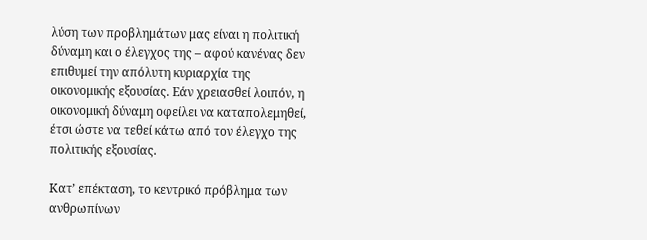λύση των προβλημάτων μας είναι η πολιτική δύναμη και ο έλεγχος της – αφού κανένας δεν επιθυμεί την απόλυτη κυριαρχία της οικονομικής εξουσίας. Εάν χρειασθεί λοιπόν, η οικονομική δύναμη οφείλει να καταπολεμηθεί, έτσι ώστε να τεθεί κάτω από τον έλεγχο της πολιτικής εξουσίας.

Κατ’ επέκταση, το κεντρικό πρόβλημα των ανθρωπίνων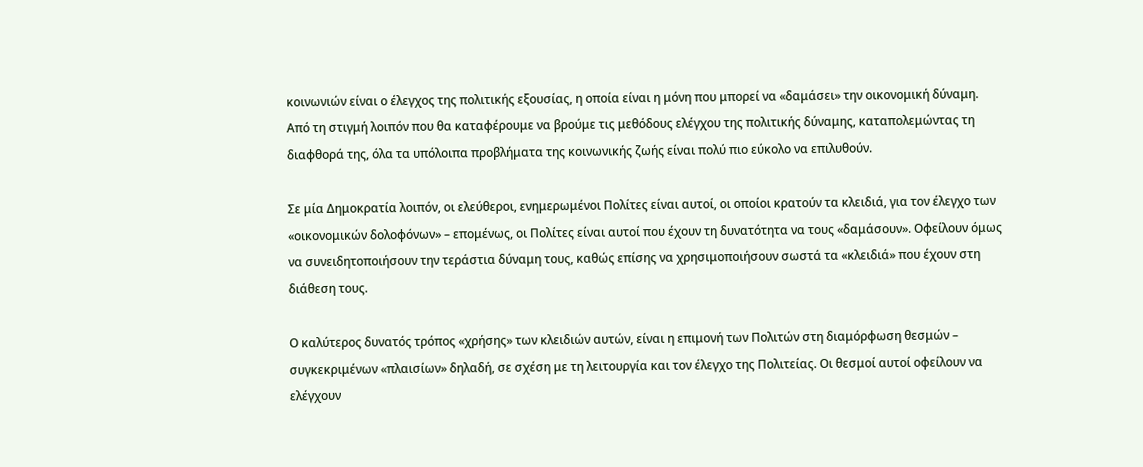κοινωνιών είναι ο έλεγχος της πολιτικής εξουσίας, η οποία είναι η μόνη που μπορεί να «δαμάσει» την οικονομική δύναμη. Από τη στιγμή λοιπόν που θα καταφέρουμε να βρούμε τις μεθόδους ελέγχου της πολιτικής δύναμης, καταπολεμώντας τη διαφθορά της, όλα τα υπόλοιπα προβλήματα της κοινωνικής ζωής είναι πολύ πιο εύκολο να επιλυθούν.

Σε μία Δημοκρατία λοιπόν, οι ελεύθεροι, ενημερωμένοι Πολίτες είναι αυτοί, οι οποίοι κρατούν τα κλειδιά, για τον έλεγχο των «οικονομικών δολοφόνων» – επομένως, οι Πολίτες είναι αυτοί που έχουν τη δυνατότητα να τους «δαμάσουν». Οφείλουν όμως να συνειδητοποιήσουν την τεράστια δύναμη τους, καθώς επίσης να χρησιμοποιήσουν σωστά τα «κλειδιά» που έχουν στη διάθεση τους.

Ο καλύτερος δυνατός τρόπος «χρήσης» των κλειδιών αυτών, είναι η επιμονή των Πολιτών στη διαμόρφωση θεσμών – συγκεκριμένων «πλαισίων» δηλαδή, σε σχέση με τη λειτουργία και τον έλεγχο της Πολιτείας. Οι θεσμοί αυτοί οφείλουν να ελέγχουν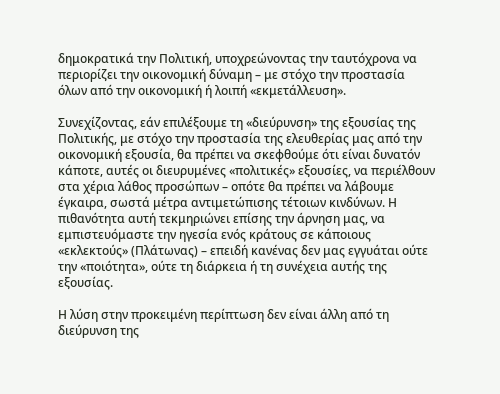δημοκρατικά την Πολιτική, υποχρεώνοντας την ταυτόχρονα να περιορίζει την οικονομική δύναμη – με στόχο την προστασία όλων από την οικονομική ή λοιπή «εκμετάλλευση».

Συνεχίζοντας, εάν επιλέξουμε τη «διεύρυνση» της εξουσίας της Πολιτικής, με στόχο την προστασία της ελευθερίας μας από την οικονομική εξουσία, θα πρέπει να σκεφθούμε ότι είναι δυνατόν κάποτε, αυτές οι διευρυμένες «πολιτικές» εξουσίες, να περιέλθουν στα χέρια λάθος προσώπων – οπότε θα πρέπει να λάβουμε έγκαιρα, σωστά μέτρα αντιμετώπισης τέτοιων κινδύνων. Η πιθανότητα αυτή τεκμηριώνει επίσης την άρνηση μας, να εμπιστευόμαστε την ηγεσία ενός κράτους σε κάποιους «εκλεκτούς» (Πλάτωνας) – επειδή κανένας δεν μας εγγυάται ούτε την «ποιότητα», ούτε τη διάρκεια ή τη συνέχεια αυτής της εξουσίας.

Η λύση στην προκειμένη περίπτωση δεν είναι άλλη από τη διεύρυνση της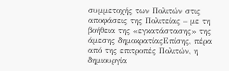συμμετοχής των Πολιτών στις αποφάσεις της Πολιτείας – με τη βοήθεια της «εγκατάστασης» της άμεσης δημοκρατίαςΕπίσης, πέρα από της επιτροπές Πολιτών, η δημιουργία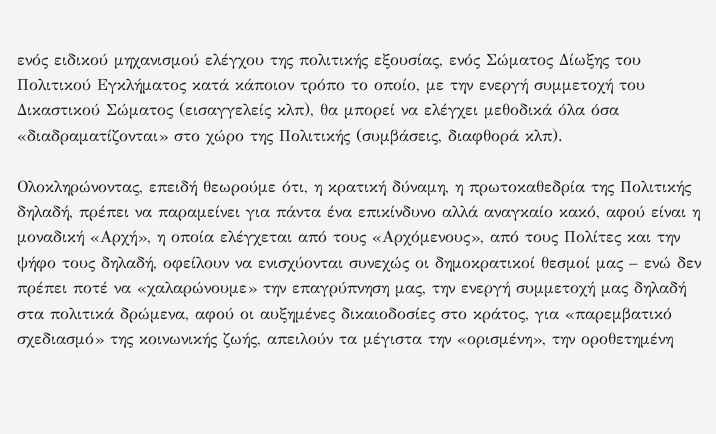ενός ειδικού μηχανισμού ελέγχου της πολιτικής εξουσίας, ενός Σώματος Δίωξης του Πολιτικού Εγκλήματος κατά κάποιον τρόπο το οποίο, με την ενεργή συμμετοχή του Δικαστικού Σώματος (εισαγγελείς κλπ), θα μπορεί να ελέγχει μεθοδικά όλα όσα «διαδραματίζονται» στο χώρο της Πολιτικής (συμβάσεις, διαφθορά κλπ).

Ολοκληρώνοντας, επειδή θεωρούμε ότι, η κρατική δύναμη, η πρωτοκαθεδρία της Πολιτικής δηλαδή, πρέπει να παραμείνει για πάντα ένα επικίνδυνο αλλά αναγκαίο κακό, αφού είναι η μοναδική «Αρχή», η οποία ελέγχεται από τους «Αρχόμενους», από τους Πολίτες και την ψήφο τους δηλαδή, οφείλουν να ενισχύονται συνεχώς οι δημοκρατικοί θεσμοί μας – ενώ δεν πρέπει ποτέ να «χαλαρώνουμε» την επαγρύπνηση μας, την ενεργή συμμετοχή μας δηλαδή στα πολιτικά δρώμενα, αφού οι αυξημένες δικαιοδοσίες στο κράτος, για «παρεμβατικό σχεδιασμό» της κοινωνικής ζωής, απειλούν τα μέγιστα την «ορισμένη», την οροθετημένη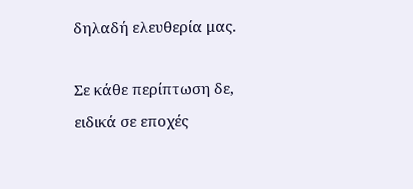δηλαδή ελευθερία μας.

Σε κάθε περίπτωση δε, ειδικά σε εποχές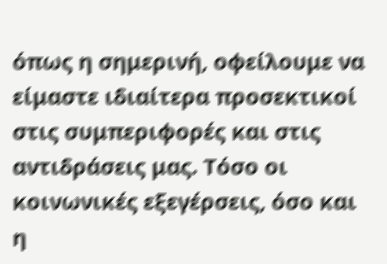όπως η σημερινή, οφείλουμε να είμαστε ιδιαίτερα προσεκτικοί στις συμπεριφορές και στις αντιδράσεις μας. Τόσο οι κοινωνικές εξεγέρσεις, όσο και η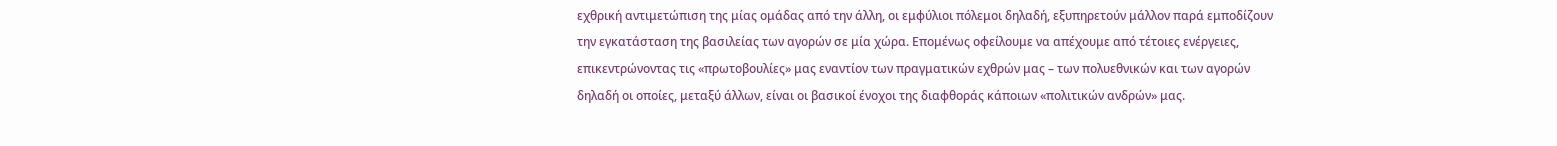εχθρική αντιμετώπιση της μίας ομάδας από την άλλη, οι εμφύλιοι πόλεμοι δηλαδή, εξυπηρετούν μάλλον παρά εμποδίζουν την εγκατάσταση της βασιλείας των αγορών σε μία χώρα. Επομένως οφείλουμε να απέχουμε από τέτοιες ενέργειες, επικεντρώνοντας τις «πρωτοβουλίες» μας εναντίον των πραγματικών εχθρών μας – των πολυεθνικών και των αγορών δηλαδή οι οποίες, μεταξύ άλλων, είναι οι βασικοί ένοχοι της διαφθοράς κάποιων «πολιτικών ανδρών» μας.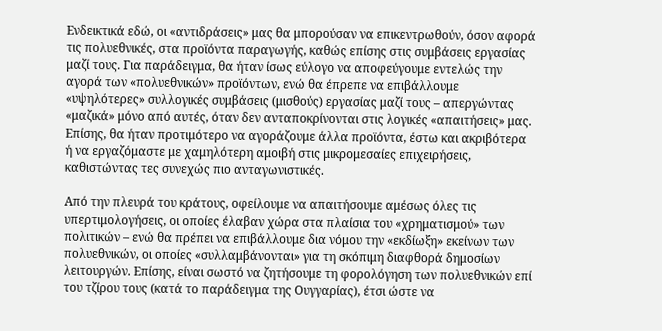Ενδεικτικά εδώ, οι «αντιδράσεις» μας θα μπορούσαν να επικεντρωθούν, όσον αφορά τις πολυεθνικές, στα προϊόντα παραγωγής, καθώς επίσης στις συμβάσεις εργασίας μαζί τους. Για παράδειγμα, θα ήταν ίσως εύλογο να αποφεύγουμε εντελώς την αγορά των «πολυεθνικών» προϊόντων, ενώ θα έπρεπε να επιβάλλουμε «υψηλότερες» συλλογικές συμβάσεις (μισθούς) εργασίας μαζί τους – απεργώντας «μαζικά» μόνο από αυτές, όταν δεν ανταποκρίνονται στις λογικές «απαιτήσεις» μας. Επίσης, θα ήταν προτιμότερο να αγοράζουμε άλλα προϊόντα, έστω και ακριβότερα ή να εργαζόμαστε με χαμηλότερη αμοιβή στις μικρομεσαίες επιχειρήσεις, καθιστώντας τες συνεχώς πιο ανταγωνιστικές.

Από την πλευρά του κράτους, οφείλουμε να απαιτήσουμε αμέσως όλες τις υπερτιμολογήσεις, οι οποίες έλαβαν χώρα στα πλαίσια του «χρηματισμού» των πολιτικών – ενώ θα πρέπει να επιβάλλουμε δια νόμου την «εκδίωξη» εκείνων των πολυεθνικών, οι οποίες «συλλαμβάνονται» για τη σκόπιμη διαφθορά δημοσίων λειτουργών. Επίσης, είναι σωστό να ζητήσουμε τη φορολόγηση των πολυεθνικών επί του τζίρου τους (κατά το παράδειγμα της Ουγγαρίας), έτσι ώστε να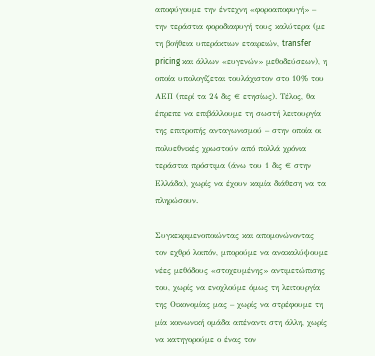αποφύγουμε την έντεχνη «φοροαποφυγή» – την τεράστια φοροδιαφυγή τους καλύτερα (με τη βοήθεια υπεράκτιων εταιρειών, transfer pricing και άλλων «ευγενών» μεθοδεύσεων), η οποία υπολογίζεται τουλάχιστον στο 10% του ΑΕΠ (περί τα 24 δις € ετησίως). Τέλος, θα έπρεπε να επιβάλλουμε τη σωστή λειτουργία της επιτροπής ανταγωνισμού – στην οποία οι πολυεθνικές χρωστούν από πολλά χρόνια τεράστια πρόστιμα (άνω του 1 δις € στην Ελλάδα), χωρίς να έχουν καμία διάθεση να τα πληρώσουν.

Συγκεκριμενοποιώντας και απομονώνοντας τον εχθρό λοιπόν, μπορούμε να ανακαλύψουμε νέες μεθόδους «στοχευμένης» αντιμετώπισης του, χωρίς να ενοχλούμε όμως τη λειτουργία της Οικονομίας μας – χωρίς να στρέφουμε τη μία κοινωνική ομάδα απέναντι στη άλλη, χωρίς να κατηγορούμε ο ένας τον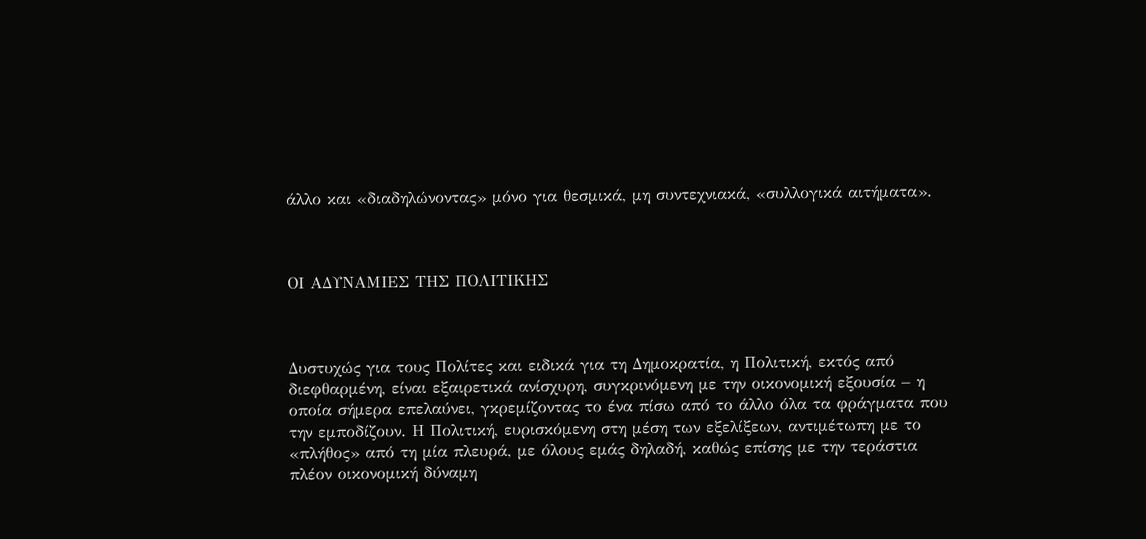άλλο και «διαδηλώνοντας» μόνο για θεσμικά, μη συντεχνιακά, «συλλογικά αιτήματα».



ΟΙ ΑΔΥΝΑΜΙΕΣ ΤΗΣ ΠΟΛΙΤΙΚΗΣ



Δυστυχώς για τους Πολίτες και ειδικά για τη Δημοκρατία, η Πολιτική, εκτός από διεφθαρμένη, είναι εξαιρετικά ανίσχυρη, συγκρινόμενη με την οικονομική εξουσία – η οποία σήμερα επελαύνει, γκρεμίζοντας το ένα πίσω από το άλλο όλα τα φράγματα που την εμποδίζουν. Η Πολιτική, ευρισκόμενη στη μέση των εξελίξεων, αντιμέτωπη με το «πλήθος» από τη μία πλευρά, με όλους εμάς δηλαδή, καθώς επίσης με την τεράστια πλέον οικονομική δύναμη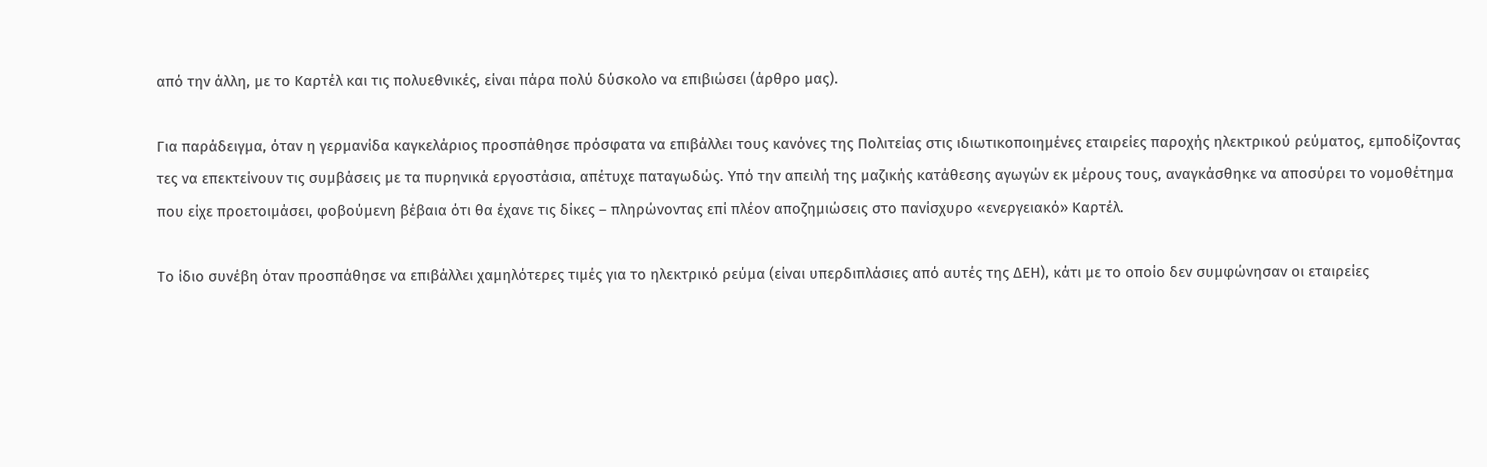από την άλλη, με το Καρτέλ και τις πολυεθνικές, είναι πάρα πολύ δύσκολο να επιβιώσει (άρθρο μας).

Για παράδειγμα, όταν η γερμανίδα καγκελάριος προσπάθησε πρόσφατα να επιβάλλει τους κανόνες της Πολιτείας στις ιδιωτικοποιημένες εταιρείες παροχής ηλεκτρικού ρεύματος, εμποδίζοντας τες να επεκτείνουν τις συμβάσεις με τα πυρηνικά εργοστάσια, απέτυχε παταγωδώς. Υπό την απειλή της μαζικής κατάθεσης αγωγών εκ μέρους τους, αναγκάσθηκε να αποσύρει το νομοθέτημα που είχε προετοιμάσει, φοβούμενη βέβαια ότι θα έχανε τις δίκες – πληρώνοντας επί πλέον αποζημιώσεις στο πανίσχυρο «ενεργειακό» Καρτέλ.

Το ίδιο συνέβη όταν προσπάθησε να επιβάλλει χαμηλότερες τιμές για το ηλεκτρικό ρεύμα (είναι υπερδιπλάσιες από αυτές της ΔΕΗ), κάτι με το οποίο δεν συμφώνησαν οι εταιρείες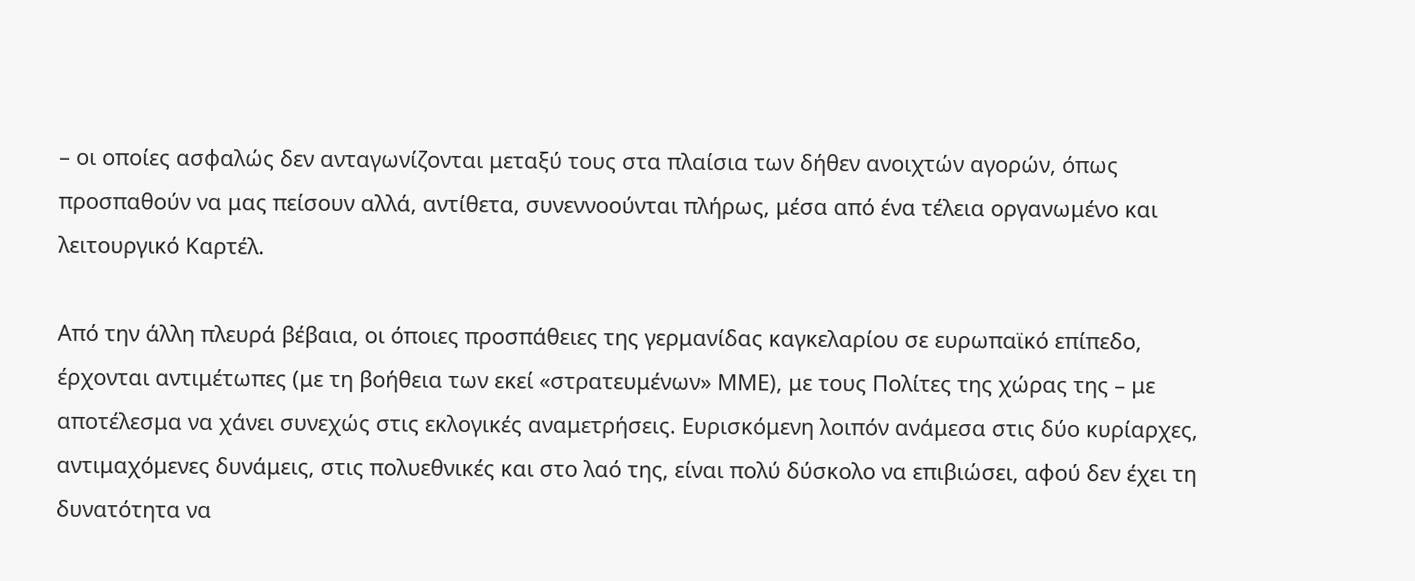– οι οποίες ασφαλώς δεν ανταγωνίζονται μεταξύ τους στα πλαίσια των δήθεν ανοιχτών αγορών, όπως προσπαθούν να μας πείσουν αλλά, αντίθετα, συνεννοούνται πλήρως, μέσα από ένα τέλεια οργανωμένο και λειτουργικό Καρτέλ.

Από την άλλη πλευρά βέβαια, οι όποιες προσπάθειες της γερμανίδας καγκελαρίου σε ευρωπαϊκό επίπεδο, έρχονται αντιμέτωπες (με τη βοήθεια των εκεί «στρατευμένων» ΜΜΕ), με τους Πολίτες της χώρας της – με αποτέλεσμα να χάνει συνεχώς στις εκλογικές αναμετρήσεις. Ευρισκόμενη λοιπόν ανάμεσα στις δύο κυρίαρχες, αντιμαχόμενες δυνάμεις, στις πολυεθνικές και στο λαό της, είναι πολύ δύσκολο να επιβιώσει, αφού δεν έχει τη δυνατότητα να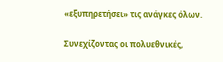«εξυπηρετήσει» τις ανάγκες όλων.

Συνεχίζοντας οι πολυεθνικές,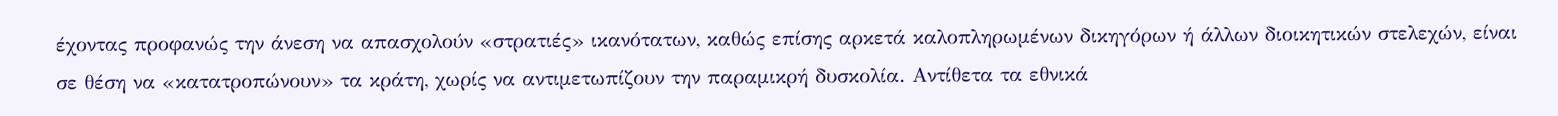έχοντας προφανώς την άνεση να απασχολούν «στρατιές» ικανότατων, καθώς επίσης αρκετά καλοπληρωμένων δικηγόρων ή άλλων διοικητικών στελεχών, είναι σε θέση να «κατατροπώνουν» τα κράτη, χωρίς να αντιμετωπίζουν την παραμικρή δυσκολία. Αντίθετα τα εθνικά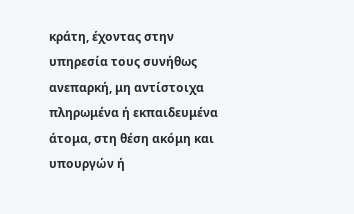κράτη, έχοντας στην υπηρεσία τους συνήθως ανεπαρκή, μη αντίστοιχα πληρωμένα ή εκπαιδευμένα άτομα, στη θέση ακόμη και υπουργών ή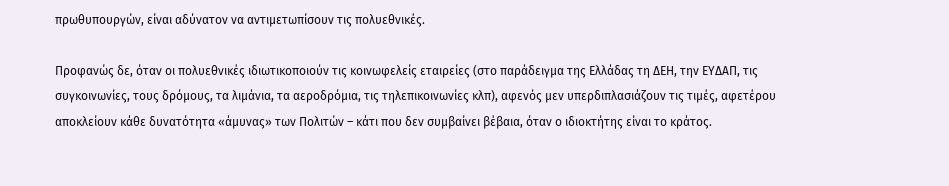πρωθυπουργών, είναι αδύνατον να αντιμετωπίσουν τις πολυεθνικές.

Προφανώς δε, όταν οι πολυεθνικές ιδιωτικοποιούν τις κοινωφελείς εταιρείες (στο παράδειγμα της Ελλάδας τη ΔΕΗ, την ΕΥΔΑΠ, τις συγκοινωνίες, τους δρόμους, τα λιμάνια, τα αεροδρόμια, τις τηλεπικοινωνίες κλπ), αφενός μεν υπερδιπλασιάζουν τις τιμές, αφετέρου αποκλείουν κάθε δυνατότητα «άμυνας» των Πολιτών – κάτι που δεν συμβαίνει βέβαια, όταν ο ιδιοκτήτης είναι το κράτος.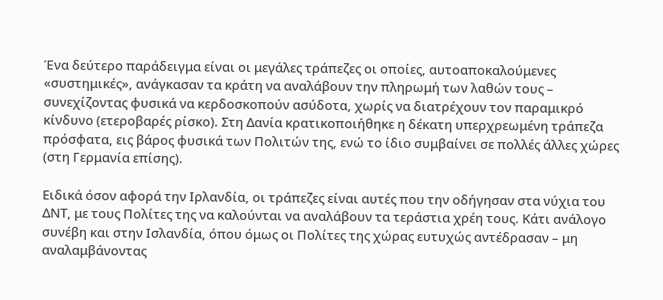Ένα δεύτερο παράδειγμα είναι οι μεγάλες τράπεζες οι οποίες, αυτοαποκαλούμενες «συστημικές», ανάγκασαν τα κράτη να αναλάβουν την πληρωμή των λαθών τους – συνεχίζοντας φυσικά να κερδοσκοπούν ασύδοτα, χωρίς να διατρέχουν τον παραμικρό κίνδυνο (ετεροβαρές ρίσκο). Στη Δανία κρατικοποιήθηκε η δέκατη υπερχρεωμένη τράπεζα πρόσφατα, εις βάρος φυσικά των Πολιτών της, ενώ το ίδιο συμβαίνει σε πολλές άλλες χώρες (στη Γερμανία επίσης).

Ειδικά όσον αφορά την Ιρλανδία, οι τράπεζες είναι αυτές που την οδήγησαν στα νύχια του ΔΝΤ, με τους Πολίτες της να καλούνται να αναλάβουν τα τεράστια χρέη τους. Κάτι ανάλογο συνέβη και στην Ισλανδία, όπου όμως οι Πολίτες της χώρας ευτυχώς αντέδρασαν – μη αναλαμβάνοντας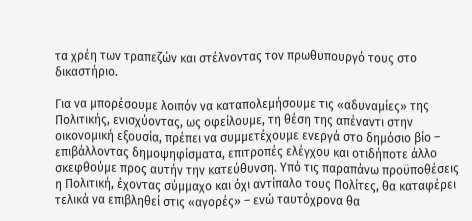τα χρέη των τραπεζών και στέλνοντας τον πρωθυπουργό τους στο δικαστήριο.

Για να μπορέσουμε λοιπόν να καταπολεμήσουμε τις «αδυναμίες» της Πολιτικής, ενισχύοντας, ως οφείλουμε, τη θέση της απέναντι στην οικονομική εξουσία, πρέπει να συμμετέχουμε ενεργά στο δημόσιο βίο – επιβάλλοντας δημοψηφίσματα, επιτροπές ελέγχου και οτιδήποτε άλλο σκεφθούμε προς αυτήν την κατεύθυνση. Υπό τις παραπάνω προϋποθέσεις η Πολιτική, έχοντας σύμμαχο και όχι αντίπαλο τους Πολίτες, θα καταφέρει τελικά να επιβληθεί στις «αγορές» – ενώ ταυτόχρονα θα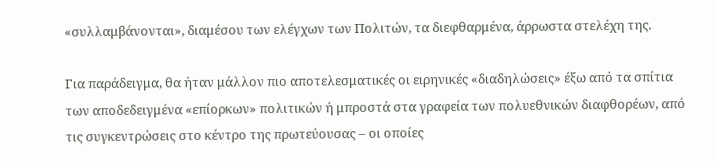«συλλαμβάνονται», διαμέσου των ελέγχων των Πολιτών, τα διεφθαρμένα, άρρωστα στελέχη της.

Για παράδειγμα, θα ήταν μάλλον πιο αποτελεσματικές οι ειρηνικές «διαδηλώσεις» έξω από τα σπίτια των αποδεδειγμένα «επίορκων» πολιτικών ή μπροστά στα γραφεία των πολυεθνικών διαφθορέων, από τις συγκεντρώσεις στο κέντρο της πρωτεύουσας – οι οποίες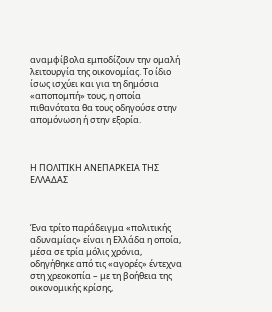αναμφίβολα εμποδίζουν την ομαλή λειτουργία της οικονομίας. Το ίδιο ίσως ισχύει και για τη δημόσια «αποπομπή» τους, η οποία πιθανότατα θα τους οδηγούσε στην απομόνωση ή στην εξορία.



Η ΠΟΛΙΤΙΚΗ ΑΝΕΠΑΡΚΕΙΑ ΤΗΣ ΕΛΛΑΔΑΣ



Ένα τρίτο παράδειγμα «πολιτικής αδυναμίας» είναι η Ελλάδα η οποία, μέσα σε τρία μόλις χρόνια, οδηγήθηκε από τις «αγορές» έντεχνα στη χρεοκοπία – με τη βοήθεια της οικονομικής κρίσης,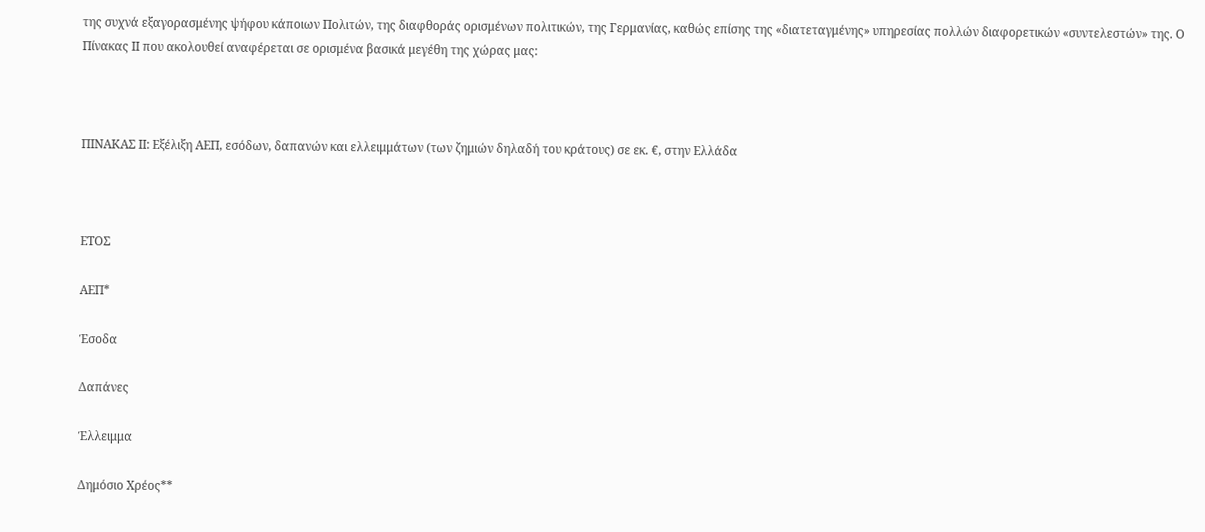της συχνά εξαγορασμένης ψήφου κάποιων Πολιτών, της διαφθοράς ορισμένων πολιτικών, της Γερμανίας, καθώς επίσης της «διατεταγμένης» υπηρεσίας πολλών διαφορετικών «συντελεστών» της. Ο Πίνακας ΙΙ που ακολουθεί αναφέρεται σε ορισμένα βασικά μεγέθη της χώρας μας:



ΠΙΝΑΚΑΣ ΙΙ: Εξέλιξη ΑΕΠ, εσόδων, δαπανών και ελλειμμάτων (των ζημιών δηλαδή του κράτους) σε εκ. €, στην Ελλάδα



ΕΤΟΣ

ΑΕΠ*

Έσοδα

Δαπάνες

Έλλειμμα

Δημόσιο Χρέος**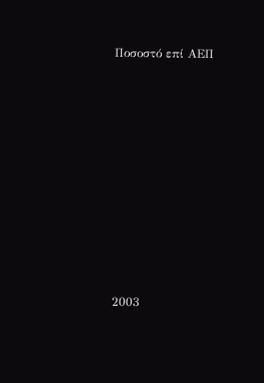Ποσοστό επί ΑΕΠ















2003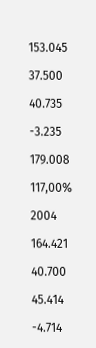153.045

37.500

40.735

-3.235

179.008

117,00%

2004

164.421

40.700

45.414

-4.714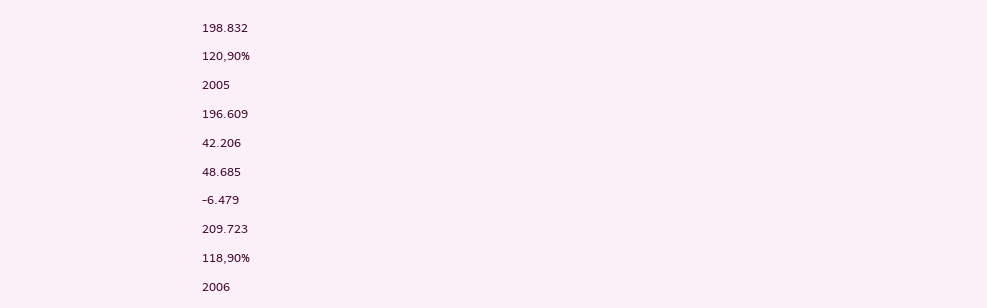198.832

120,90%

2005

196.609

42.206

48.685

-6.479

209.723

118,90%

2006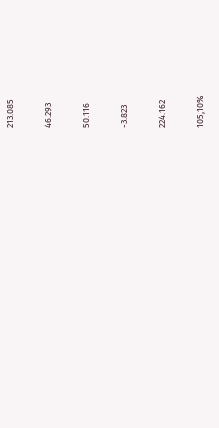213.085

46.293

50.116

-3.823

224.162

105,10%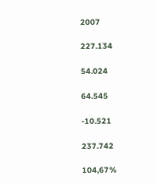2007

227.134

54.024

64.545

-10.521

237.742

104,67%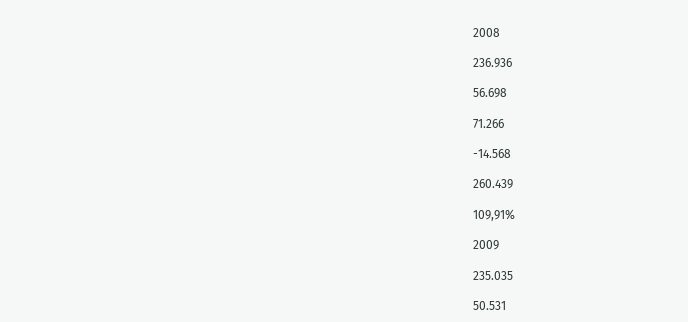2008

236.936

56.698

71.266

-14.568

260.439

109,91%

2009

235.035

50.531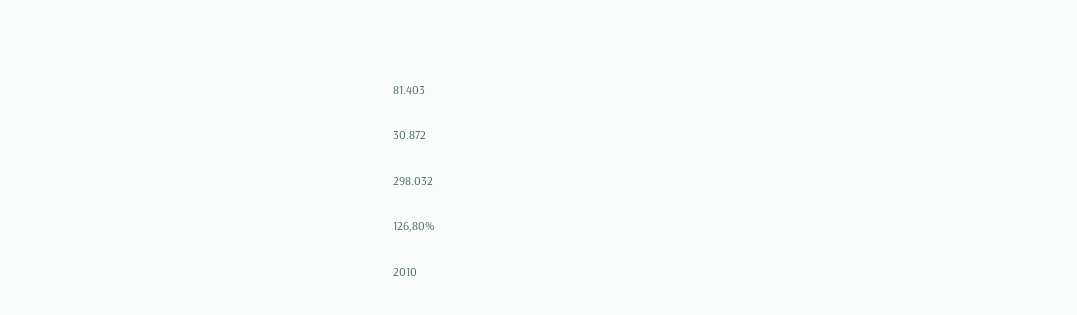81.403

30.872

298.032

126,80%

2010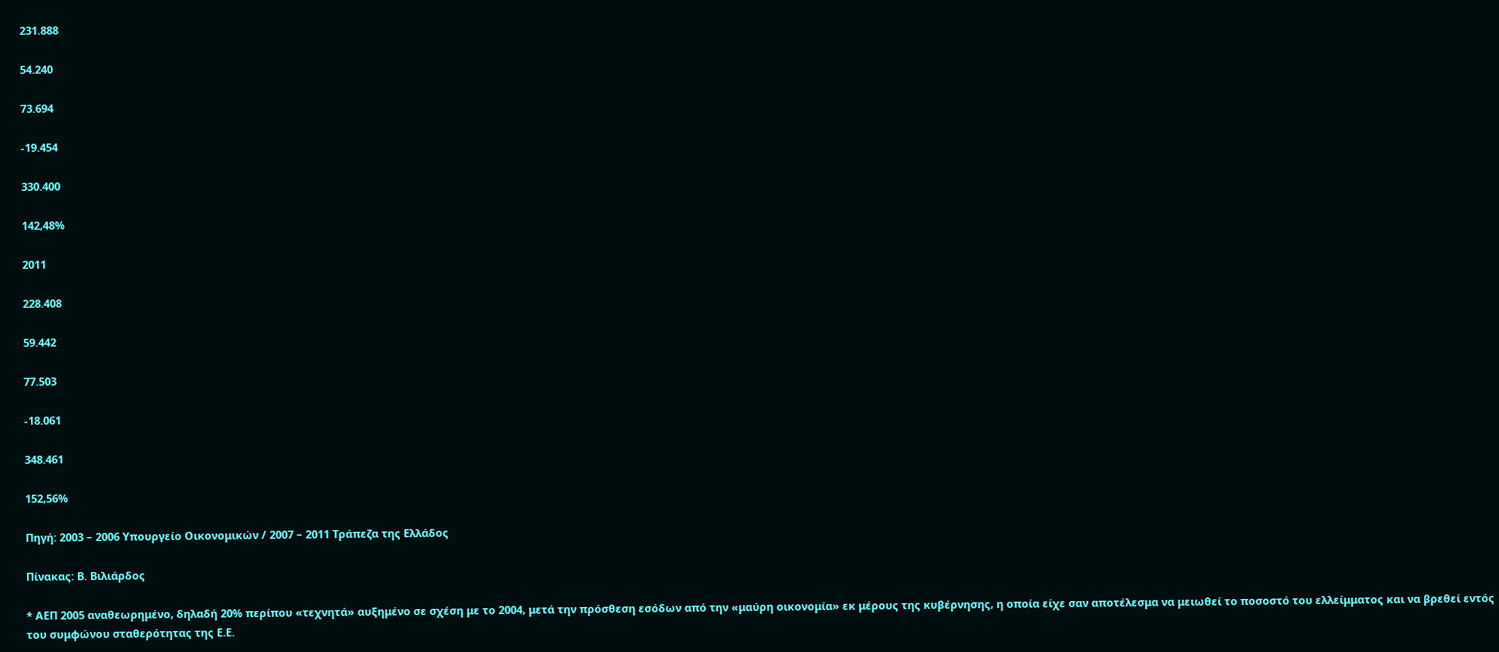231.888

54.240

73.694

-19.454

330.400

142,48%

2011

228.408

59.442

77.503

-18.061

348.461

152,56%

Πηγή: 2003 – 2006 Υπουργείο Οικονομικών / 2007 – 2011 Τράπεζα της Ελλάδος

Πίνακας: Β. Βιλιάρδος

* ΑΕΠ 2005 αναθεωρημένο, δηλαδή 20% περίπου «τεχνητά» αυξημένο σε σχέση με το 2004, μετά την πρόσθεση εσόδων από την «μαύρη οικονομία» εκ μέρους της κυβέρνησης, η οποία είχε σαν αποτέλεσμα να μειωθεί το ποσοστό του ελλείμματος και να βρεθεί εντός του συμφώνου σταθερότητας της Ε.Ε.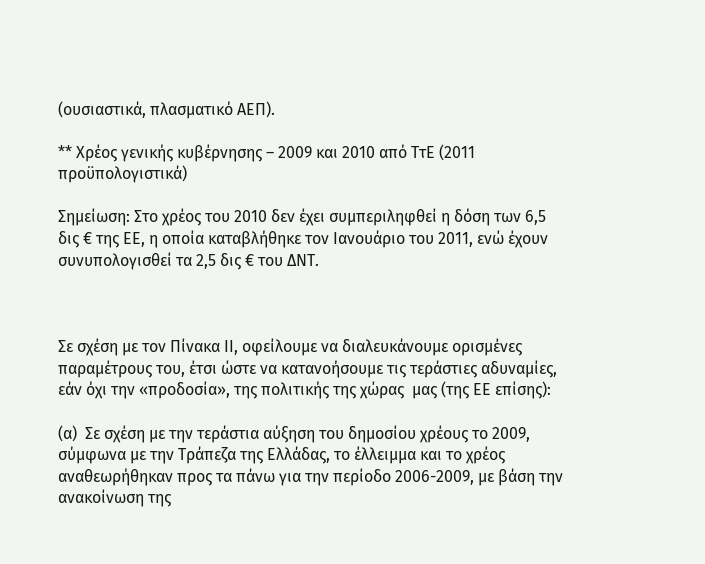(ουσιαστικά, πλασματικό ΑΕΠ).

** Χρέος γενικής κυβέρνησης – 2009 και 2010 από ΤτΕ (2011 προϋπολογιστικά)

Σημείωση: Στο χρέος του 2010 δεν έχει συμπεριληφθεί η δόση των 6,5 δις € της ΕΕ, η οποία καταβλήθηκε τον Ιανουάριο του 2011, ενώ έχουν συνυπολογισθεί τα 2,5 δις € του ΔΝΤ.



Σε σχέση με τον Πίνακα ΙΙ, οφείλουμε να διαλευκάνουμε ορισμένες παραμέτρους του, έτσι ώστε να κατανοήσουμε τις τεράστιες αδυναμίες, εάν όχι την «προδοσία», της πολιτικής της χώρας  μας (της ΕΕ επίσης):

(α)  Σε σχέση με την τεράστια αύξηση του δημοσίου χρέους το 2009, σύμφωνα με την Τράπεζα της Ελλάδας, το έλλειμμα και το χρέος αναθεωρήθηκαν προς τα πάνω για την περίοδο 2006-2009, με βάση την ανακοίνωση της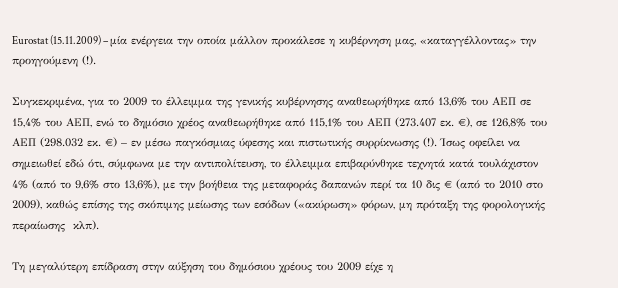Eurostat (15.11.2009) – μία ενέργεια την οποία μάλλον προκάλεσε η κυβέρνηση μας, «καταγγέλλοντας» την προηγούμενη (!).

Συγκεκριμένα, για το 2009 το έλλειμμα της γενικής κυβέρνησης αναθεωρήθηκε από 13,6% του ΑΕΠ σε 15,4% του ΑΕΠ, ενώ το δημόσιο χρέος αναθεωρήθηκε από 115,1% του ΑΕΠ (273.407 εκ. €), σε 126,8% του ΑΕΠ (298.032 εκ. €) – εν μέσω παγκόσμιας ύφεσης και πιστωτικής συρρίκνωσης (!). Ίσως οφείλει να σημειωθεί εδώ ότι, σύμφωνα με την αντιπολίτευση, το έλλειμμα επιβαρύνθηκε τεχνητά κατά τουλάχιστον 4% (από το 9,6% στο 13,6%), με την βοήθεια της μεταφοράς δαπανών περί τα 10 δις € (από το 2010 στο 2009), καθώς επίσης της σκόπιμης μείωσης των εσόδων («ακύρωση» φόρων, μη πρόταξη της φορολογικής περαίωσης  κλπ).

Τη μεγαλύτερη επίδραση στην αύξηση του δημόσιου χρέους του 2009 είχε η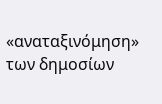«αναταξινόμηση» των δημοσίων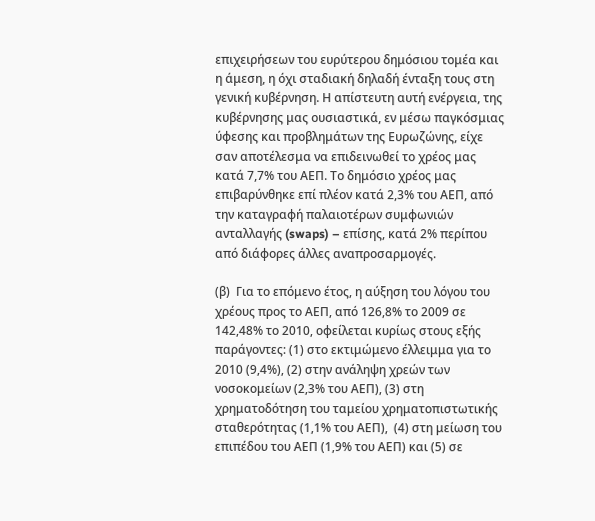επιχειρήσεων του ευρύτερου δημόσιου τομέα και η άμεση, η όχι σταδιακή δηλαδή ένταξη τους στη γενική κυβέρνηση. Η απίστευτη αυτή ενέργεια, της κυβέρνησης μας ουσιαστικά, εν μέσω παγκόσμιας ύφεσης και προβλημάτων της Ευρωζώνης, είχε σαν αποτέλεσμα να επιδεινωθεί το χρέος μας κατά 7,7% του ΑΕΠ. Το δημόσιο χρέος μας επιβαρύνθηκε επί πλέον κατά 2,3% του ΑΕΠ, από την καταγραφή παλαιοτέρων συμφωνιών ανταλλαγής (swaps) – επίσης, κατά 2% περίπου από διάφορες άλλες αναπροσαρμογές.

(β)  Για το επόμενο έτος, η αύξηση του λόγου του χρέους προς το ΑΕΠ, από 126,8% το 2009 σε 142,48% το 2010, οφείλεται κυρίως στους εξής παράγοντες: (1) στο εκτιμώμενο έλλειμμα για το 2010 (9,4%), (2) στην ανάληψη χρεών των νοσοκομείων (2,3% του ΑΕΠ), (3) στη χρηματοδότηση του ταμείου χρηματοπιστωτικής σταθερότητας (1,1% του ΑΕΠ),  (4) στη μείωση του επιπέδου του ΑΕΠ (1,9% του ΑΕΠ) και (5) σε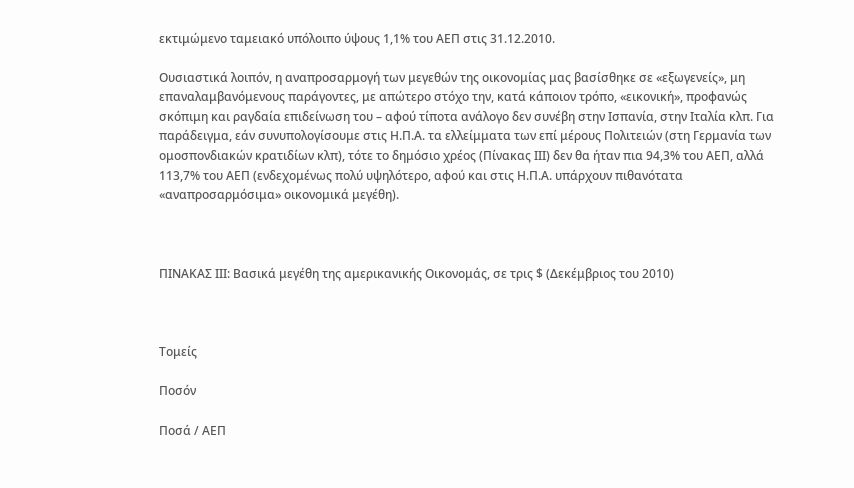εκτιμώμενο ταμειακό υπόλοιπο ύψους 1,1% του ΑΕΠ στις 31.12.2010.

Ουσιαστικά λοιπόν, η αναπροσαρμογή των μεγεθών της οικονομίας μας βασίσθηκε σε «εξωγενείς», μη επαναλαμβανόμενους παράγοντες, με απώτερο στόχο την, κατά κάποιον τρόπο, «εικονική», προφανώς σκόπιμη και ραγδαία επιδείνωση του – αφού τίποτα ανάλογο δεν συνέβη στην Ισπανία, στην Ιταλία κλπ. Για παράδειγμα, εάν συνυπολογίσουμε στις Η.Π.Α. τα ελλείμματα των επί μέρους Πολιτειών (στη Γερμανία των ομοσπονδιακών κρατιδίων κλπ), τότε το δημόσιο χρέος (Πίνακας ΙΙΙ) δεν θα ήταν πια 94,3% του ΑΕΠ, αλλά 113,7% του ΑΕΠ (ενδεχομένως πολύ υψηλότερο, αφού και στις Η.Π.Α. υπάρχουν πιθανότατα «αναπροσαρμόσιμα» οικονομικά μεγέθη).



ΠΙΝΑΚΑΣ ΙIΙ: Βασικά μεγέθη της αμερικανικής Οικονομάς, σε τρις $ (Δεκέμβριος του 2010)



Τομείς

Ποσόν

Ποσά / ΑΕΠ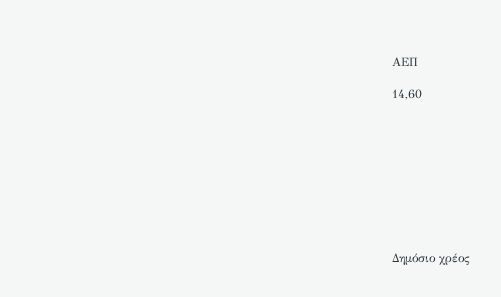ΑΕΠ

14,60









Δημόσιο χρέος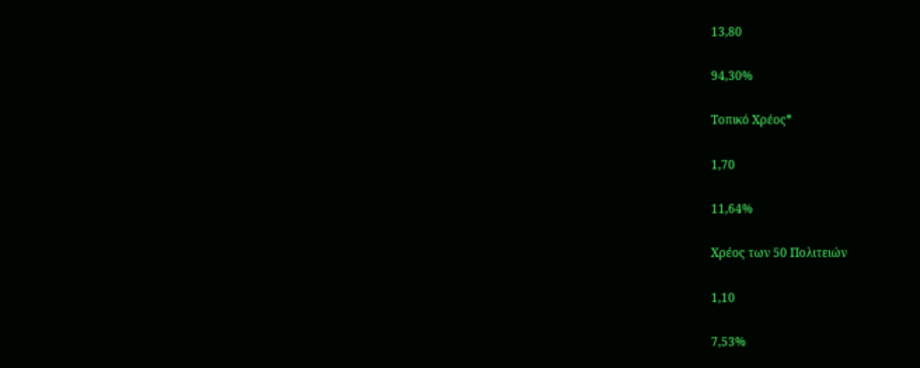13,80

94,30%

Τοπικό Χρέος*

1,70

11,64%

Χρέος των 50 Πολιτειών

1,10

7,53%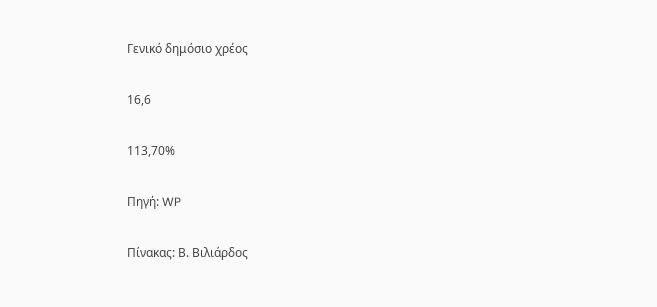Γενικό δημόσιο χρέος

16,6

113,70%

Πηγή: WP

Πίνακας: Β. Βιλιάρδος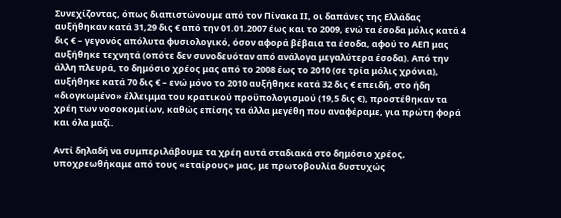Συνεχίζοντας, όπως διαπιστώνουμε από τον Πίνακα ΙΙ, οι δαπάνες της Ελλάδας αυξήθηκαν κατά 31,29 δις € από την 01.01.2007 έως και το 2009, ενώ τα έσοδα μόλις κατά 4 δις € – γεγονός απόλυτα φυσιολογικό, όσον αφορά βέβαια τα έσοδα, αφού το ΑΕΠ μας αυξήθηκε τεχνητά (οπότε δεν συνοδευόταν από ανάλογα μεγαλύτερα έσοδα). Από την άλλη πλευρά, το δημόσιο χρέος μας από το 2008 έως το 2010 (σε τρία μόλις χρόνια), αυξήθηκε κατά 70 δις € – ενώ μόνο το 2010 αυξήθηκε κατά 32 δις € επειδή, στο ήδη «διογκωμένο» έλλειμμα του κρατικού προϋπολογισμού (19,5 δις €), προστέθηκαν τα χρέη των νοσοκομείων, καθώς επίσης τα άλλα μεγέθη που αναφέραμε, για πρώτη φορά και όλα μαζί.

Αντί δηλαδή να συμπεριλάβουμε τα χρέη αυτά σταδιακά στο δημόσιο χρέος, υποχρεωθήκαμε από τους «εταίρους» μας, με πρωτοβουλία δυστυχώς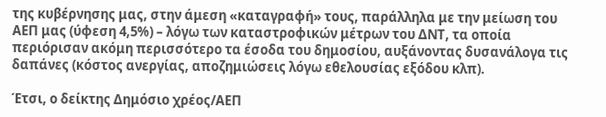της κυβέρνησης μας, στην άμεση «καταγραφή» τους, παράλληλα με την μείωση του ΑΕΠ μας (ύφεση 4,5%) – λόγω των καταστροφικών μέτρων του ΔΝΤ, τα οποία περιόρισαν ακόμη περισσότερο τα έσοδα του δημοσίου, αυξάνοντας δυσανάλογα τις δαπάνες (κόστος ανεργίας, αποζημιώσεις λόγω εθελουσίας εξόδου κλπ).

Έτσι, ο δείκτης Δημόσιο χρέος/ΑΕΠ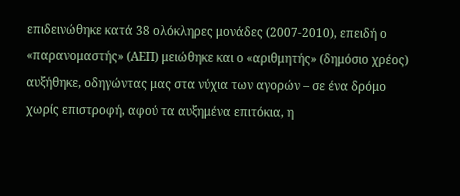επιδεινώθηκε κατά 38 ολόκληρες μονάδες (2007-2010), επειδή ο «παρανομαστής» (ΑΕΠ) μειώθηκε και ο «αριθμητής» (δημόσιο χρέος) αυξήθηκε, οδηγώντας μας στα νύχια των αγορών – σε ένα δρόμο χωρίς επιστροφή, αφού τα αυξημένα επιτόκια, η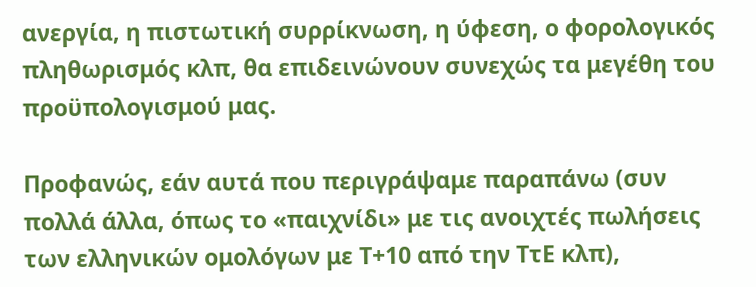ανεργία, η πιστωτική συρρίκνωση, η ύφεση, ο φορολογικός πληθωρισμός κλπ, θα επιδεινώνουν συνεχώς τα μεγέθη του προϋπολογισμού μας.

Προφανώς, εάν αυτά που περιγράψαμε παραπάνω (συν πολλά άλλα, όπως το «παιχνίδι» με τις ανοιχτές πωλήσεις των ελληνικών ομολόγων με Τ+10 από την ΤτΕ κλπ),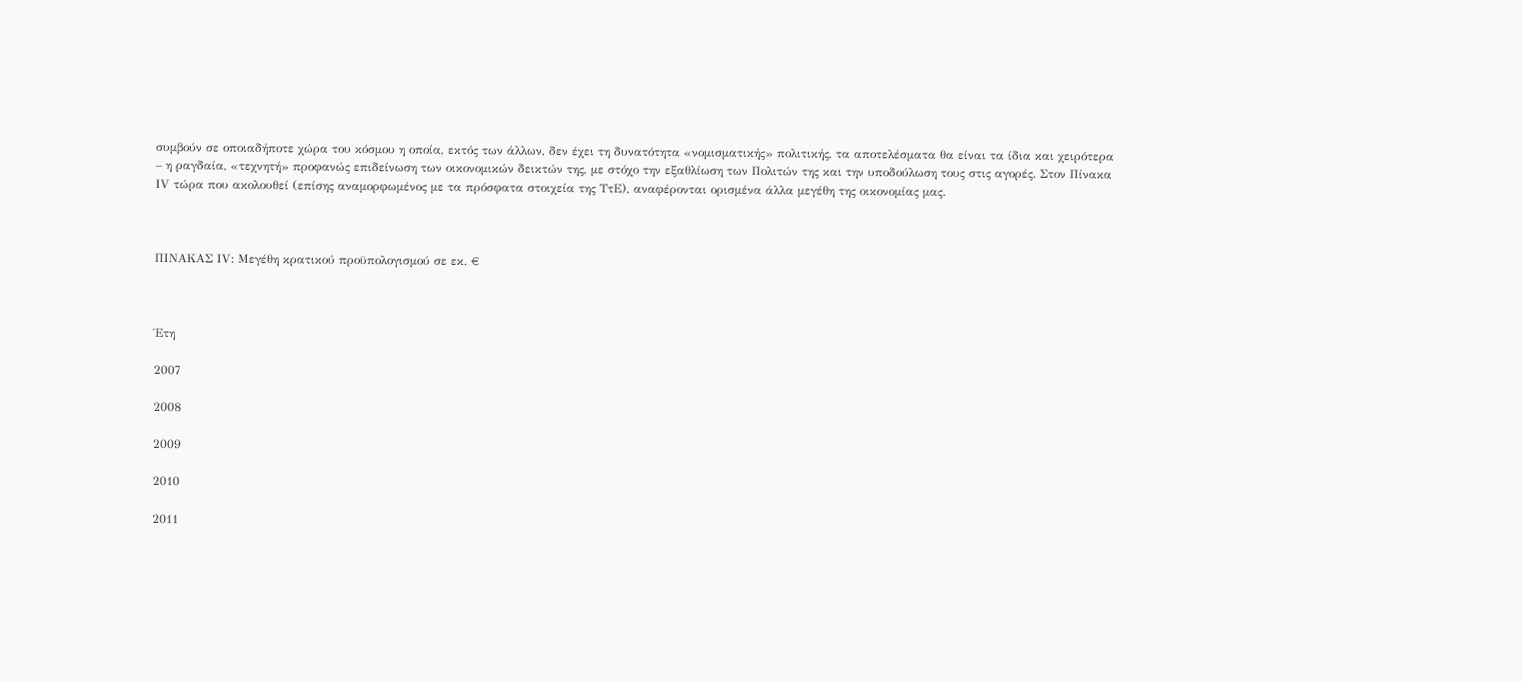συμβούν σε οποιαδήποτε χώρα του κόσμου η οποία, εκτός των άλλων, δεν έχει τη δυνατότητα «νομισματικής» πολιτικής, τα αποτελέσματα θα είναι τα ίδια και χειρότερα – η ραγδαία, «τεχνητή» προφανώς επιδείνωση των οικονομικών δεικτών της, με στόχο την εξαθλίωση των Πολιτών της και την υποδούλωση τους στις αγορές. Στον Πίνακα ΙV τώρα που ακολουθεί (επίσης αναμορφωμένος με τα πρόσφατα στοιχεία της ΤτΕ), αναφέρονται ορισμένα άλλα μεγέθη της οικονομίας μας.



ΠΙΝΑΚΑΣ ΙV: Μεγέθη κρατικού προϋπολογισμού σε εκ. €



Έτη

2007

2008

2009

2010

2011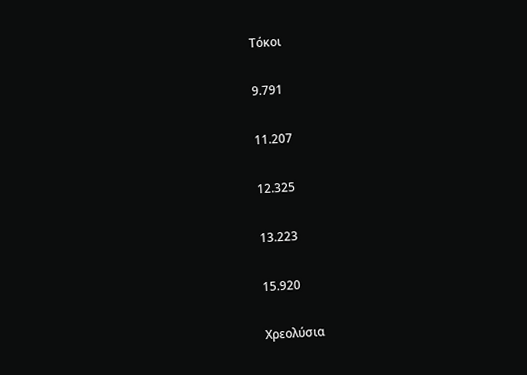Τόκοι

9.791

11.207

12.325

13.223

15.920

Χρεολύσια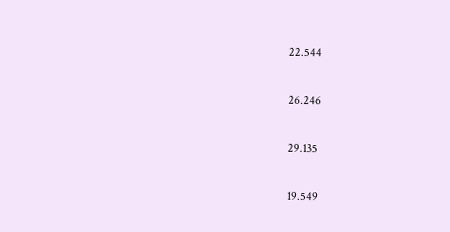22.544

26.246

29.135

19.549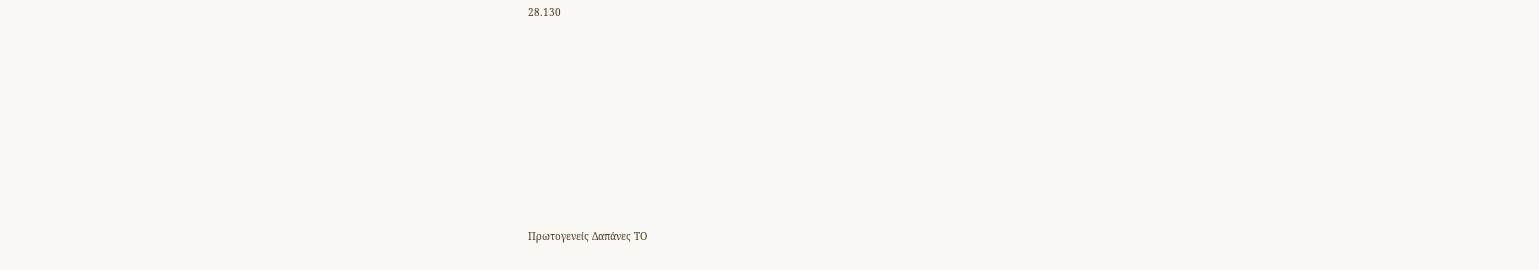28.130













Πρωτογενείς Δαπάνες ΤΟ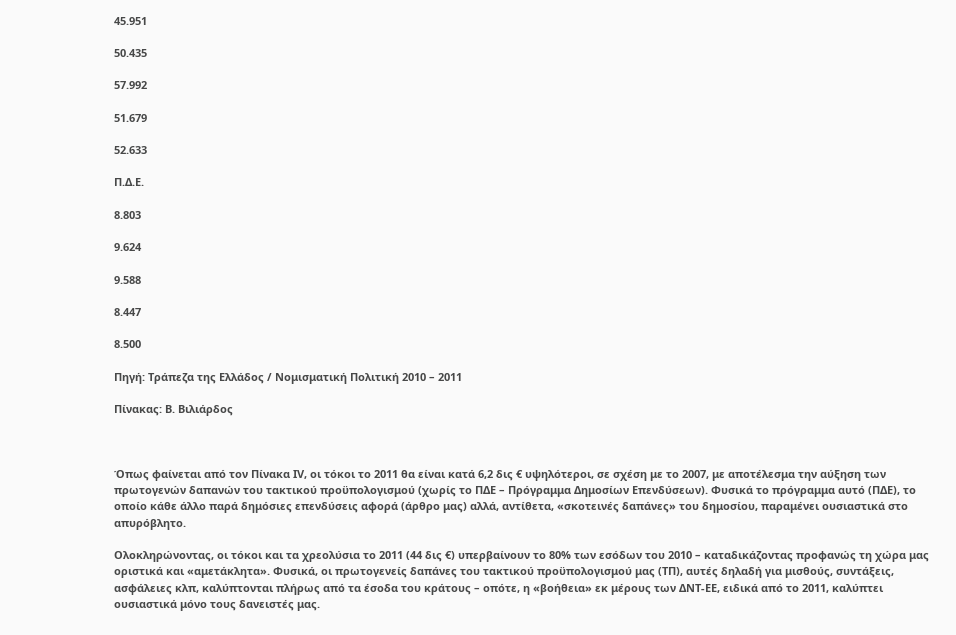45.951

50.435

57.992

51.679

52.633

Π.Δ.Ε.

8.803

9.624

9.588

8.447

8.500

Πηγή: Τράπεζα της Ελλάδος / Νομισματική Πολιτική 2010 – 2011

Πίνακας: Β. Βιλιάρδος



Όπως φαίνεται από τον Πίνακα ΙV, οι τόκοι το 2011 θα είναι κατά 6,2 δις € υψηλότεροι, σε σχέση με το 2007, με αποτέλεσμα την αύξηση των πρωτογενών δαπανών του τακτικού προϋπολογισμού (χωρίς το ΠΔΕ – Πρόγραμμα Δημοσίων Επενδύσεων). Φυσικά το πρόγραμμα αυτό (ΠΔΕ), το οποίο κάθε άλλο παρά δημόσιες επενδύσεις αφορά (άρθρο μας) αλλά, αντίθετα, «σκοτεινές δαπάνες» του δημοσίου, παραμένει ουσιαστικά στο απυρόβλητο.

Ολοκληρώνοντας, οι τόκοι και τα χρεολύσια το 2011 (44 δις €) υπερβαίνουν το 80% των εσόδων του 2010 – καταδικάζοντας προφανώς τη χώρα μας οριστικά και «αμετάκλητα». Φυσικά, οι πρωτογενείς δαπάνες του τακτικού προϋπολογισμού μας (ΤΠ), αυτές δηλαδή για μισθούς, συντάξεις, ασφάλειες κλπ, καλύπτονται πλήρως από τα έσοδα του κράτους – οπότε, η «βοήθεια» εκ μέρους των ΔΝΤ-ΕΕ, ειδικά από το 2011, καλύπτει ουσιαστικά μόνο τους δανειστές μας.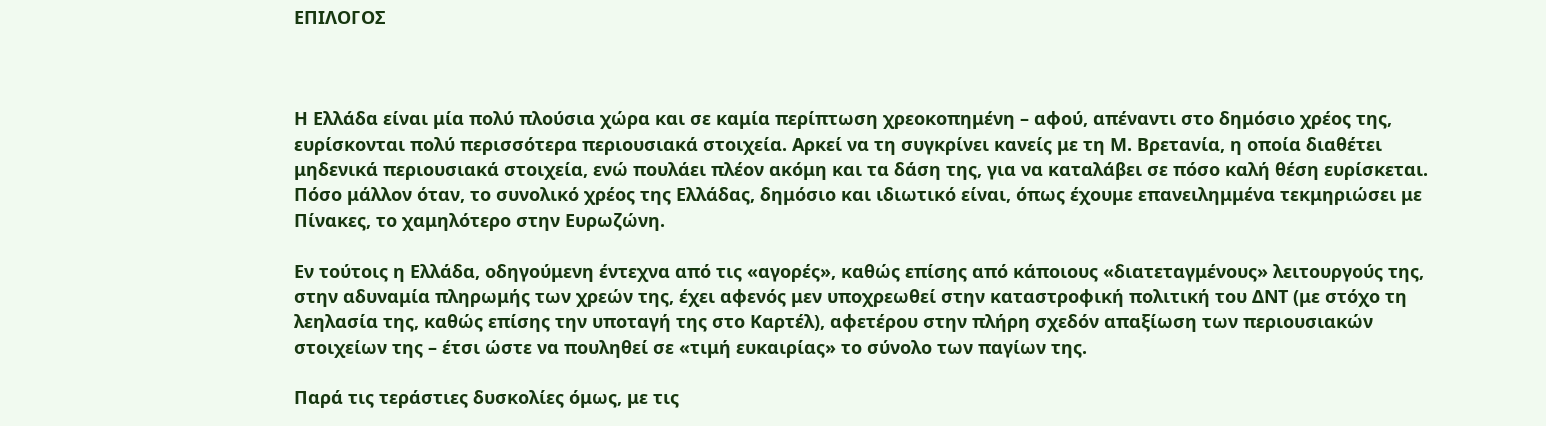ΕΠΙΛΟΓΟΣ



Η Ελλάδα είναι μία πολύ πλούσια χώρα και σε καμία περίπτωση χρεοκοπημένη – αφού, απέναντι στο δημόσιο χρέος της, ευρίσκονται πολύ περισσότερα περιουσιακά στοιχεία. Αρκεί να τη συγκρίνει κανείς με τη Μ. Βρετανία, η οποία διαθέτει μηδενικά περιουσιακά στοιχεία, ενώ πουλάει πλέον ακόμη και τα δάση της, για να καταλάβει σε πόσο καλή θέση ευρίσκεται. Πόσο μάλλον όταν, το συνολικό χρέος της Ελλάδας, δημόσιο και ιδιωτικό είναι, όπως έχουμε επανειλημμένα τεκμηριώσει με Πίνακες, το χαμηλότερο στην Ευρωζώνη.

Εν τούτοις η Ελλάδα, οδηγούμενη έντεχνα από τις «αγορές», καθώς επίσης από κάποιους «διατεταγμένους» λειτουργούς της, στην αδυναμία πληρωμής των χρεών της, έχει αφενός μεν υποχρεωθεί στην καταστροφική πολιτική του ΔΝΤ (με στόχο τη λεηλασία της, καθώς επίσης την υποταγή της στο Καρτέλ), αφετέρου στην πλήρη σχεδόν απαξίωση των περιουσιακών στοιχείων της – έτσι ώστε να πουληθεί σε «τιμή ευκαιρίας» το σύνολο των παγίων της.

Παρά τις τεράστιες δυσκολίες όμως, με τις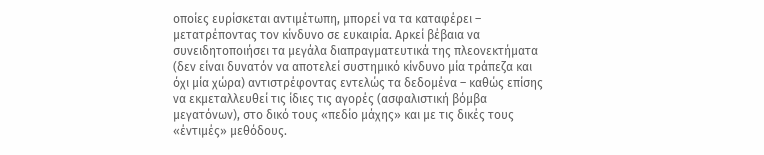οποίες ευρίσκεται αντιμέτωπη, μπορεί να τα καταφέρει – μετατρέποντας τον κίνδυνο σε ευκαιρία. Αρκεί βέβαια να συνειδητοποιήσει τα μεγάλα διαπραγματευτικά της πλεονεκτήματα (δεν είναι δυνατόν να αποτελεί συστημικό κίνδυνο μία τράπεζα και όχι μία χώρα) αντιστρέφοντας εντελώς τα δεδομένα – καθώς επίσης να εκμεταλλευθεί τις ίδιες τις αγορές (ασφαλιστική βόμβα μεγατόνων), στο δικό τους «πεδίο μάχης» και με τις δικές τους «έντιμές» μεθόδους.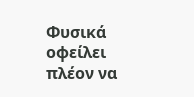Φυσικά οφείλει πλέον να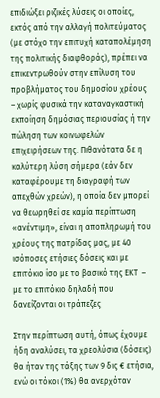επιδιώξει ριζικές λύσεις οι οποίες, εκτός από την αλλαγή πολιτεύματος (με στόχο την επιτυχή καταπολέμηση της πολιτικής διαφθοράς), πρέπει να επικεντρωθούν στην επίλυση του προβλήματος του δημοσίου χρέους – χωρίς φυσικά την καταναγκαστική εκποίηση δημόσιας περιουσίας ή την πώληση των κοινωφελών επιχειρήσεων της. Πιθανότατα δε η καλύτερη λύση σήμερα (εάν δεν καταφέρουμε τη διαγραφή των απεχθών χρεών), η οποία δεν μπορεί να θεωρηθεί σε καμία περίπτωση «ανέντιμη», είναι η αποπληρωμή του χρέους της πατρίδας μας, με 40 ισόποσες ετήσιες δόσεις και με επιτόκιο ίσο με το βασικό της ΕΚΤ  –  με το επιτόκιο δηλαδή που δανείζονται οι τράπεζες

Στην περίπτωση αυτή, όπως έχουμε ήδη αναλύσει, τα χρεολύσια (δόσεις) θα ήταν της τάξης των 9 δις € ετήσια, ενώ οι τόκοι (1%) θα ανερχόταν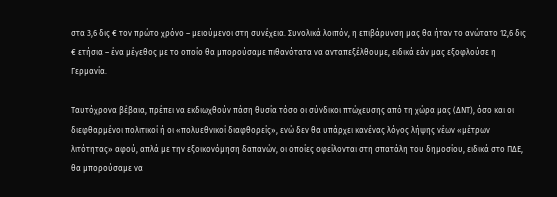στα 3,6 δις € τον πρώτο χρόνο – μειούμενοι στη συνέχεια. Συνολικά λοιπόν, η επιβάρυνση μας θα ήταν το ανώτατο 12,6 δις € ετήσια – ένα μέγεθος με το οποίο θα μπορούσαμε πιθανότατα να ανταπεξέλθουμε, ειδικά εάν μας εξοφλούσε η Γερμανία.

Ταυτόχρονα βέβαια, πρέπει να εκδιωχθούν πάση θυσία τόσο οι σύνδικοι πτώχευσης από τη χώρα μας (ΔΝΤ), όσο και οι διεφθαρμένοι πολιτικοί ή οι «πολυεθνικοί διαφθορείς», ενώ δεν θα υπάρχει κανένας λόγος λήψης νέων «μέτρων λιτότητας» αφού, απλά με την εξοικονόμηση δαπανών, οι οποίες οφείλονται στη σπατάλη του δημοσίου, ειδικά στο ΠΔΕ, θα μπορούσαμε να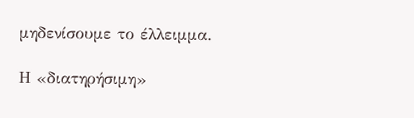μηδενίσουμε το έλλειμμα.

Η «διατηρήσιμη»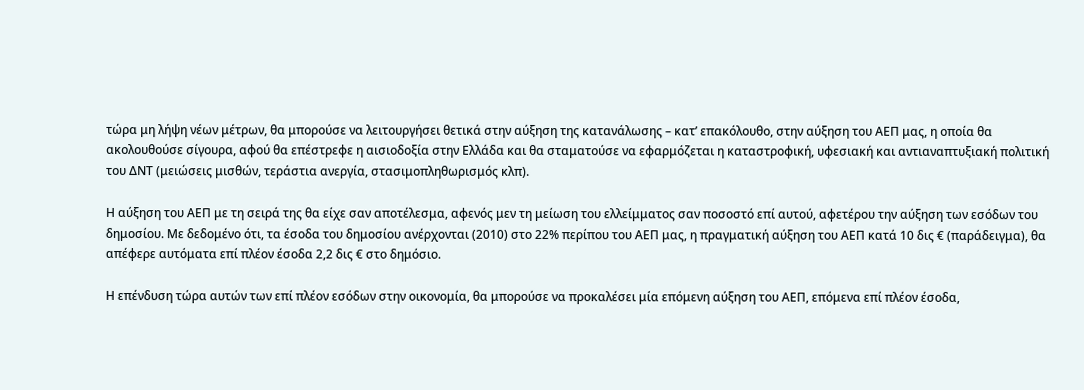τώρα μη λήψη νέων μέτρων, θα μπορούσε να λειτουργήσει θετικά στην αύξηση της κατανάλωσης – κατ’ επακόλουθο, στην αύξηση του ΑΕΠ μας, η οποία θα ακολουθούσε σίγουρα, αφού θα επέστρεφε η αισιοδοξία στην Ελλάδα και θα σταματούσε να εφαρμόζεται η καταστροφική, υφεσιακή και αντιαναπτυξιακή πολιτική του ΔΝΤ (μειώσεις μισθών, τεράστια ανεργία, στασιμοπληθωρισμός κλπ).

Η αύξηση του ΑΕΠ με τη σειρά της θα είχε σαν αποτέλεσμα, αφενός μεν τη μείωση του ελλείμματος σαν ποσοστό επί αυτού, αφετέρου την αύξηση των εσόδων του δημοσίου. Με δεδομένο ότι, τα έσοδα του δημοσίου ανέρχονται (2010) στο 22% περίπου του ΑΕΠ μας, η πραγματική αύξηση του ΑΕΠ κατά 10 δις € (παράδειγμα), θα απέφερε αυτόματα επί πλέον έσοδα 2,2 δις € στο δημόσιο.

Η επένδυση τώρα αυτών των επί πλέον εσόδων στην οικονομία, θα μπορούσε να προκαλέσει μία επόμενη αύξηση του ΑΕΠ, επόμενα επί πλέον έσοδα,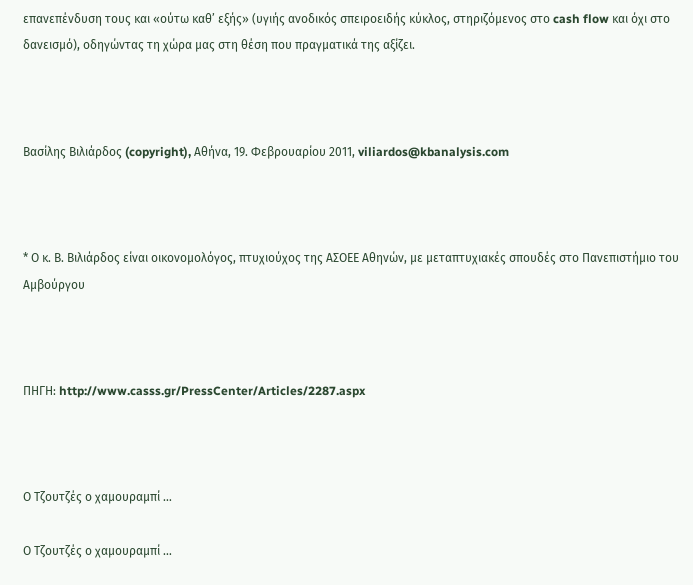επανεπένδυση τους και «ούτω καθ’ εξής» (υγιής ανοδικός σπειροειδής κύκλος, στηριζόμενος στο cash flow και όχι στο δανεισμό), οδηγώντας τη χώρα μας στη θέση που πραγματικά της αξίζει.



Βασίλης Βιλιάρδος (copyright), Αθήνα, 19. Φεβρουαρίου 2011, viliardos@kbanalysis.com



* Ο κ. Β. Βιλιάρδος είναι οικονομολόγος, πτυχιούχος της ΑΣΟΕΕ Αθηνών, με μεταπτυχιακές σπουδές στο Πανεπιστήμιο του Αμβούργου



ΠΗΓΗ: http://www.casss.gr/PressCenter/Articles/2287.aspx



Ο Τζουτζές ο χαμουραμπί …

Ο Τζουτζές ο χαμουραμπί …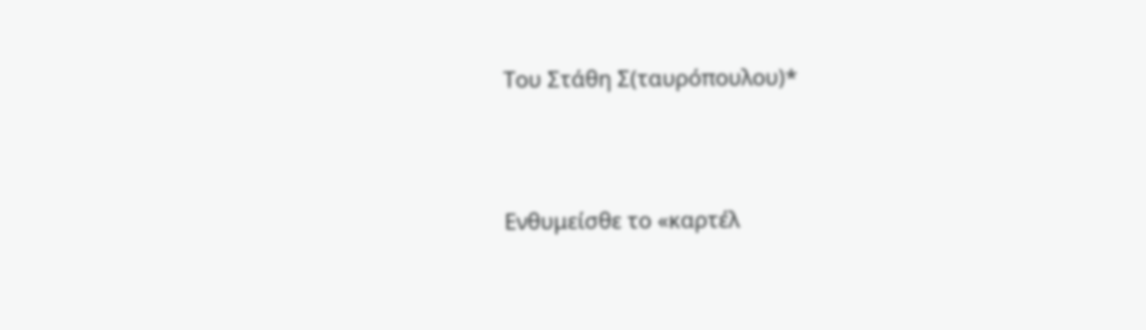Του Στάθη Σ(ταυρόπουλου)*




Ενθυμείσθε το «καρτέλ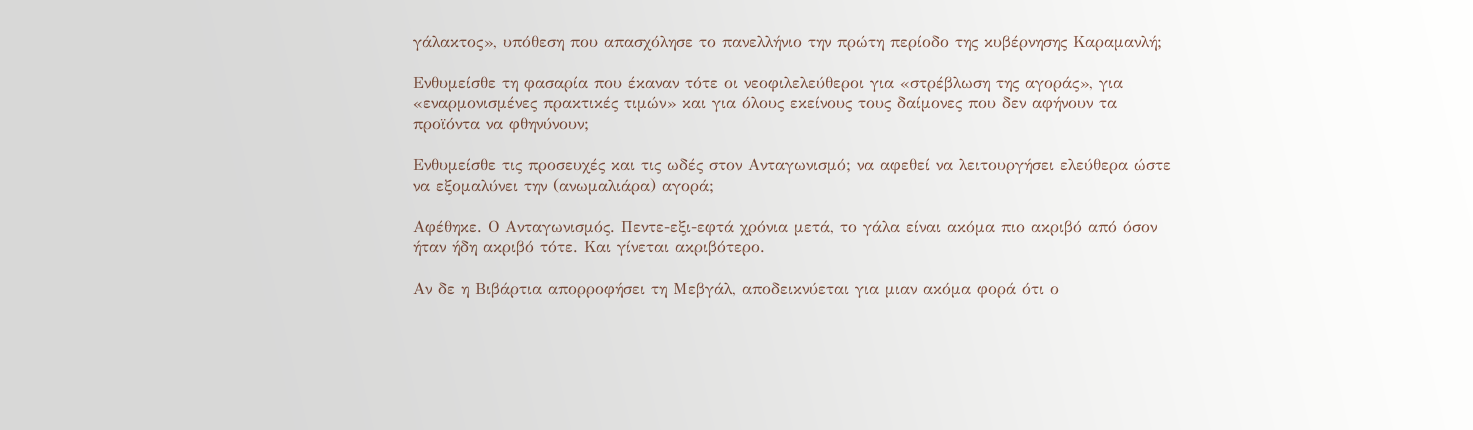γάλακτος», υπόθεση που απασχόλησε το πανελλήνιο την πρώτη περίοδο της κυβέρνησης Καραμανλή;

Ενθυμείσθε τη φασαρία που έκαναν τότε οι νεοφιλελεύθεροι για «στρέβλωση της αγοράς», για «εναρμονισμένες πρακτικές τιμών» και για όλους εκείνους τους δαίμονες που δεν αφήνουν τα προϊόντα να φθηνύνουν;

Ενθυμείσθε τις προσευχές και τις ωδές στον Ανταγωνισμό; να αφεθεί να λειτουργήσει ελεύθερα ώστε να εξομαλύνει την (ανωμαλιάρα) αγορά;

Αφέθηκε. Ο Ανταγωνισμός. Πεντε-εξι-εφτά χρόνια μετά, το γάλα είναι ακόμα πιο ακριβό από όσον ήταν ήδη ακριβό τότε. Και γίνεται ακριβότερο.

Αν δε η Βιβάρτια απορροφήσει τη Μεβγάλ, αποδεικνύεται για μιαν ακόμα φορά ότι ο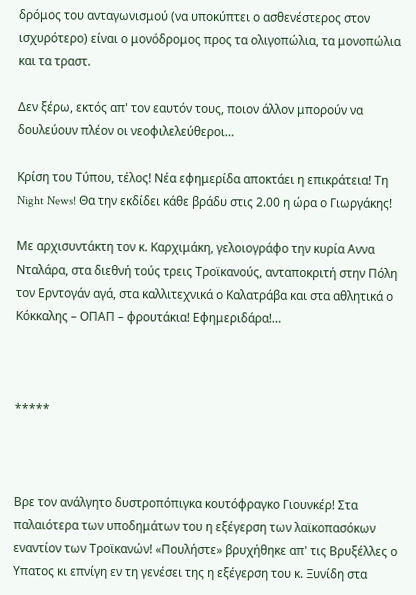δρόμος του ανταγωνισμού (να υποκύπτει ο ασθενέστερος στον ισχυρότερο) είναι ο μονόδρομος προς τα ολιγοπώλια, τα μονοπώλια και τα τραστ.

Δεν ξέρω, εκτός απ' τον εαυτόν τους, ποιον άλλον μπορούν να δουλεύουν πλέον οι νεοφιλελεύθεροι…

Κρίση του Τύπου, τέλος! Νέα εφημερίδα αποκτάει η επικράτεια! Τη Night News! Θα την εκδίδει κάθε βράδυ στις 2.00 η ώρα ο Γιωργάκης!

Με αρχισυντάκτη τον κ. Καρχιμάκη, γελοιογράφο την κυρία Αννα Νταλάρα, στα διεθνή τούς τρεις Τροϊκανούς, ανταποκριτή στην Πόλη τον Ερντογάν αγά, στα καλλιτεχνικά ο Καλατράβα και στα αθλητικά ο Κόκκαλης – ΟΠΑΠ – φρουτάκια! Εφημεριδάρα!…



*****



Βρε τον ανάλγητο δυστροπόπιγκα κουτόφραγκο Γιουνκέρ! Στα παλαιότερα των υποδημάτων του η εξέγερση των λαϊκοπασόκων εναντίον των Τροϊκανών! «Πουλήστε» βρυχήθηκε απ' τις Βρυξέλλες ο Υπατος κι επνίγη εν τη γενέσει της η εξέγερση του κ. Ξυνίδη στα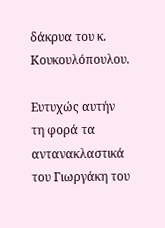δάκρυα του κ. Κουκουλόπουλου.

Ευτυχώς αυτήν τη φορά τα αντανακλαστικά του Γιωργάκη του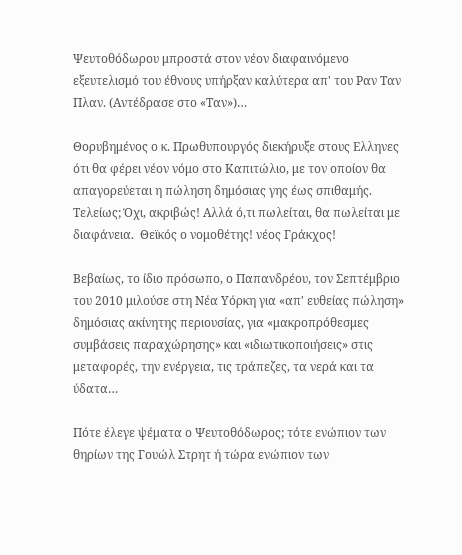Ψευτοθόδωρου μπροστά στον νέον διαφαινόμενο εξευτελισμό του έθνους υπήρξαν καλύτερα απ' του Ραν Ταν Πλαν. (Αντέδρασε στο «Ταν»)…

Θορυβημένος ο κ. Πρωθυπουργός διεκήρυξε στους Ελληνες ότι θα φέρει νέον νόμο στο Καπιτώλιο, με τον οποίον θα απαγορεύεται η πώληση δημόσιας γης έως σπιθαμής. Τελείως; Όχι, ακριβώς! Αλλά ό,τι πωλείται, θα πωλείται με διαφάνεια.  Θεϊκός ο νομοθέτης! νέος Γράκχος!

Βεβαίως, το ίδιο πρόσωπο, ο Παπανδρέου, τον Σεπτέμβριο του 2010 μιλούσε στη Νέα Υόρκη για «απ' ευθείας πώληση» δημόσιας ακίνητης περιουσίας, για «μακροπρόθεσμες συμβάσεις παραχώρησης» και «ιδιωτικοποιήσεις» στις μεταφορές, την ενέργεια, τις τράπεζες, τα νερά και τα ύδατα…

Πότε έλεγε ψέματα ο Ψευτοθόδωρος; τότε ενώπιον των θηρίων της Γουώλ Στρητ ή τώρα ενώπιον των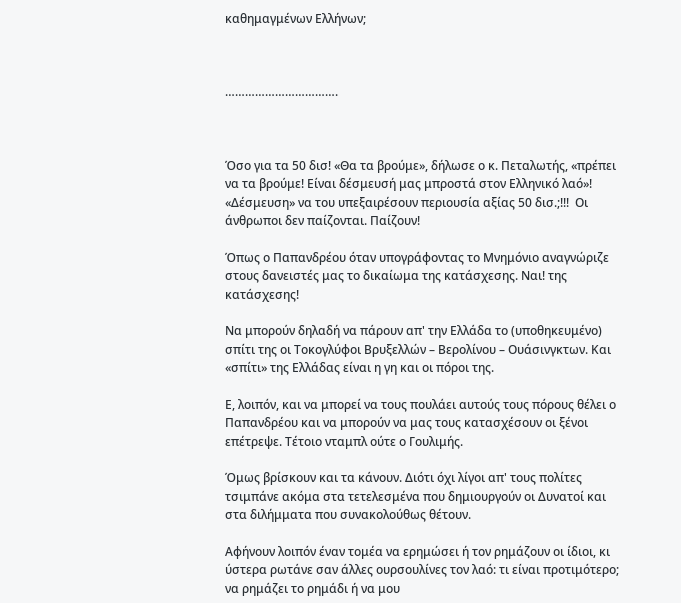καθημαγμένων Ελλήνων;



…………………………….



Όσο για τα 50 δισ! «Θα τα βρούμε», δήλωσε ο κ. Πεταλωτής, «πρέπει να τα βρούμε! Είναι δέσμευσή μας μπροστά στον Ελληνικό λαό»! «Δέσμευση» να του υπεξαιρέσουν περιουσία αξίας 50 δισ.;!!!  Οι άνθρωποι δεν παίζονται. Παίζουν!

Όπως ο Παπανδρέου όταν υπογράφοντας το Μνημόνιο αναγνώριζε στους δανειστές μας το δικαίωμα της κατάσχεσης. Ναι! της κατάσχεσης!

Να μπορούν δηλαδή να πάρουν απ' την Ελλάδα το (υποθηκευμένο) σπίτι της οι Τοκογλύφοι Βρυξελλών – Βερολίνου – Ουάσινγκτων. Και «σπίτι» της Ελλάδας είναι η γη και οι πόροι της.

Ε, λοιπόν, και να μπορεί να τους πουλάει αυτούς τους πόρους θέλει ο Παπανδρέου και να μπορούν να μας τους κατασχέσουν οι ξένοι επέτρεψε. Τέτοιο νταμπλ ούτε ο Γουλιμής.

Όμως βρίσκουν και τα κάνουν. Διότι όχι λίγοι απ' τους πολίτες τσιμπάνε ακόμα στα τετελεσμένα που δημιουργούν οι Δυνατοί και στα διλήμματα που συνακολούθως θέτουν.

Αφήνουν λοιπόν έναν τομέα να ερημώσει ή τον ρημάζουν οι ίδιοι, κι ύστερα ρωτάνε σαν άλλες ουρσουλίνες τον λαό: τι είναι προτιμότερο; να ρημάζει το ρημάδι ή να μου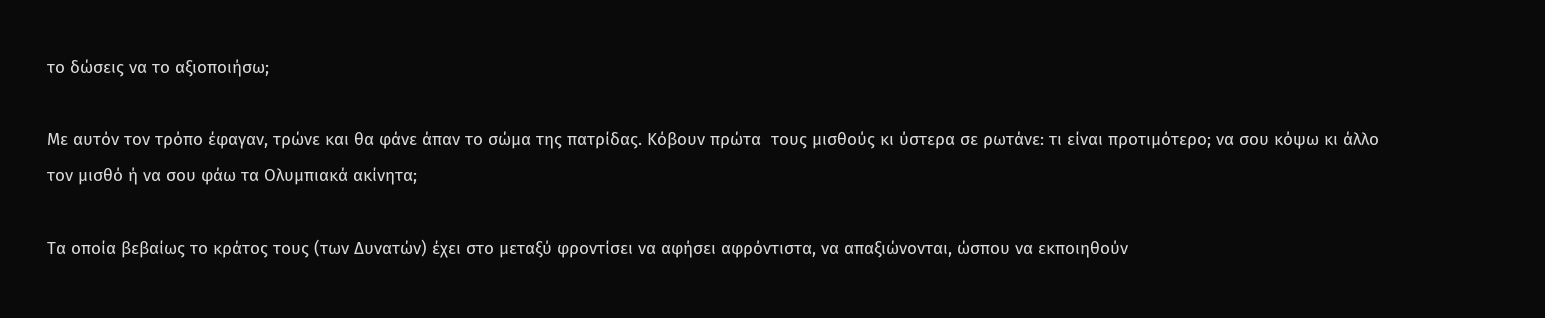το δώσεις να το αξιοποιήσω;

Με αυτόν τον τρόπο έφαγαν, τρώνε και θα φάνε άπαν το σώμα της πατρίδας. Κόβουν πρώτα  τους μισθούς κι ύστερα σε ρωτάνε: τι είναι προτιμότερο; να σου κόψω κι άλλο τον μισθό ή να σου φάω τα Ολυμπιακά ακίνητα;

Τα οποία βεβαίως το κράτος τους (των Δυνατών) έχει στο μεταξύ φροντίσει να αφήσει αφρόντιστα, να απαξιώνονται, ώσπου να εκποιηθούν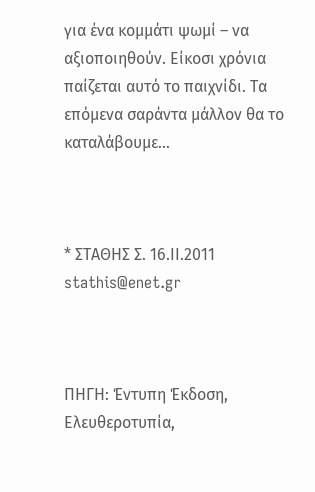για ένα κομμάτι ψωμί – να αξιοποιηθούν. Είκοσι χρόνια παίζεται αυτό το παιχνίδι. Τα επόμενα σαράντα μάλλον θα το καταλάβουμε…



* ΣΤΑΘΗΣ Σ. 16.ΙΙ.2011 stathis@enet.gr



ΠΗΓΗ: Έντυπη Έκδοση, Ελευθεροτυπία,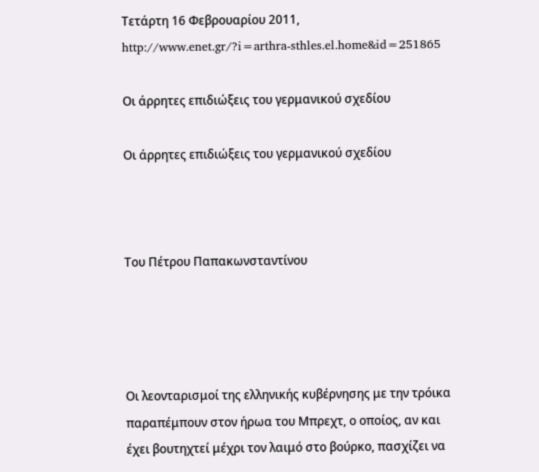Τετάρτη 16 Φεβρουαρίου 2011, http://www.enet.gr/?i=arthra-sthles.el.home&id=251865

Οι άρρητες επιδιώξεις του γερμανικού σχεδίου

Οι άρρητες επιδιώξεις του γερμανικού σχεδίου



Του Πέτρου Παπακωνσταντίνου




Οι λεονταρισμοί της ελληνικής κυβέρνησης με την τρόικα παραπέμπουν στον ήρωα του Μπρεχτ, ο οποίος, αν και έχει βουτηχτεί μέχρι τον λαιμό στο βούρκο, πασχίζει να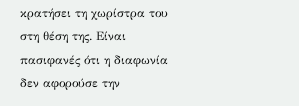κρατήσει τη χωρίστρα του στη θέση της. Είναι πασιφανές ότι η διαφωνία δεν αφορούσε την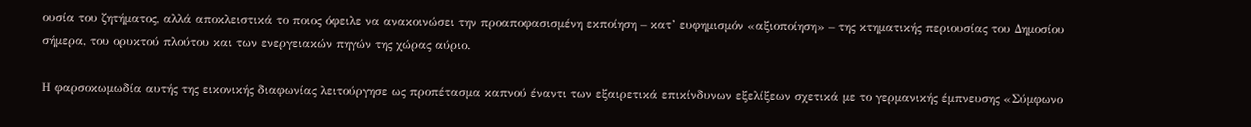ουσία του ζητήματος, αλλά αποκλειστικά το ποιος όφειλε να ανακοινώσει την προαποφασισμένη εκποίηση – κατ’ ευφημισμόν «αξιοποίηση» – της κτηματικής περιουσίας του Δημοσίου σήμερα, του ορυκτού πλούτου και των ενεργειακών πηγών της χώρας αύριο.

Η φαρσοκωμωδία αυτής της εικονικής διαφωνίας λειτούργησε ως προπέτασμα καπνού έναντι των εξαιρετικά επικίνδυνων εξελίξεων σχετικά με το γερμανικής έμπνευσης «Σύμφωνο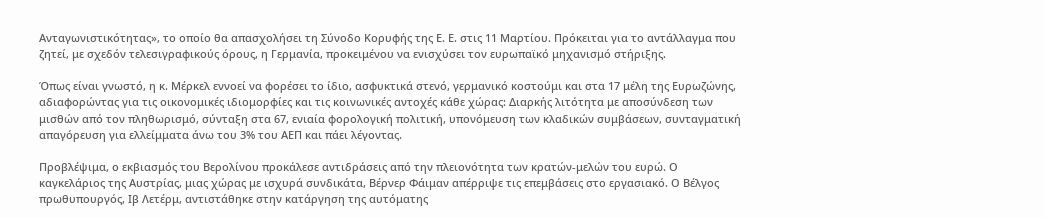Ανταγωνιστικότητας», το οποίο θα απασχολήσει τη Σύνοδο Κορυφής της Ε. Ε. στις 11 Μαρτίου. Πρόκειται για το αντάλλαγμα που ζητεί, με σχεδόν τελεσιγραφικούς όρους, η Γερμανία, προκειμένου να ενισχύσει τον ευρωπαϊκό μηχανισμό στήριξης.

Όπως είναι γνωστό, η κ. Μέρκελ εννοεί να φορέσει το ίδιο, ασφυκτικά στενό, γερμανικό κοστούμι και στα 17 μέλη της Ευρωζώνης, αδιαφορώντας για τις οικονομικές ιδιομορφίες και τις κοινωνικές αντοχές κάθε χώρας: Διαρκής λιτότητα με αποσύνδεση των μισθών από τον πληθωρισμό, σύνταξη στα 67, ενιαία φορολογική πολιτική, υπονόμευση των κλαδικών συμβάσεων, συνταγματική απαγόρευση για ελλείμματα άνω του 3% του ΑΕΠ και πάει λέγοντας.

Προβλέψιμα, ο εκβιασμός του Βερολίνου προκάλεσε αντιδράσεις από την πλειονότητα των κρατών-μελών του ευρώ. Ο καγκελάριος της Αυστρίας, μιας χώρας με ισχυρά συνδικάτα, Βέρνερ Φάιμαν απέρριψε τις επεμβάσεις στο εργασιακό. Ο Βέλγος πρωθυπουργός, Ιβ Λετέρμ, αντιστάθηκε στην κατάργηση της αυτόματης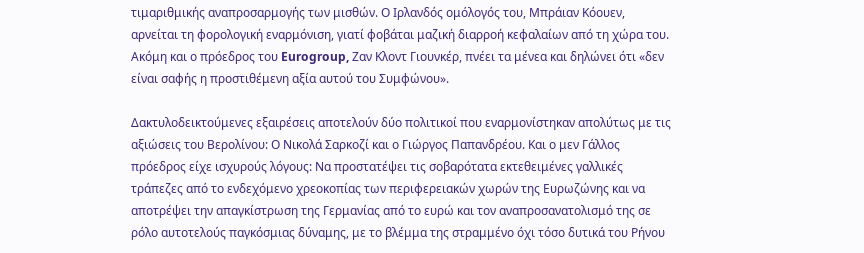τιμαριθμικής αναπροσαρμογής των μισθών. Ο Ιρλανδός ομόλογός του, Μπράιαν Κόουεν, αρνείται τη φορολογική εναρμόνιση, γιατί φοβάται μαζική διαρροή κεφαλαίων από τη χώρα του. Ακόμη και ο πρόεδρος του Eurogroup, Ζαν Κλοντ Γιουνκέρ, πνέει τα μένεα και δηλώνει ότι «δεν είναι σαφής η προστιθέμενη αξία αυτού του Συμφώνου».

Δακτυλοδεικτούμενες εξαιρέσεις αποτελούν δύο πολιτικοί που εναρμονίστηκαν απολύτως με τις αξιώσεις του Βερολίνου: Ο Νικολά Σαρκοζί και ο Γιώργος Παπανδρέου. Και ο μεν Γάλλος πρόεδρος είχε ισχυρούς λόγους: Να προστατέψει τις σοβαρότατα εκτεθειμένες γαλλικές τράπεζες από το ενδεχόμενο χρεοκοπίας των περιφερειακών χωρών της Ευρωζώνης και να αποτρέψει την απαγκίστρωση της Γερμανίας από το ευρώ και τον αναπροσανατολισμό της σε ρόλο αυτοτελούς παγκόσμιας δύναμης, με το βλέμμα της στραμμένο όχι τόσο δυτικά του Ρήνου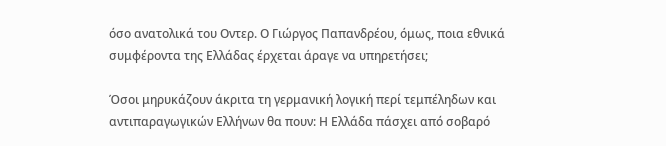όσο ανατολικά του Οντερ. Ο Γιώργος Παπανδρέου, όμως, ποια εθνικά συμφέροντα της Ελλάδας έρχεται άραγε να υπηρετήσει;

Όσοι μηρυκάζουν άκριτα τη γερμανική λογική περί τεμπέληδων και αντιπαραγωγικών Ελλήνων θα πουν: Η Ελλάδα πάσχει από σοβαρό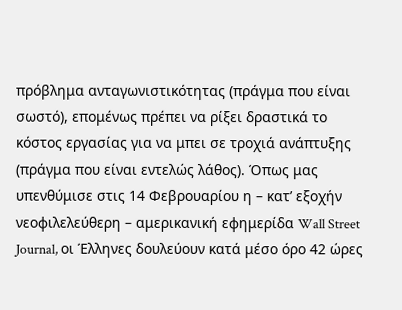πρόβλημα ανταγωνιστικότητας (πράγμα που είναι σωστό), επομένως πρέπει να ρίξει δραστικά το κόστος εργασίας για να μπει σε τροχιά ανάπτυξης (πράγμα που είναι εντελώς λάθος). Όπως μας υπενθύμισε στις 14 Φεβρουαρίου η – κατ’ εξοχήν νεοφιλελεύθερη – αμερικανική εφημερίδα Wall Street Journal, οι Έλληνες δουλεύουν κατά μέσο όρο 42 ώρες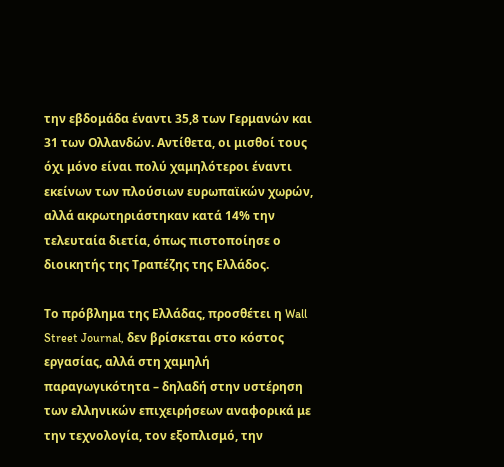την εβδομάδα έναντι 35,8 των Γερμανών και 31 των Ολλανδών. Αντίθετα, οι μισθοί τους όχι μόνο είναι πολύ χαμηλότεροι έναντι εκείνων των πλούσιων ευρωπαϊκών χωρών, αλλά ακρωτηριάστηκαν κατά 14% την τελευταία διετία, όπως πιστοποίησε ο διοικητής της Τραπέζης της Ελλάδος.

Το πρόβλημα της Ελλάδας, προσθέτει η Wall Street Journal, δεν βρίσκεται στο κόστος εργασίας, αλλά στη χαμηλή παραγωγικότητα – δηλαδή στην υστέρηση των ελληνικών επιχειρήσεων αναφορικά με την τεχνολογία, τον εξοπλισμό, την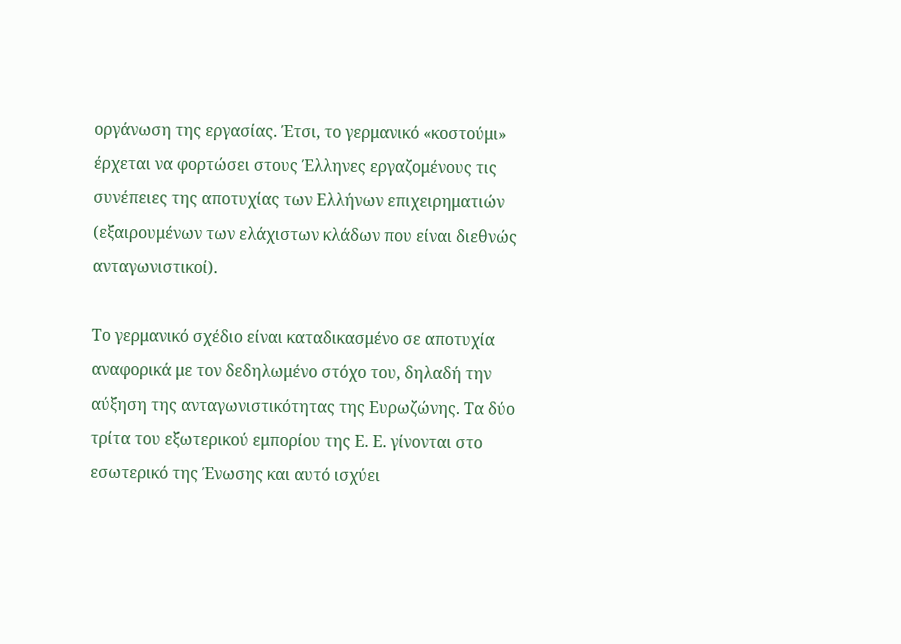οργάνωση της εργασίας. Έτσι, το γερμανικό «κοστούμι» έρχεται να φορτώσει στους Έλληνες εργαζομένους τις συνέπειες της αποτυχίας των Ελλήνων επιχειρηματιών (εξαιρουμένων των ελάχιστων κλάδων που είναι διεθνώς ανταγωνιστικοί).

Το γερμανικό σχέδιο είναι καταδικασμένο σε αποτυχία αναφορικά με τον δεδηλωμένο στόχο του, δηλαδή την αύξηση της ανταγωνιστικότητας της Ευρωζώνης. Τα δύο τρίτα του εξωτερικού εμπορίου της Ε. Ε. γίνονται στο εσωτερικό της Ένωσης και αυτό ισχύει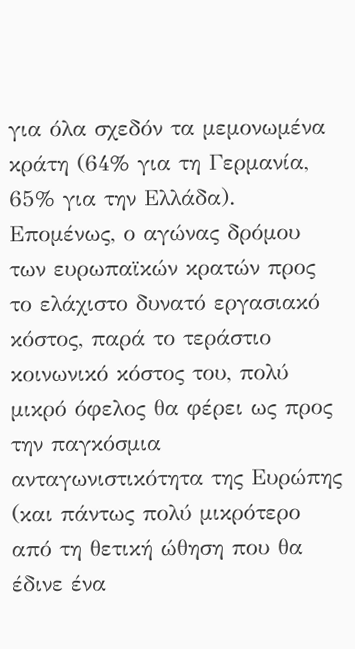για όλα σχεδόν τα μεμονωμένα κράτη (64% για τη Γερμανία, 65% για την Ελλάδα). Επομένως, ο αγώνας δρόμου των ευρωπαϊκών κρατών προς το ελάχιστο δυνατό εργασιακό κόστος, παρά το τεράστιο κοινωνικό κόστος του, πολύ μικρό όφελος θα φέρει ως προς την παγκόσμια ανταγωνιστικότητα της Ευρώπης (και πάντως πολύ μικρότερο από τη θετική ώθηση που θα έδινε ένα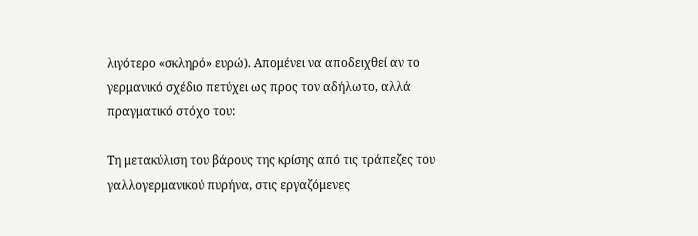λιγότερο «σκληρό» ευρώ). Απομένει να αποδειχθεί αν το γερμανικό σχέδιο πετύχει ως προς τον αδήλωτο, αλλά πραγματικό στόχο του:

Τη μετακύλιση του βάρους της κρίσης από τις τράπεζες του γαλλογερμανικού πυρήνα, στις εργαζόμενες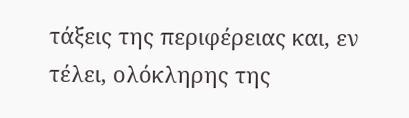τάξεις της περιφέρειας και, εν τέλει, ολόκληρης της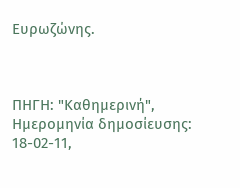Ευρωζώνης.



ΠΗΓΗ: "Καθημερινή",  Ημερομηνία δημοσίευσης: 18-02-11,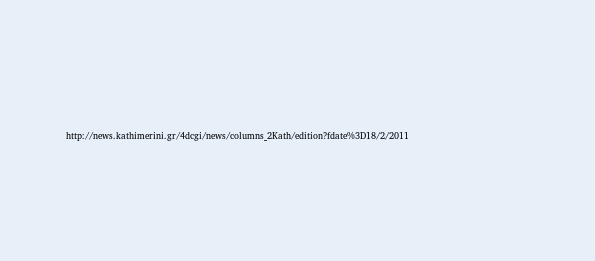http://news.kathimerini.gr/4dcgi/news/columns_2Kath/edition?fdate%3D18/2/2011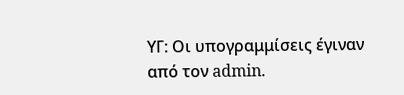ΥΓ: Οι υπογραμμίσεις έγιναν από τον admin.